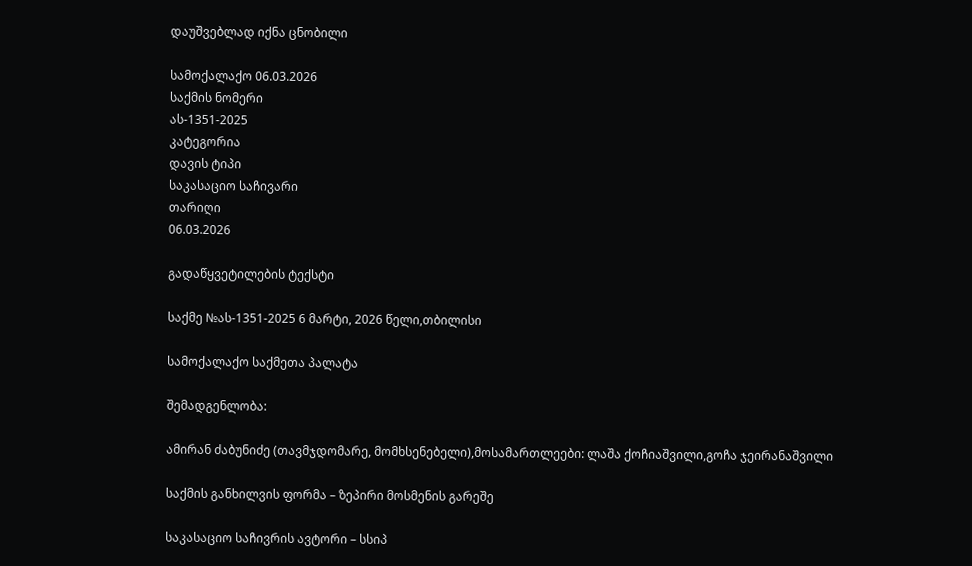დაუშვებლად იქნა ცნობილი

სამოქალაქო 06.03.2026
საქმის ნომერი
ას-1351-2025
კატეგორია
დავის ტიპი
საკასაციო საჩივარი
თარიღი
06.03.2026

გადაწყვეტილების ტექსტი

საქმე №ას-1351-2025 6 მარტი, 2026 წელი,თბილისი

სამოქალაქო საქმეთა პალატა

შემადგენლობა:

ამირან ძაბუნიძე (თავმჯდომარე, მომხსენებელი),მოსამართლეები: ლაშა ქოჩიაშვილი,გოჩა ჯეირანაშვილი

საქმის განხილვის ფორმა – ზეპირი მოსმენის გარეშე

საკასაციო საჩივრის ავტორი – სსიპ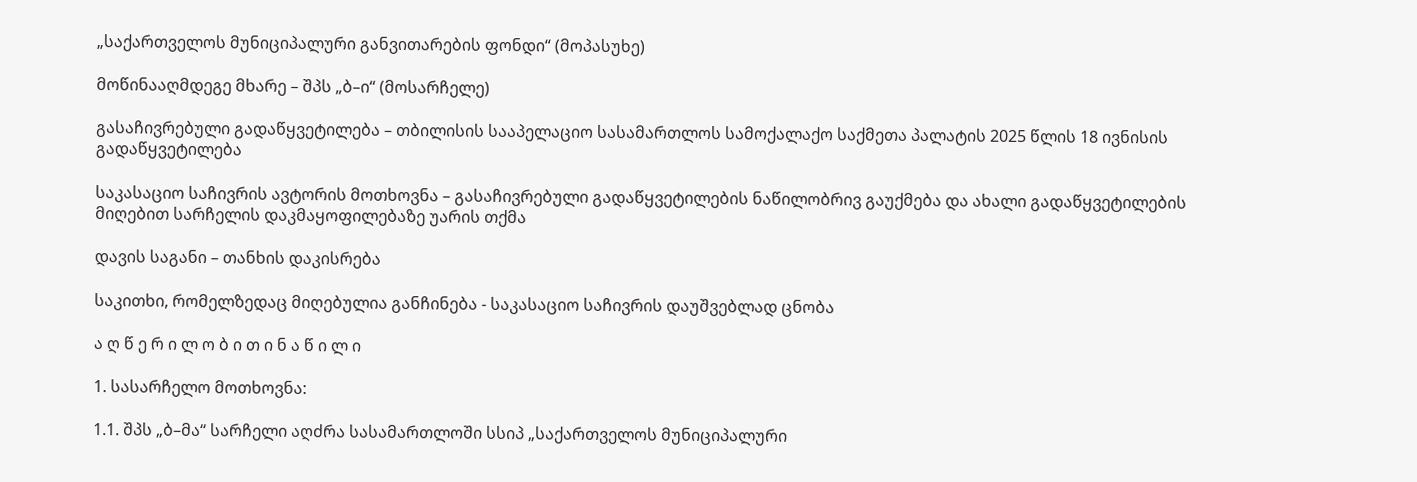„საქართველოს მუნიციპალური განვითარების ფონდი“ (მოპასუხე)

მოწინააღმდეგე მხარე – შპს „ბ–ი“ (მოსარჩელე)

გასაჩივრებული გადაწყვეტილება – თბილისის სააპელაციო სასამართლოს სამოქალაქო საქმეთა პალატის 2025 წლის 18 ივნისის გადაწყვეტილება

საკასაციო საჩივრის ავტორის მოთხოვნა – გასაჩივრებული გადაწყვეტილების ნაწილობრივ გაუქმება და ახალი გადაწყვეტილების მიღებით სარჩელის დაკმაყოფილებაზე უარის თქმა

დავის საგანი – თანხის დაკისრება

საკითხი, რომელზედაც მიღებულია განჩინება - საკასაციო საჩივრის დაუშვებლად ცნობა

ა ღ წ ე რ ი ლ ო ბ ი თ ი ნ ა წ ი ლ ი

1. სასარჩელო მოთხოვნა:

1.1. შპს „ბ–მა“ სარჩელი აღძრა სასამართლოში სსიპ „საქართველოს მუნიციპალური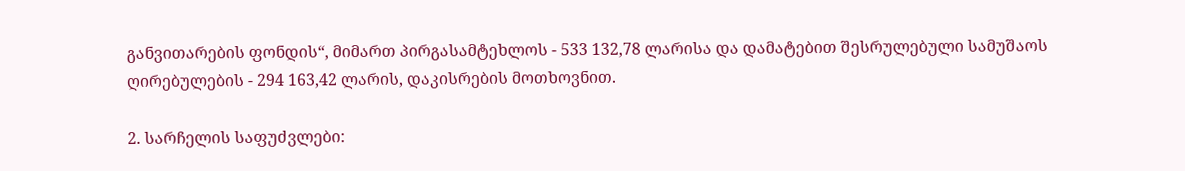განვითარების ფონდის“, მიმართ პირგასამტეხლოს - 533 132,78 ლარისა და დამატებით შესრულებული სამუშაოს ღირებულების - 294 163,42 ლარის, დაკისრების მოთხოვნით.

2. სარჩელის საფუძვლები: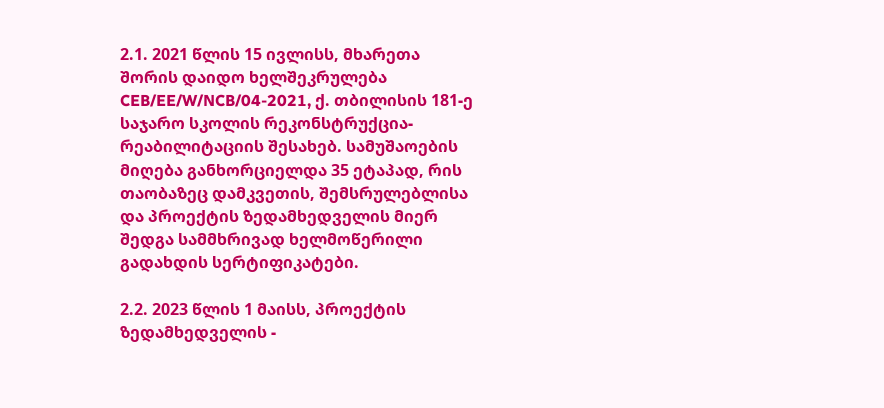2.1. 2021 წლის 15 ივლისს, მხარეთა შორის დაიდო ხელშეკრულება CEB/EE/W/NCB/04-2021, ქ. თბილისის 181-ე საჯარო სკოლის რეკონსტრუქცია-რეაბილიტაციის შესახებ. სამუშაოების მიღება განხორციელდა 35 ეტაპად, რის თაობაზეც დამკვეთის, შემსრულებლისა და პროექტის ზედამხედველის მიერ შედგა სამმხრივად ხელმოწერილი გადახდის სერტიფიკატები.

2.2. 2023 წლის 1 მაისს, პროექტის ზედამხედველის -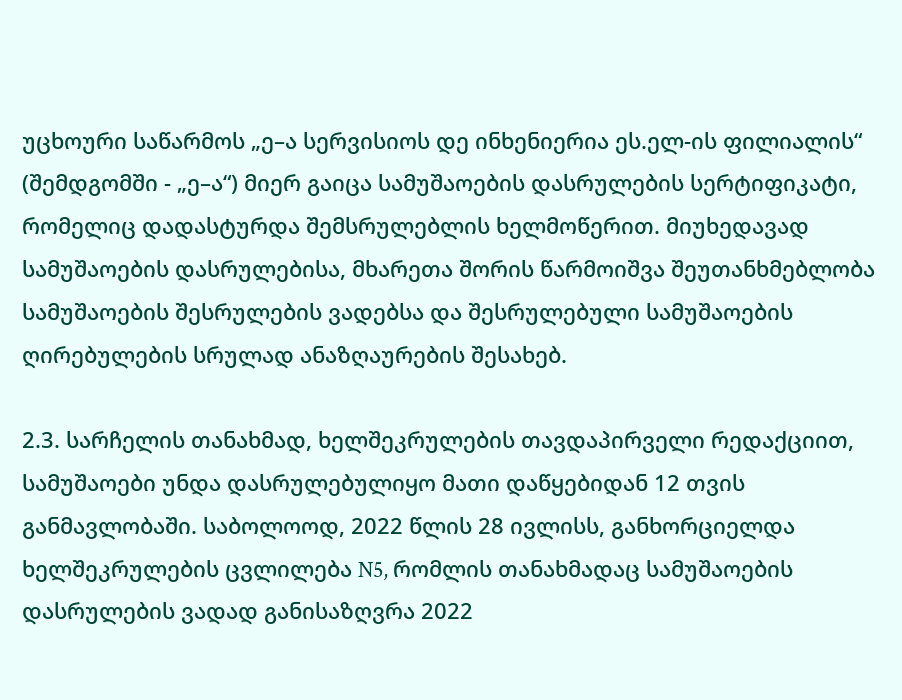უცხოური საწარმოს „ე–ა სერვისიოს დე ინხენიერია ეს.ელ-ის ფილიალის“ (შემდგომში - „ე–ა“) მიერ გაიცა სამუშაოების დასრულების სერტიფიკატი, რომელიც დადასტურდა შემსრულებლის ხელმოწერით. მიუხედავად სამუშაოების დასრულებისა, მხარეთა შორის წარმოიშვა შეუთანხმებლობა სამუშაოების შესრულების ვადებსა და შესრულებული სამუშაოების ღირებულების სრულად ანაზღაურების შესახებ.

2.3. სარჩელის თანახმად, ხელშეკრულების თავდაპირველი რედაქციით, სამუშაოები უნდა დასრულებულიყო მათი დაწყებიდან 12 თვის განმავლობაში. საბოლოოდ, 2022 წლის 28 ივლისს, განხორციელდა ხელშეკრულების ცვლილება N5, რომლის თანახმადაც სამუშაოების დასრულების ვადად განისაზღვრა 2022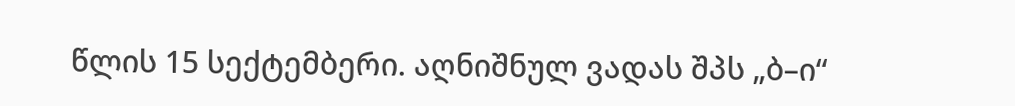წლის 15 სექტემბერი. აღნიშნულ ვადას შპს „ბ–ი“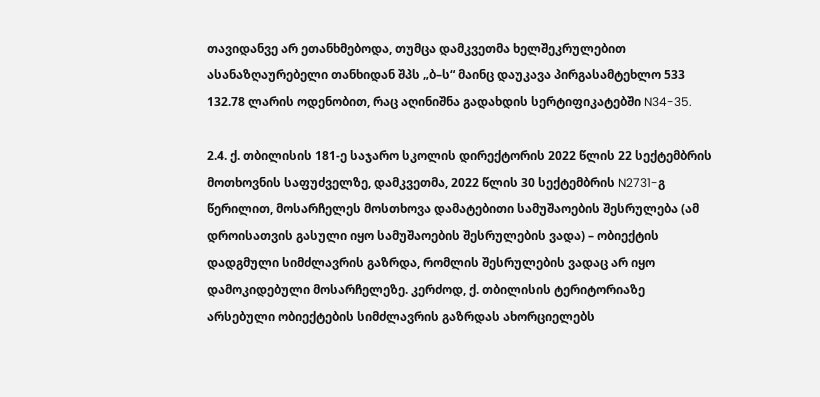თავიდანვე არ ეთანხმებოდა, თუმცა დამკვეთმა ხელშეკრულებით ასანაზღაურებელი თანხიდან შპს „ბ–ს“ მაინც დაუკავა პირგასამტეხლო 533 132.78 ლარის ოდენობით, რაც აღინიშნა გადახდის სერტიფიკატებში N34-35.

2.4. ქ. თბილისის 181-ე საჯარო სკოლის დირექტორის 2022 წლის 22 სექტემბრის მოთხოვნის საფუძველზე, დამკვეთმა, 2022 წლის 30 სექტემბრის N2731-გ წერილით, მოსარჩელეს მოსთხოვა დამატებითი სამუშაოების შესრულება (ამ დროისათვის გასული იყო სამუშაოების შესრულების ვადა) – ობიექტის დადგმული სიმძლავრის გაზრდა, რომლის შესრულების ვადაც არ იყო დამოკიდებული მოსარჩელეზე. კერძოდ, ქ. თბილისის ტერიტორიაზე არსებული ობიექტების სიმძლავრის გაზრდას ახორციელებს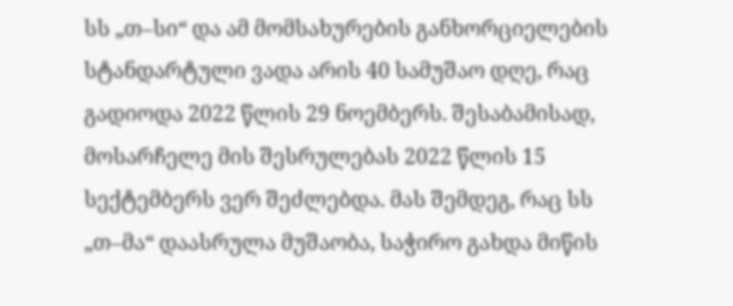სს „თ–სი“ და ამ მომსახურების განხორციელების სტანდარტული ვადა არის 40 სამუშაო დღე, რაც გადიოდა 2022 წლის 29 ნოემბერს. შესაბამისად, მოსარჩელე მის შესრულებას 2022 წლის 15 სექტემბერს ვერ შეძლებდა. მას შემდეგ, რაც სს „თ–მა“ დაასრულა მუშაობა, საჭირო გახდა მიწის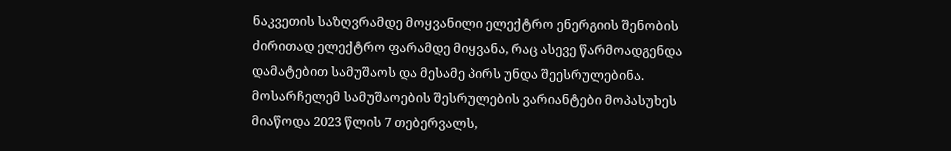ნაკვეთის საზღვრამდე მოყვანილი ელექტრო ენერგიის შენობის ძირითად ელექტრო ფარამდე მიყვანა, რაც ასევე წარმოადგენდა დამატებით სამუშაოს და მესამე პირს უნდა შეესრულებინა. მოსარჩელემ სამუშაოების შესრულების ვარიანტები მოპასუხეს მიაწოდა 2023 წლის 7 თებერვალს,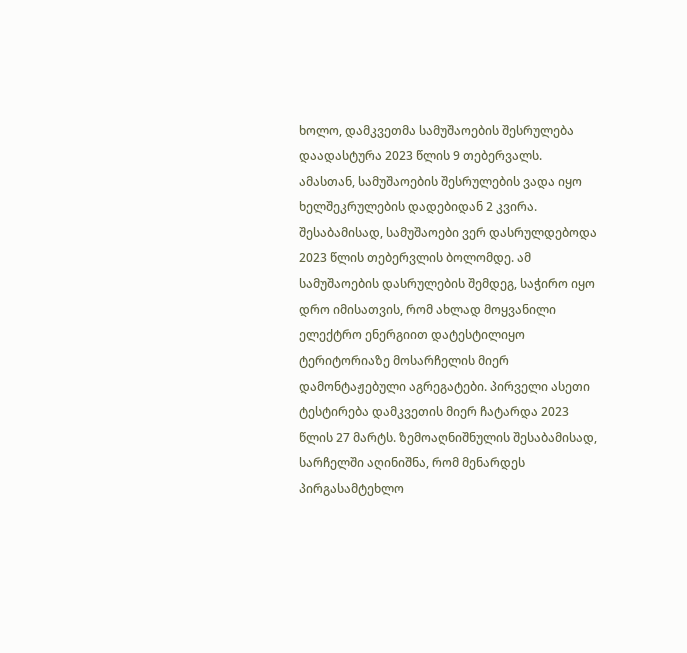ხოლო, დამკვეთმა სამუშაოების შესრულება დაადასტურა 2023 წლის 9 თებერვალს. ამასთან, სამუშაოების შესრულების ვადა იყო ხელშეკრულების დადებიდან 2 კვირა. შესაბამისად, სამუშაოები ვერ დასრულდებოდა 2023 წლის თებერვლის ბოლომდე. ამ სამუშაოების დასრულების შემდეგ, საჭირო იყო დრო იმისათვის, რომ ახლად მოყვანილი ელექტრო ენერგიით დატესტილიყო ტერიტორიაზე მოსარჩელის მიერ დამონტაჟებული აგრეგატები. პირველი ასეთი ტესტირება დამკვეთის მიერ ჩატარდა 2023 წლის 27 მარტს. ზემოაღნიშნულის შესაბამისად, სარჩელში აღინიშნა, რომ მენარდეს პირგასამტეხლო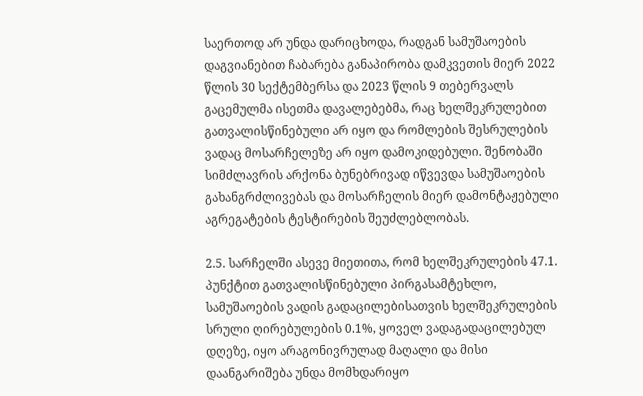საერთოდ არ უნდა დარიცხოდა, რადგან სამუშაოების დაგვიანებით ჩაბარება განაპირობა დამკვეთის მიერ 2022 წლის 30 სექტემბერსა და 2023 წლის 9 თებერვალს გაცემულმა ისეთმა დავალებებმა, რაც ხელშეკრულებით გათვალისწინებული არ იყო და რომლების შესრულების ვადაც მოსარჩელეზე არ იყო დამოკიდებული. შენობაში სიმძლავრის არქონა ბუნებრივად იწვევდა სამუშაოების გახანგრძლივებას და მოსარჩელის მიერ დამონტაჟებული აგრეგატების ტესტირების შეუძლებლობას.

2.5. სარჩელში ასევე მიეთითა, რომ ხელშეკრულების 47.1. პუნქტით გათვალისწინებული პირგასამტეხლო, სამუშაოების ვადის გადაცილებისათვის ხელშეკრულების სრული ღირებულების 0.1%, ყოველ ვადაგადაცილებულ დღეზე, იყო არაგონივრულად მაღალი და მისი დაანგარიშება უნდა მომხდარიყო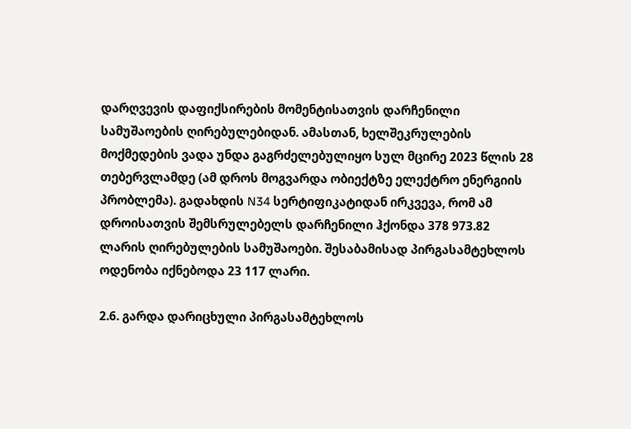დარღვევის დაფიქსირების მომენტისათვის დარჩენილი სამუშაოების ღირებულებიდან. ამასთან, ხელშეკრულების მოქმედების ვადა უნდა გაგრძელებულიყო სულ მცირე 2023 წლის 28 თებერვლამდე (ამ დროს მოგვარდა ობიექტზე ელექტრო ენერგიის პრობლემა). გადახდის N34 სერტიფიკატიდან ირკვევა, რომ ამ დროისათვის შემსრულებელს დარჩენილი ჰქონდა 378 973.82 ლარის ღირებულების სამუშაოები. შესაბამისად პირგასამტეხლოს ოდენობა იქნებოდა 23 117 ლარი.

2.6. გარდა დარიცხული პირგასამტეხლოს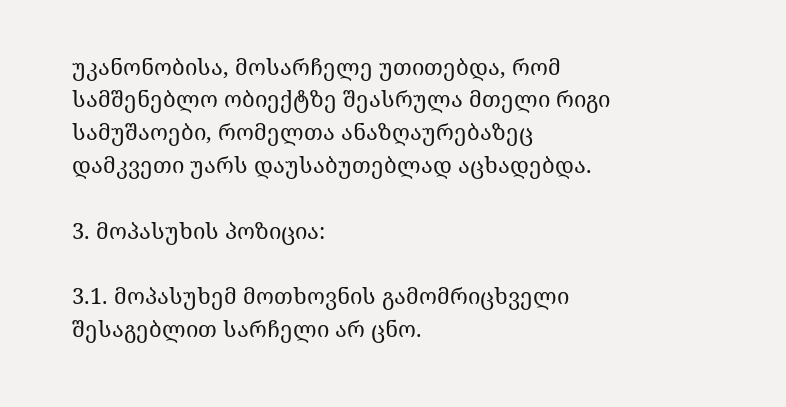უკანონობისა, მოსარჩელე უთითებდა, რომ სამშენებლო ობიექტზე შეასრულა მთელი რიგი სამუშაოები, რომელთა ანაზღაურებაზეც დამკვეთი უარს დაუსაბუთებლად აცხადებდა.

3. მოპასუხის პოზიცია:

3.1. მოპასუხემ მოთხოვნის გამომრიცხველი შესაგებლით სარჩელი არ ცნო.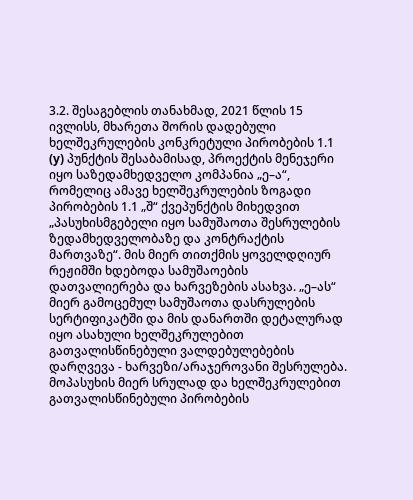3.2. შესაგებლის თანახმად, 2021 წლის 15 ივლისს, მხარეთა შორის დადებული ხელშეკრულების კონკრეტული პირობების 1.1 (y) პუნქტის შესაბამისად, პროექტის მენეჯერი იყო საზედამხედველო კომპანია „ე–ა“, რომელიც ამავე ხელშეკრულების ზოგადი პირობების 1.1 „შ“ ქვეპუნქტის მიხედვით „პასუხისმგებელი იყო სამუშაოთა შესრულების ზედამხედველობაზე და კონტრაქტის მართვაზე“. მის მიერ თითქმის ყოველდღიურ რეჟიმში ხდებოდა სამუშაოების დათვალიერება და ხარვეზების ასახვა. „ე–ას“ მიერ გამოცემულ სამუშაოთა დასრულების სერტიფიკატში და მის დანართში დეტალურად იყო ასახული ხელშეკრულებით გათვალისწინებული ვალდებულებების დარღვევა - ხარვეზი/არაჯეროვანი შესრულება. მოპასუხის მიერ სრულად და ხელშეკრულებით გათვალისწინებული პირობების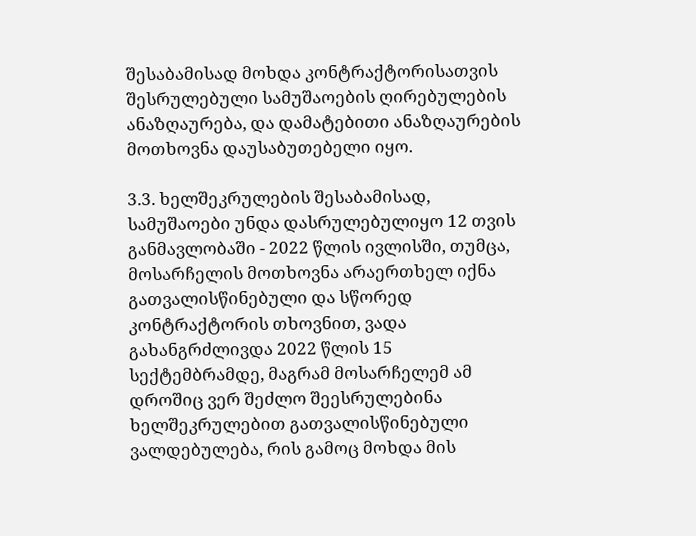შესაბამისად მოხდა კონტრაქტორისათვის შესრულებული სამუშაოების ღირებულების ანაზღაურება, და დამატებითი ანაზღაურების მოთხოვნა დაუსაბუთებელი იყო.

3.3. ხელშეკრულების შესაბამისად, სამუშაოები უნდა დასრულებულიყო 12 თვის განმავლობაში - 2022 წლის ივლისში, თუმცა, მოსარჩელის მოთხოვნა არაერთხელ იქნა გათვალისწინებული და სწორედ კონტრაქტორის თხოვნით, ვადა გახანგრძლივდა 2022 წლის 15 სექტემბრამდე, მაგრამ მოსარჩელემ ამ დროშიც ვერ შეძლო შეესრულებინა ხელშეკრულებით გათვალისწინებული ვალდებულება, რის გამოც მოხდა მის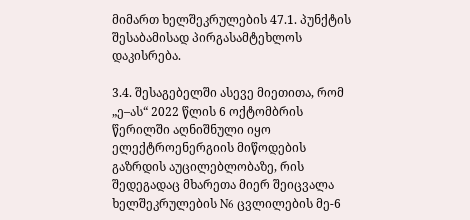მიმართ ხელშეკრულების 47.1. პუნქტის შესაბამისად პირგასამტეხლოს დაკისრება.

3.4. შესაგებელში ასევე მიეთითა, რომ „ე–ას“ 2022 წლის 6 ოქტომბრის წერილში აღნიშნული იყო ელექტროენერგიის მიწოდების გაზრდის აუცილებლობაზე, რის შედეგადაც მხარეთა მიერ შეიცვალა ხელშეკრულების N6 ცვლილების მე-6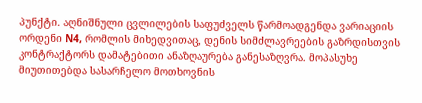პუნქტი. აღნიშნული ცვლილების საფუძველს წარმოადგენდა ვარიაციის ორდენი N4, რომლის მიხედვითაც, დენის სიმძლავრეების გაზრდისთვის კონტრაქტორს დამატებითი ანაზღაურება განესაზღვრა. მოპასუხე მიუთითებდა სასარჩელო მოთხოვნის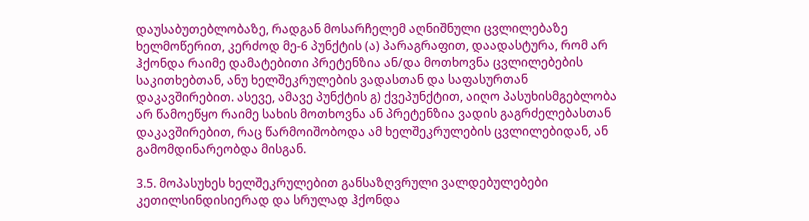დაუსაბუთებლობაზე, რადგან მოსარჩელემ აღნიშნული ცვლილებაზე ხელმოწერით, კერძოდ მე-6 პუნქტის (ა) პარაგრაფით, დაადასტურა, რომ არ ჰქონდა რაიმე დამატებითი პრეტენზია ან/და მოთხოვნა ცვლილებების საკითხებთან, ანუ ხელშეკრულების ვადასთან და საფასურთან დაკავშირებით. ასევე, ამავე პუნქტის გ) ქვეპუნქტით, აიღო პასუხისმგებლობა არ წამოეწყო რაიმე სახის მოთხოვნა ან პრეტენზია ვადის გაგრძელებასთან დაკავშირებით, რაც წარმოიშობოდა ამ ხელშეკრულების ცვლილებიდან, ან გამომდინარეობდა მისგან.

3.5. მოპასუხეს ხელშეკრულებით განსაზღვრული ვალდებულებები კეთილსინდისიერად და სრულად ჰქონდა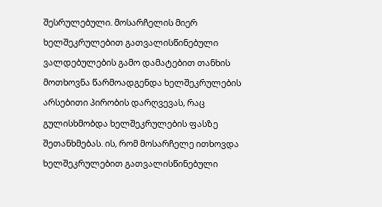შესრულებული. მოსარჩელის მიერ ხელშეკრულებით გათვალისწინებული ვალდებულების გამო დამატებით თანხის მოთხოვნა წარმოადგენდა ხელშეკრულების არსებითი პირობის დარღვევას, რაც გულისხმობდა ხელშეკრულების ფასზე შეთანხმებას. ის, რომ მოსარჩელე ითხოვდა ხელშეკრულებით გათვალისწინებული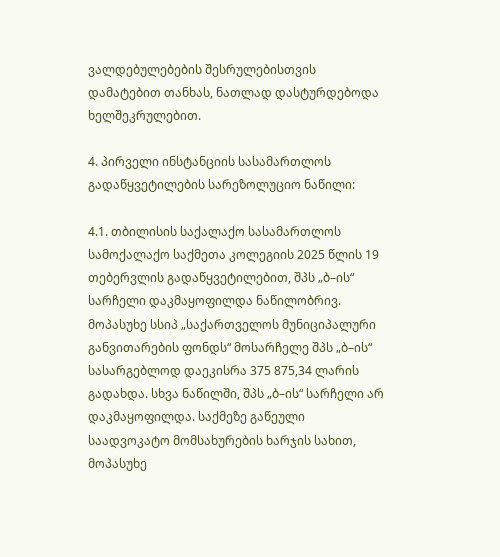ვალდებულებების შესრულებისთვის დამატებით თანხას, ნათლად დასტურდებოდა ხელშეკრულებით.

4. პირველი ინსტანციის სასამართლოს გადაწყვეტილების სარეზოლუციო ნაწილი:

4.1. თბილისის საქალაქო სასამართლოს სამოქალაქო საქმეთა კოლეგიის 2025 წლის 19 თებერვლის გადაწყვეტილებით, შპს „ბ–ის“ სარჩელი დაკმაყოფილდა ნაწილობრივ. მოპასუხე სსიპ „საქართველოს მუნიციპალური განვითარების ფონდს“ მოსარჩელე შპს „ბ–ის“ სასარგებლოდ დაეკისრა 375 875,34 ლარის გადახდა. სხვა ნაწილში, შპს „ბ–ის“ სარჩელი არ დაკმაყოფილდა. საქმეზე გაწეული საადვოკატო მომსახურების ხარჯის სახით, მოპასუხე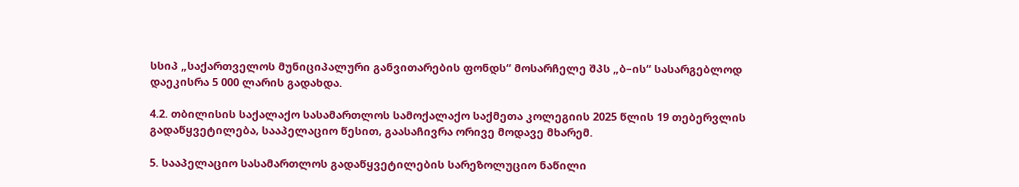სსიპ „საქართველოს მუნიციპალური განვითარების ფონდს“ მოსარჩელე შპს „ბ–ის“ სასარგებლოდ დაეკისრა 5 000 ლარის გადახდა.

4.2. თბილისის საქალაქო სასამართლოს სამოქალაქო საქმეთა კოლეგიის 2025 წლის 19 თებერვლის გადაწყვეტილება, სააპელაციო წესით, გაასაჩივრა ორივე მოდავე მხარემ.

5. სააპელაციო სასამართლოს გადაწყვეტილების სარეზოლუციო ნაწილი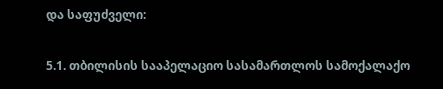და საფუძველი:

5.1. თბილისის სააპელაციო სასამართლოს სამოქალაქო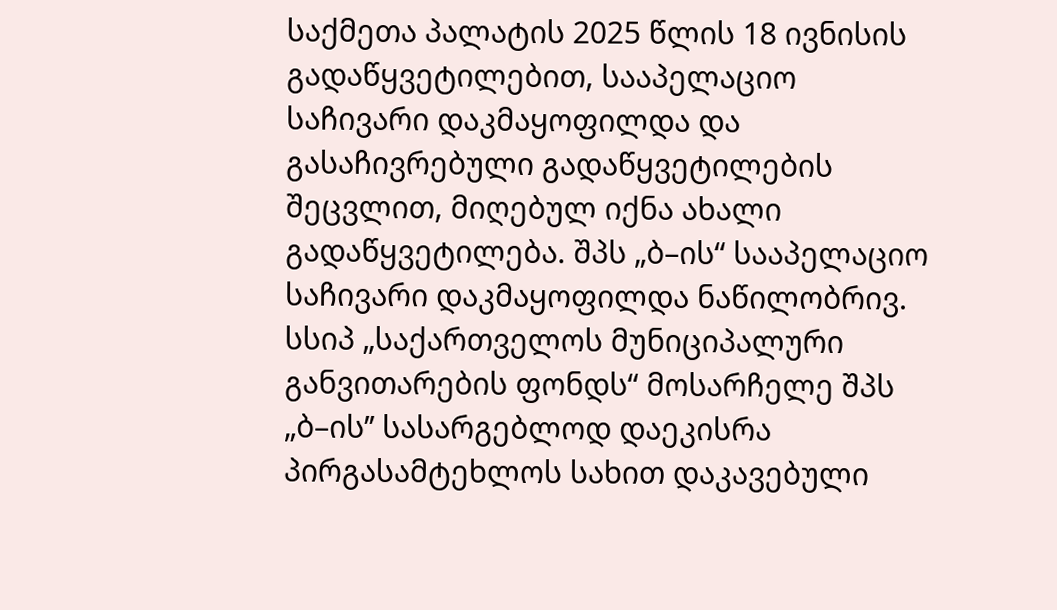საქმეთა პალატის 2025 წლის 18 ივნისის გადაწყვეტილებით, სააპელაციო საჩივარი დაკმაყოფილდა და გასაჩივრებული გადაწყვეტილების შეცვლით, მიღებულ იქნა ახალი გადაწყვეტილება. შპს „ბ–ის“ სააპელაციო საჩივარი დაკმაყოფილდა ნაწილობრივ. სსიპ „საქართველოს მუნიციპალური განვითარების ფონდს“ მოსარჩელე შპს „ბ–ის’’ სასარგებლოდ დაეკისრა პირგასამტეხლოს სახით დაკავებული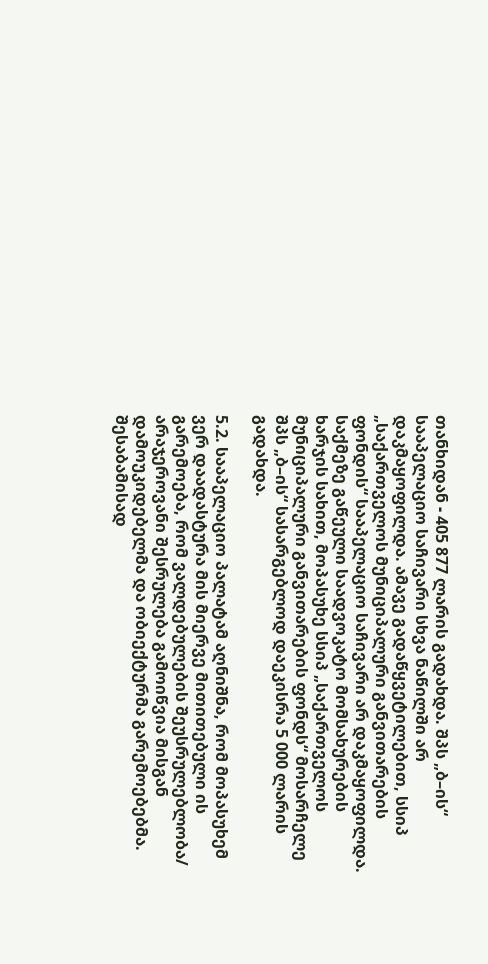თანხიდან - 405 877 ლარის გადახდა. შპს „ბ–ის“ სააპელაციო საჩივარი სხვა ნაწილში არ დაკმაყოფილდა. ამავე გადაწყვეტილებით, სსიპ „საქართველოს მუნიციპალური განვითარების ფონდის“ სააპელაციო საჩივარი არ დაკმაყოფილდა. საქმეზე გაწეული საადვოკატო მომსახურების ხარჯის სახით, მოპასუხე სსიპ „საქართველოს მუნიციპალური განვითარების ფონდს“ მოსარჩელე შპს „ბ–ის“ სასარგებლოდ დაეკისრა 5 000 ლარის გადახდა.

5.2. სააპელაციო პალატამ აღნიშნა, რომ მოპასუხემ ვერ დაადასტურა მის მიერვე მითითებული ის გარემოება, რომ ვალდებულების შეუსრულებლობა/ არაჯეროვანი შესრულება გამოიწვია მისგან დამოუკიდებელმა და ობიექტურმა გარემოებებმა. შესაბამისად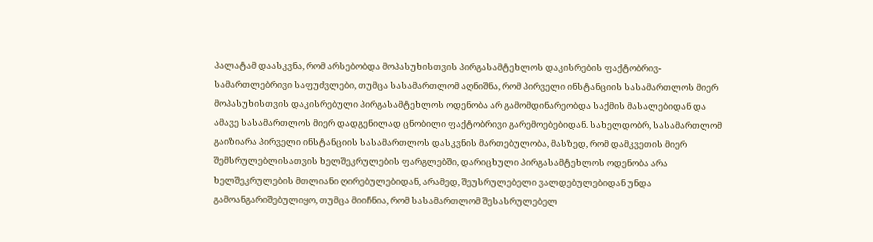პალატამ დაასკვნა, რომ არსებობდა მოპასუხისთვის პირგასამტეხლოს დაკისრების ფაქტობრივ-სამართლებრივი საფუძვლები, თუმცა სასამართლომ აღნიშნა, რომ პირველი ინსტანციის სასამართლოს მიერ მოპასუხისთვის დაკისრებული პირგასამტეხლოს ოდენობა არ გამომდინარეობდა საქმის მასალებიდან და ამავე სასამართლოს მიერ დადგენილად ცნობილი ფაქტობრივი გარემოებებიდან. სახელდობრ, სასამართლომ გაიზიარა პირველი ინსტანციის სასამართლოს დასკვნის მართებულობა, მასზედ, რომ დამკვეთის მიერ შემსრულებლისათვის ხელშეკრულების ფარგლებში, დარიცხული პირგასამტეხლოს ოდენობა არა ხელშეკრულების მთლიანი ღირებულებიდან, არამედ, შეუსრულებელი ვალდებულებიდან უნდა გამოანგარიშებულიყო, თუმცა მიიჩნია, რომ სასამართლომ შესასრულებელ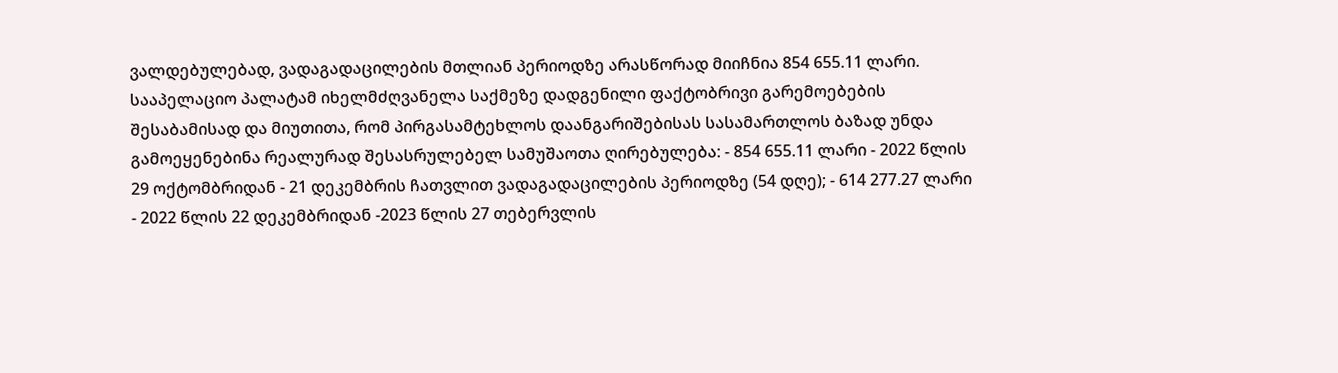ვალდებულებად, ვადაგადაცილების მთლიან პერიოდზე არასწორად მიიჩნია 854 655.11 ლარი. სააპელაციო პალატამ იხელმძღვანელა საქმეზე დადგენილი ფაქტობრივი გარემოებების შესაბამისად და მიუთითა, რომ პირგასამტეხლოს დაანგარიშებისას სასამართლოს ბაზად უნდა გამოეყენებინა რეალურად შესასრულებელ სამუშაოთა ღირებულება: - 854 655.11 ლარი - 2022 წლის 29 ოქტომბრიდან - 21 დეკემბრის ჩათვლით ვადაგადაცილების პერიოდზე (54 დღე); - 614 277.27 ლარი - 2022 წლის 22 დეკემბრიდან -2023 წლის 27 თებერვლის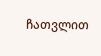ჩათვლით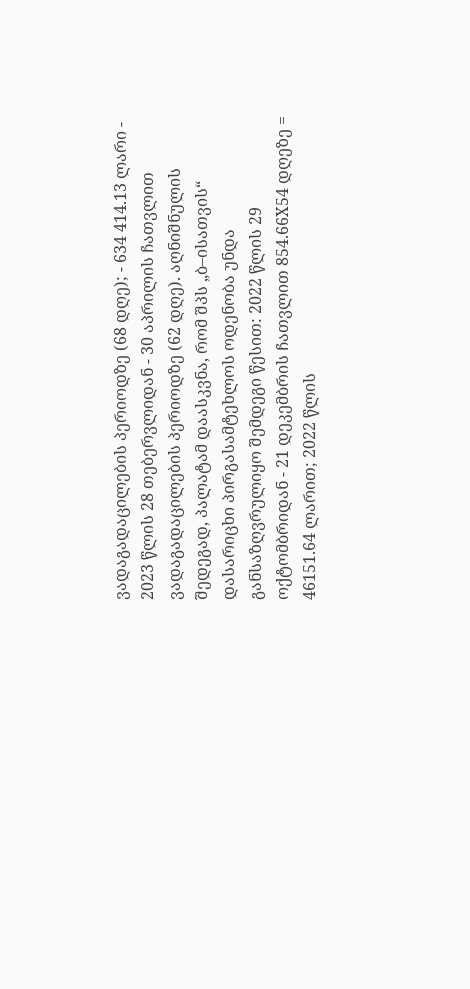ვადაგადაცილების პერიოდზე (68 დღე); - 634 414.13 ლარი - 2023 წლის 28 თებერვლიდან - 30 აპრილის ჩათვლით ვადაგადაცილების პერიოდზე (62 დღე). აღნიშნულის შედეგად, პალატამ დაასკვნა, რომ შპს „ბ–ისათვის“ დასარიცხი პირგასამტეხლოს ოდენობა უნდა განსაზღვრულიყო შემდეგი წესით: 2022 წლის 29 ოქტომბრიდან - 21 დეკემბრის ჩათვლით 854.66X54 დღეზე = 46151.64 ლარით; 2022 წლის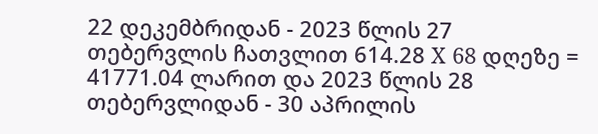22 დეკემბრიდან - 2023 წლის 27 თებერვლის ჩათვლით 614.28 X 68 დღეზე = 41771.04 ლარით და 2023 წლის 28 თებერვლიდან - 30 აპრილის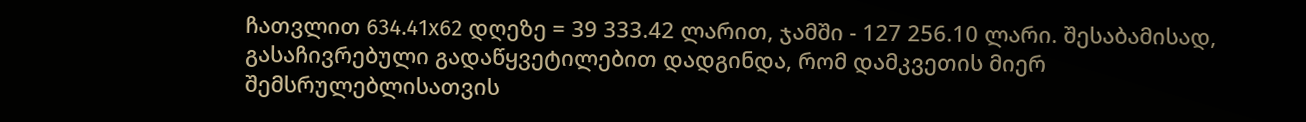ჩათვლით 634.41x62 დღეზე = 39 333.42 ლარით, ჯამში - 127 256.10 ლარი. შესაბამისად, გასაჩივრებული გადაწყვეტილებით დადგინდა, რომ დამკვეთის მიერ შემსრულებლისათვის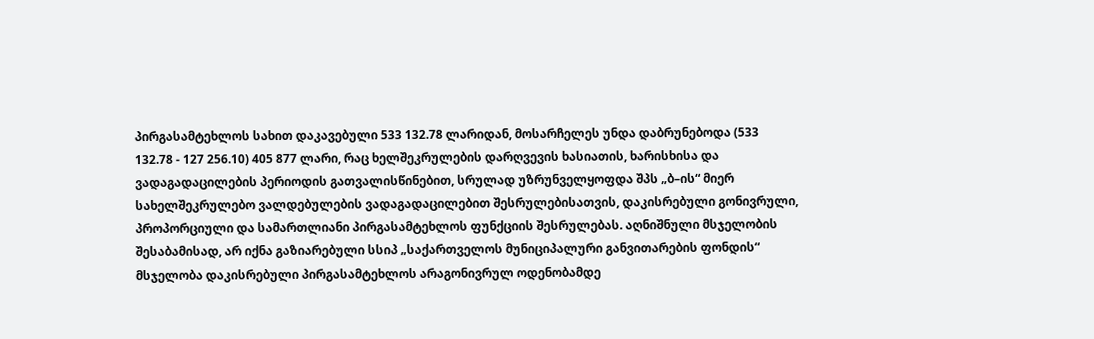პირგასამტეხლოს სახით დაკავებული 533 132.78 ლარიდან, მოსარჩელეს უნდა დაბრუნებოდა (533 132.78 - 127 256.10) 405 877 ლარი, რაც ხელშეკრულების დარღვევის ხასიათის, ხარისხისა და ვადაგადაცილების პერიოდის გათვალისწინებით, სრულად უზრუნველყოფდა შპს „ბ–ის“ მიერ სახელშეკრულებო ვალდებულების ვადაგადაცილებით შესრულებისათვის, დაკისრებული გონივრული, პროპორციული და სამართლიანი პირგასამტეხლოს ფუნქციის შესრულებას. აღნიშნული მსჯელობის შესაბამისად, არ იქნა გაზიარებული სსიპ „საქართველოს მუნიციპალური განვითარების ფონდის“ მსჯელობა დაკისრებული პირგასამტეხლოს არაგონივრულ ოდენობამდე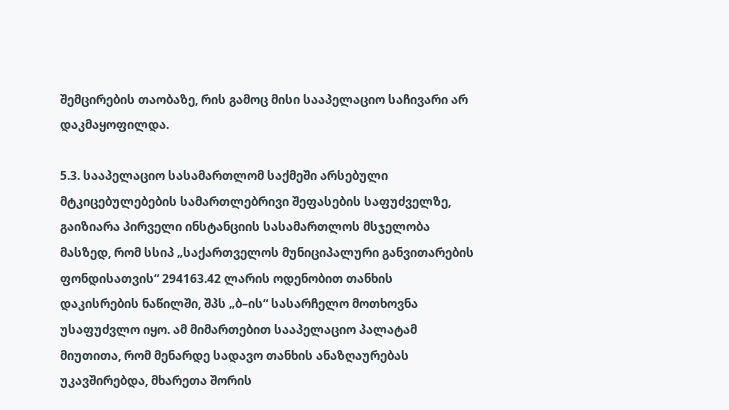შემცირების თაობაზე, რის გამოც მისი სააპელაციო საჩივარი არ დაკმაყოფილდა.

5.3. სააპელაციო სასამართლომ საქმეში არსებული მტკიცებულებების სამართლებრივი შეფასების საფუძველზე, გაიზიარა პირველი ინსტანციის სასამართლოს მსჯელობა მასზედ, რომ სსიპ „საქართველოს მუნიციპალური განვითარების ფონდისათვის“ 294163.42 ლარის ოდენობით თანხის დაკისრების ნაწილში, შპს „ბ–ის“ სასარჩელო მოთხოვნა უსაფუძვლო იყო. ამ მიმართებით სააპელაციო პალატამ მიუთითა, რომ მენარდე სადავო თანხის ანაზღაურებას უკავშირებდა, მხარეთა შორის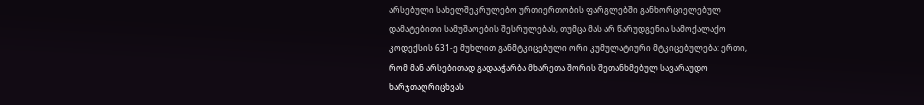არსებული სახელშეკრულებო ურთიერთობის ფარგლებში განხორციელებულ დამატებითი სამუშაოების შესრულებას, თუმცა მას არ წარუდგენია სამოქალაქო კოდექსის 631-ე მუხლით განმტკიცებული ორი კუმულატიური მტკიცებულება: ერთი, რომ მან არსებითად გადააჭარბა მხარეთა შორის შეთანხმებულ სავარაუდო ხარჯთაღრიცხვას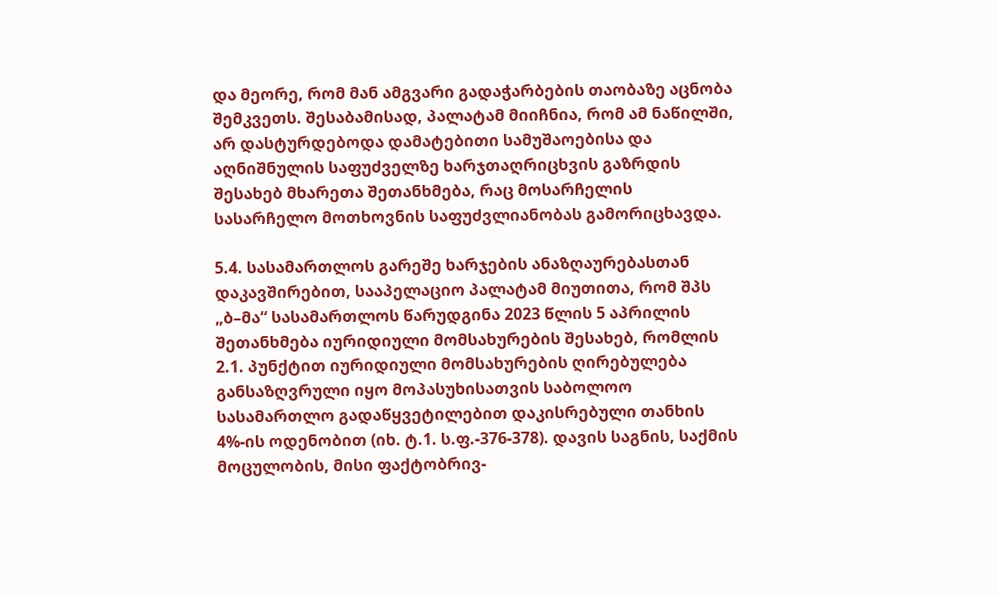და მეორე, რომ მან ამგვარი გადაჭარბების თაობაზე აცნობა შემკვეთს. შესაბამისად, პალატამ მიიჩნია, რომ ამ ნაწილში, არ დასტურდებოდა დამატებითი სამუშაოებისა და აღნიშნულის საფუძველზე ხარჯთაღრიცხვის გაზრდის შესახებ მხარეთა შეთანხმება, რაც მოსარჩელის სასარჩელო მოთხოვნის საფუძვლიანობას გამორიცხავდა.

5.4. სასამართლოს გარეშე ხარჯების ანაზღაურებასთან დაკავშირებით, სააპელაციო პალატამ მიუთითა, რომ შპს „ბ–მა“ სასამართლოს წარუდგინა 2023 წლის 5 აპრილის შეთანხმება იურიდიული მომსახურების შესახებ, რომლის 2.1. პუნქტით იურიდიული მომსახურების ღირებულება განსაზღვრული იყო მოპასუხისათვის საბოლოო სასამართლო გადაწყვეტილებით დაკისრებული თანხის 4%-ის ოდენობით (იხ. ტ.1. ს.ფ.-376-378). დავის საგნის, საქმის მოცულობის, მისი ფაქტობრივ-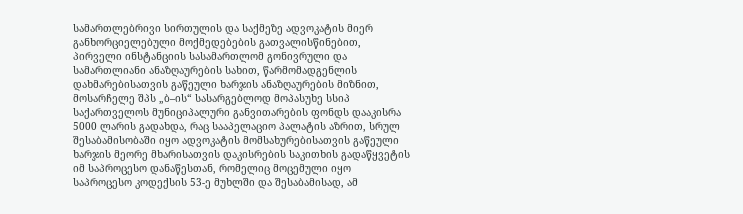სამართლებრივი სირთულის და საქმეზე ადვოკატის მიერ განხორციელებული მოქმედებების გათვალისწინებით, პირველი ინსტანციის სასამართლომ გონივრული და სამართლიანი ანაზღაურების სახით, წარმომადგენლის დახმარებისათვის გაწეული ხარჯის ანაზღაურების მიზნით, მოსარჩელე შპს „ბ–ის“ სასარგებლოდ მოპასუხე სსიპ საქართველოს მუნიციპალური განვითარების ფონდს დააკისრა 5000 ლარის გადახდა, რაც სააპელაციო პალატის აზრით, სრულ შესაბამისობაში იყო ადვოკატის მომსახურებისათვის გაწეული ხარჯის მეორე მხარისათვის დაკისრების საკითხის გადაწყვეტის იმ საპროცესო დანაწესთან, რომელიც მოცემული იყო საპროცესო კოდექსის 53-ე მუხლში და შესაბამისად, ამ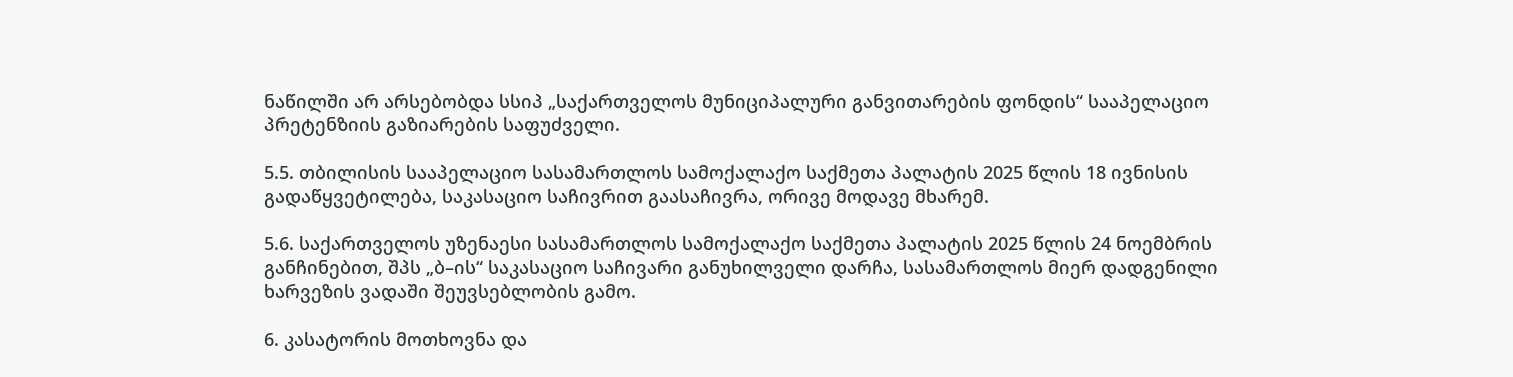ნაწილში არ არსებობდა სსიპ „საქართველოს მუნიციპალური განვითარების ფონდის“ სააპელაციო პრეტენზიის გაზიარების საფუძველი.

5.5. თბილისის სააპელაციო სასამართლოს სამოქალაქო საქმეთა პალატის 2025 წლის 18 ივნისის გადაწყვეტილება, საკასაციო საჩივრით გაასაჩივრა, ორივე მოდავე მხარემ.

5.6. საქართველოს უზენაესი სასამართლოს სამოქალაქო საქმეთა პალატის 2025 წლის 24 ნოემბრის განჩინებით, შპს „ბ–ის“ საკასაციო საჩივარი განუხილველი დარჩა, სასამართლოს მიერ დადგენილი ხარვეზის ვადაში შეუვსებლობის გამო.

6. კასატორის მოთხოვნა და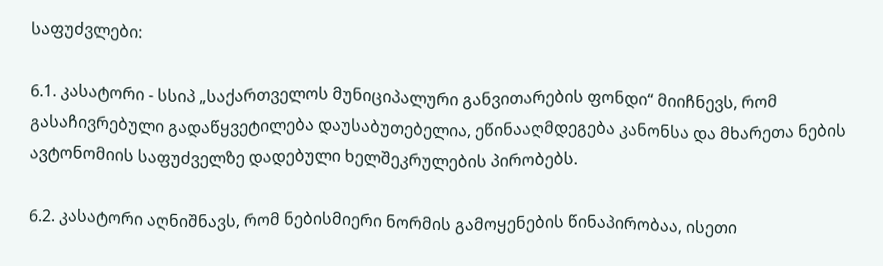საფუძვლები:

6.1. კასატორი - სსიპ „საქართველოს მუნიციპალური განვითარების ფონდი“ მიიჩნევს, რომ გასაჩივრებული გადაწყვეტილება დაუსაბუთებელია, ეწინააღმდეგება კანონსა და მხარეთა ნების ავტონომიის საფუძველზე დადებული ხელშეკრულების პირობებს.

6.2. კასატორი აღნიშნავს, რომ ნებისმიერი ნორმის გამოყენების წინაპირობაა, ისეთი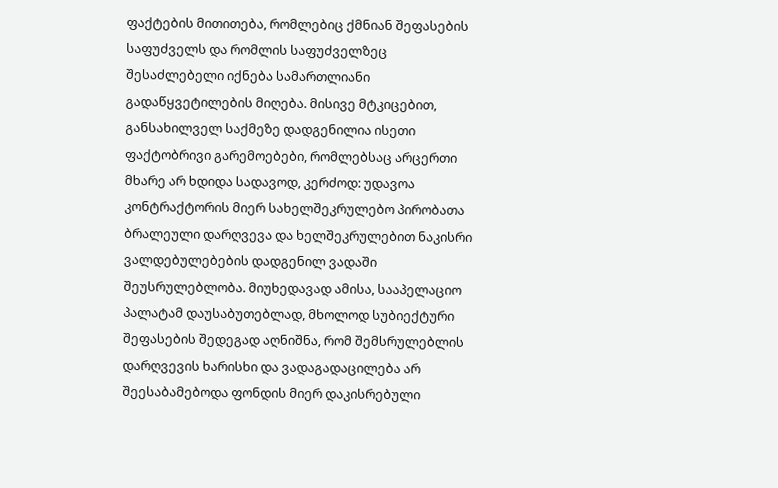ფაქტების მითითება, რომლებიც ქმნიან შეფასების საფუძველს და რომლის საფუძველზეც შესაძლებელი იქნება სამართლიანი გადაწყვეტილების მიღება. მისივე მტკიცებით, განსახილველ საქმეზე დადგენილია ისეთი ფაქტობრივი გარემოებები, რომლებსაც არცერთი მხარე არ ხდიდა სადავოდ, კერძოდ: უდავოა კონტრაქტორის მიერ სახელშეკრულებო პირობათა ბრალეული დარღვევა და ხელშეკრულებით ნაკისრი ვალდებულებების დადგენილ ვადაში შეუსრულებლობა. მიუხედავად ამისა, სააპელაციო პალატამ დაუსაბუთებლად, მხოლოდ სუბიექტური შეფასების შედეგად აღნიშნა, რომ შემსრულებლის დარღვევის ხარისხი და ვადაგადაცილება არ შეესაბამებოდა ფონდის მიერ დაკისრებული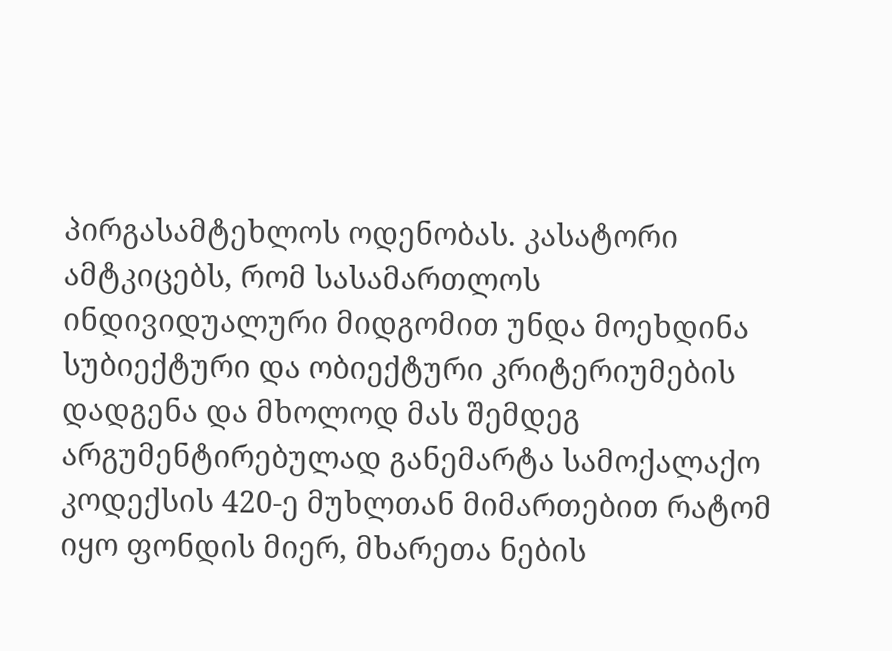პირგასამტეხლოს ოდენობას. კასატორი ამტკიცებს, რომ სასამართლოს ინდივიდუალური მიდგომით უნდა მოეხდინა სუბიექტური და ობიექტური კრიტერიუმების დადგენა და მხოლოდ მას შემდეგ არგუმენტირებულად განემარტა სამოქალაქო კოდექსის 420-ე მუხლთან მიმართებით რატომ იყო ფონდის მიერ, მხარეთა ნების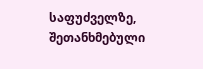საფუძველზე, შეთანხმებული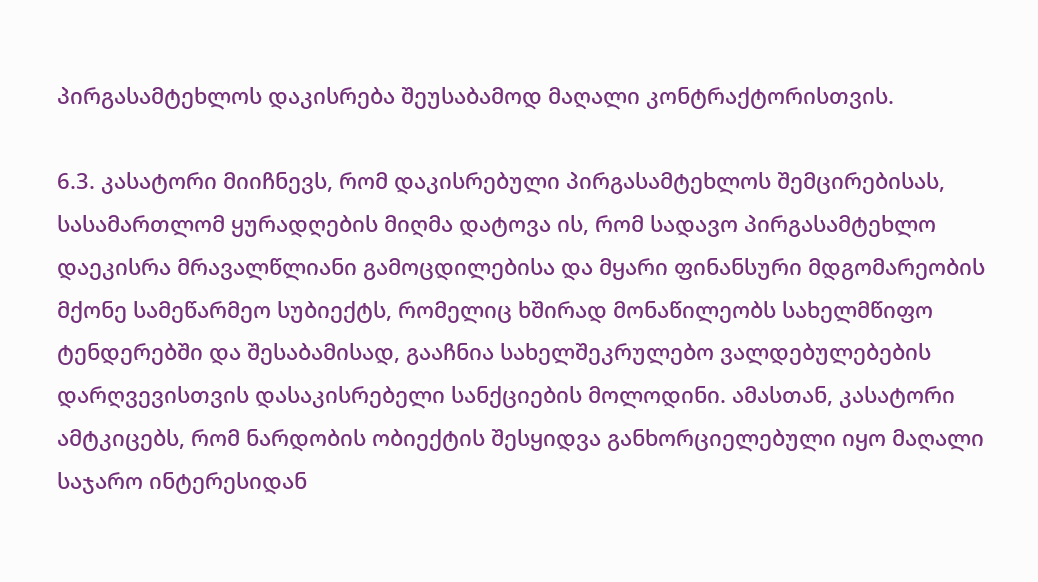პირგასამტეხლოს დაკისრება შეუსაბამოდ მაღალი კონტრაქტორისთვის.

6.3. კასატორი მიიჩნევს, რომ დაკისრებული პირგასამტეხლოს შემცირებისას, სასამართლომ ყურადღების მიღმა დატოვა ის, რომ სადავო პირგასამტეხლო დაეკისრა მრავალწლიანი გამოცდილებისა და მყარი ფინანსური მდგომარეობის მქონე სამეწარმეო სუბიექტს, რომელიც ხშირად მონაწილეობს სახელმწიფო ტენდერებში და შესაბამისად, გააჩნია სახელშეკრულებო ვალდებულებების დარღვევისთვის დასაკისრებელი სანქციების მოლოდინი. ამასთან, კასატორი ამტკიცებს, რომ ნარდობის ობიექტის შესყიდვა განხორციელებული იყო მაღალი საჯარო ინტერესიდან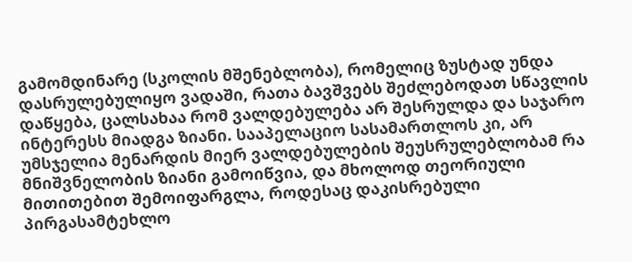გამომდინარე (სკოლის მშენებლობა), რომელიც ზუსტად უნდა დასრულებულიყო ვადაში, რათა ბავშვებს შეძლებოდათ სწავლის დაწყება, ცალსახაა რომ ვალდებულება არ შესრულდა და საჯარო ინტერესს მიადგა ზიანი. სააპელაციო სასამართლოს კი, არ უმსჯელია მენარდის მიერ ვალდებულების შეუსრულებლობამ რა მნიშვნელობის ზიანი გამოიწვია, და მხოლოდ თეორიული მითითებით შემოიფარგლა, როდესაც დაკისრებული პირგასამტეხლო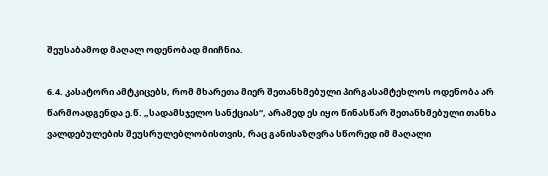შეუსაბამოდ მაღალ ოდენობად მიიჩნია.

6.4. კასატორი ამტკიცებს, რომ მხარეთა მიერ შეთანხმებული პირგასამტეხლოს ოდენობა არ წარმოადგენდა ე.წ. „სადამსჯელო სანქციას“, არამედ ეს იყო წინასწარ შეთანხმებული თანხა ვალდებულების შეუსრულებლობისთვის, რაც განისაზღვრა სწორედ იმ მაღალი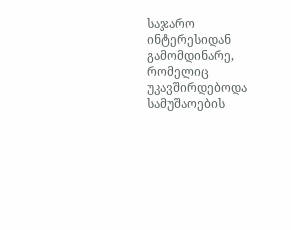საჯარო ინტერესიდან გამომდინარე, რომელიც უკავშირდებოდა სამუშაოების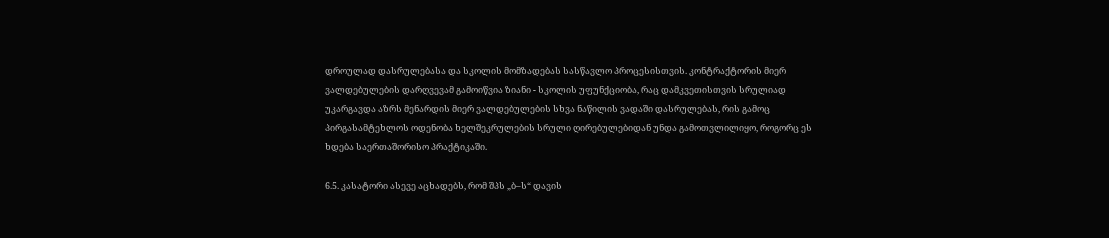დროულად დასრულებასა და სკოლის მომზადებას სასწავლო პროცესისთვის. კონტრაქტორის მიერ ვალდებულების დარღვევამ გამოიწვია ზიანი - სკოლის უფუნქციობა, რაც დამკვეთისთვის სრულიად უკარგავდა აზრს მენარდის მიერ ვალდებულების სხვა ნაწილის ვადაში დასრულებას, რის გამოც პირგასამტეხლოს ოდენობა ხელშეკრულების სრული ღირებულებიდან უნდა გამოთვლილიყო, როგორც ეს ხდება საერთაშორისო პრაქტიკაში.

6.5. კასატორი ასევე აცხადებს, რომ შპს „ბ–ს“ დავის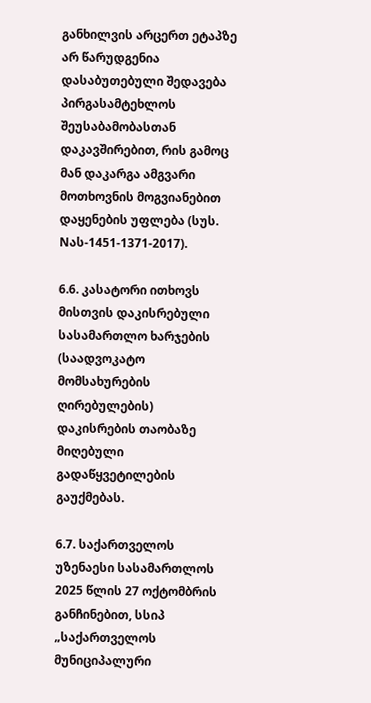განხილვის არცერთ ეტაპზე არ წარუდგენია დასაბუთებული შედავება პირგასამტეხლოს შეუსაბამობასთან დაკავშირებით, რის გამოც მან დაკარგა ამგვარი მოთხოვნის მოგვიანებით დაყენების უფლება (სუს. Nას-1451-1371-2017).

6.6. კასატორი ითხოვს მისთვის დაკისრებული სასამართლო ხარჯების (საადვოკატო მომსახურების ღირებულების) დაკისრების თაობაზე მიღებული გადაწყვეტილების გაუქმებას.

6.7. საქართველოს უზენაესი სასამართლოს 2025 წლის 27 ოქტომბრის განჩინებით, სსიპ „საქართველოს მუნიციპალური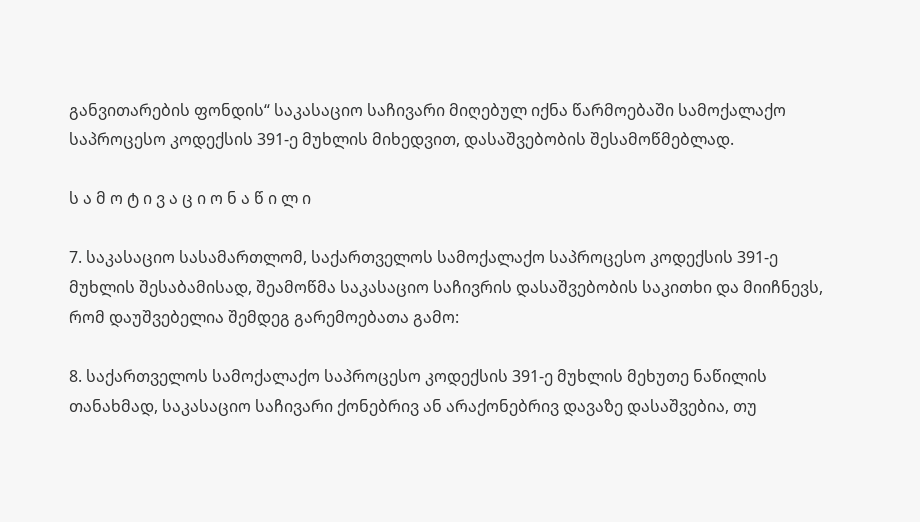განვითარების ფონდის“ საკასაციო საჩივარი მიღებულ იქნა წარმოებაში სამოქალაქო საპროცესო კოდექსის 391-ე მუხლის მიხედვით, დასაშვებობის შესამოწმებლად.

ს ა მ ო ტ ი ვ ა ც ი ო ნ ა წ ი ლ ი

7. საკასაციო სასამართლომ, საქართველოს სამოქალაქო საპროცესო კოდექსის 391-ე მუხლის შესაბამისად, შეამოწმა საკასაციო საჩივრის დასაშვებობის საკითხი და მიიჩნევს, რომ დაუშვებელია შემდეგ გარემოებათა გამო:

8. საქართველოს სამოქალაქო საპროცესო კოდექსის 391-ე მუხლის მეხუთე ნაწილის თანახმად, საკასაციო საჩივარი ქონებრივ ან არაქონებრივ დავაზე დასაშვებია, თუ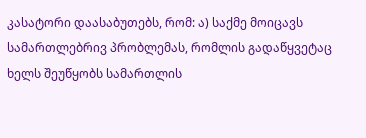კასატორი დაასაბუთებს, რომ: ა) საქმე მოიცავს სამართლებრივ პრობლემას, რომლის გადაწყვეტაც ხელს შეუწყობს სამართლის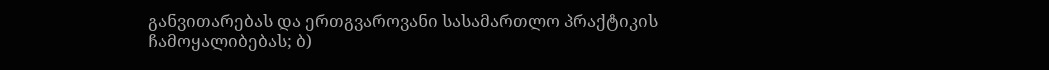განვითარებას და ერთგვაროვანი სასამართლო პრაქტიკის ჩამოყალიბებას; ბ)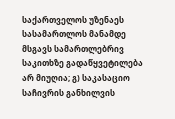საქართველოს უზენაეს სასამართლოს მანამდე მსგავს სამართლებრივ საკითხზე გადაწყვეტილება არ მიუღია; გ) საკასაციო საჩივრის განხილვის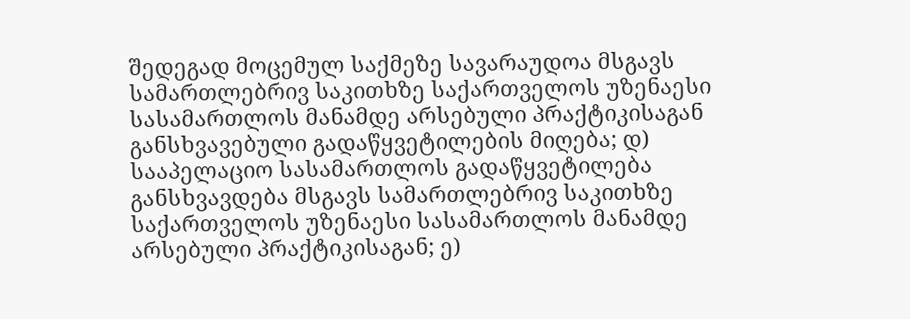შედეგად მოცემულ საქმეზე სავარაუდოა მსგავს სამართლებრივ საკითხზე საქართველოს უზენაესი სასამართლოს მანამდე არსებული პრაქტიკისაგან განსხვავებული გადაწყვეტილების მიღება; დ) სააპელაციო სასამართლოს გადაწყვეტილება განსხვავდება მსგავს სამართლებრივ საკითხზე საქართველოს უზენაესი სასამართლოს მანამდე არსებული პრაქტიკისაგან; ე)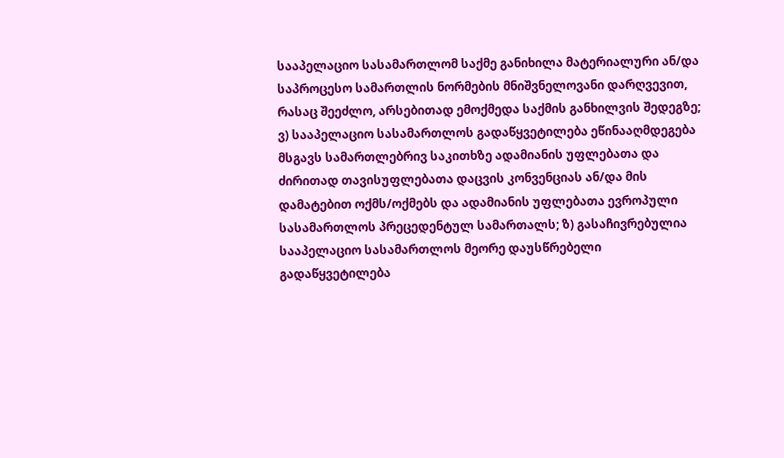სააპელაციო სასამართლომ საქმე განიხილა მატერიალური ან/და საპროცესო სამართლის ნორმების მნიშვნელოვანი დარღვევით, რასაც შეეძლო, არსებითად ემოქმედა საქმის განხილვის შედეგზე; ვ) სააპელაციო სასამართლოს გადაწყვეტილება ეწინააღმდეგება მსგავს სამართლებრივ საკითხზე ადამიანის უფლებათა და ძირითად თავისუფლებათა დაცვის კონვენციას ან/და მის დამატებით ოქმს/ოქმებს და ადამიანის უფლებათა ევროპული სასამართლოს პრეცედენტულ სამართალს; ზ) გასაჩივრებულია სააპელაციო სასამართლოს მეორე დაუსწრებელი გადაწყვეტილება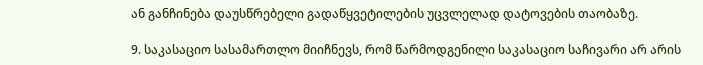ან განჩინება დაუსწრებელი გადაწყვეტილების უცვლელად დატოვების თაობაზე.

9. საკასაციო სასამართლო მიიჩნევს, რომ წარმოდგენილი საკასაციო საჩივარი არ არის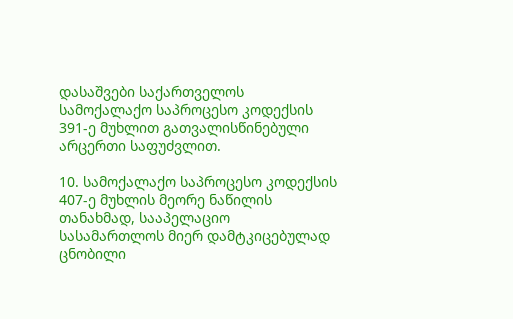დასაშვები საქართველოს სამოქალაქო საპროცესო კოდექსის 391-ე მუხლით გათვალისწინებული არცერთი საფუძვლით.

10. სამოქალაქო საპროცესო კოდექსის 407-ე მუხლის მეორე ნაწილის თანახმად, სააპელაციო სასამართლოს მიერ დამტკიცებულად ცნობილი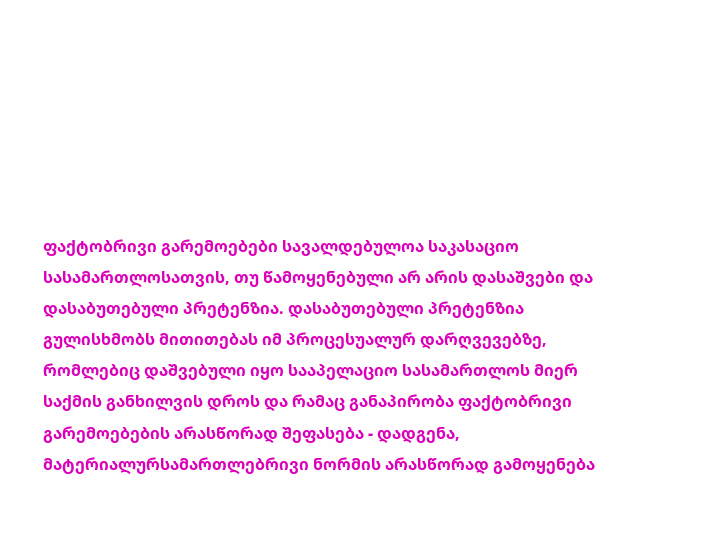ფაქტობრივი გარემოებები სავალდებულოა საკასაციო სასამართლოსათვის, თუ წამოყენებული არ არის დასაშვები და დასაბუთებული პრეტენზია. დასაბუთებული პრეტენზია გულისხმობს მითითებას იმ პროცესუალურ დარღვევებზე, რომლებიც დაშვებული იყო სააპელაციო სასამართლოს მიერ საქმის განხილვის დროს და რამაც განაპირობა ფაქტობრივი გარემოებების არასწორად შეფასება - დადგენა, მატერიალურსამართლებრივი ნორმის არასწორად გამოყენება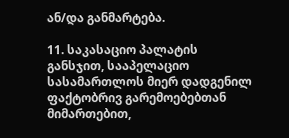ან/და განმარტება.

11. საკასაციო პალატის განსჯით, სააპელაციო სასამართლოს მიერ დადგენილ ფაქტობრივ გარემოებებთან მიმართებით,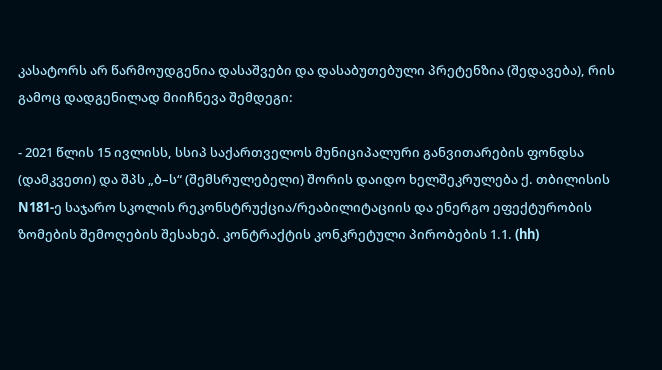კასატორს არ წარმოუდგენია დასაშვები და დასაბუთებული პრეტენზია (შედავება), რის გამოც დადგენილად მიიჩნევა შემდეგი:

- 2021 წლის 15 ივლისს, სსიპ საქართველოს მუნიციპალური განვითარების ფონდსა (დამკვეთი) და შპს „ბ–ს“ (შემსრულებელი) შორის დაიდო ხელშეკრულება ქ. თბილისის N181-ე საჯარო სკოლის რეკონსტრუქცია/რეაბილიტაციის და ენერგო ეფექტურობის ზომების შემოღების შესახებ. კონტრაქტის კონკრეტული პირობების 1.1. (hh)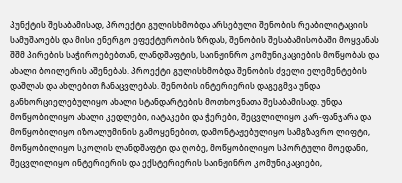პუნქტის შესაბამისად, პროექტი გულისხმობდა არსებული შენობის რეაბილიტაციის სამუშაოებს და მისი ენერგო ეფექტურობის ზრდას, შენობის შესაბამისობაში მოყვანას შშმ პირების საჭიროებებთან, ლანდშაფტის, საინჟინრო კომუნიკაციების მოწყობას და ახალი ბოილერის აშენებას. პროექტი გულისხმობდა შენობის ძველი ელემენტების დაშლას და ახლებით ჩანაცვლებას. შენობის ინტერიერის დაგეგმვა უნდა განხორციელებულიყო ახალი სტანდარტების მოთხოვნათა შესაბამისად. უნდა მოწყობილიყო ახალი კედლები, იატაკები და ჭერები, შეცვლილიყო კარ-ფანჯარა და მოწყობილიყო იზოალუმინის გამოყენებით, დამონტაჟებულიყო სამგზავრო ლიფტი, მოწყობილიყო სკოლის ლანდშაფტი და ღობე, მოწყობილიყო სპორტული მოედანი, შეცვლილიყო ინტერიერის და ექსტერიერის საინჟინრო კომუნიკაციები,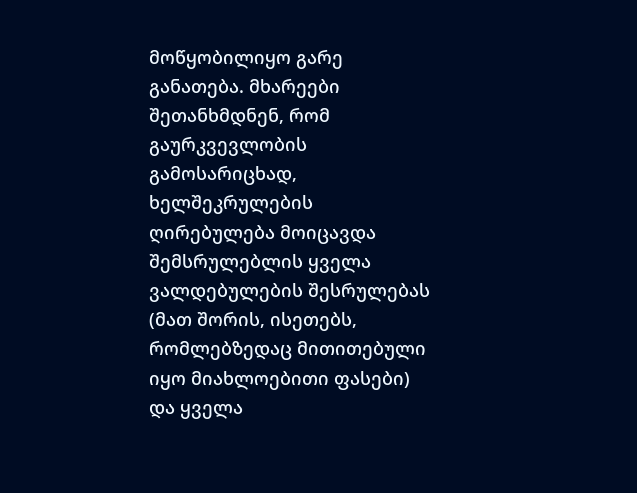მოწყობილიყო გარე განათება. მხარეები შეთანხმდნენ, რომ გაურკვევლობის გამოსარიცხად, ხელშეკრულების ღირებულება მოიცავდა შემსრულებლის ყველა ვალდებულების შესრულებას (მათ შორის, ისეთებს, რომლებზედაც მითითებული იყო მიახლოებითი ფასები) და ყველა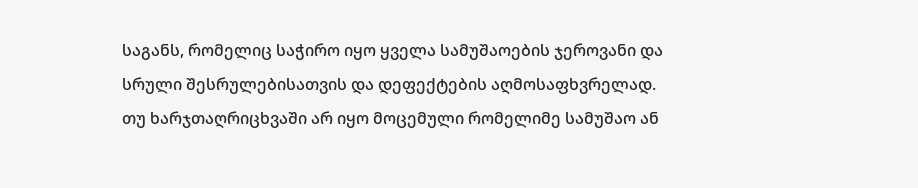საგანს, რომელიც საჭირო იყო ყველა სამუშაოების ჯეროვანი და სრული შესრულებისათვის და დეფექტების აღმოსაფხვრელად. თუ ხარჯთაღრიცხვაში არ იყო მოცემული რომელიმე სამუშაო ან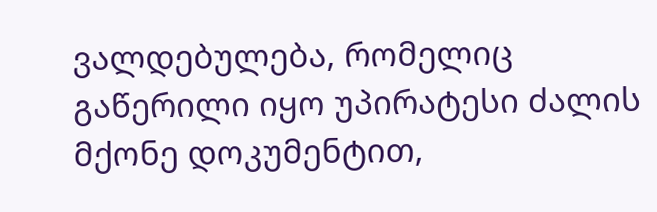ვალდებულება, რომელიც გაწერილი იყო უპირატესი ძალის მქონე დოკუმენტით,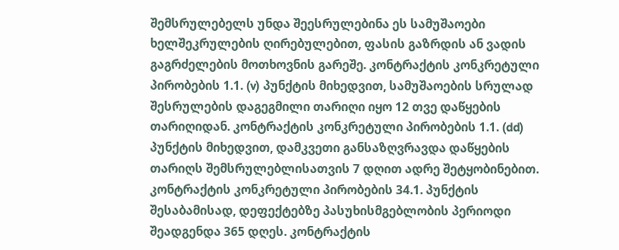შემსრულებელს უნდა შეესრულებინა ეს სამუშაოები ხელშეკრულების ღირებულებით, ფასის გაზრდის ან ვადის გაგრძელების მოთხოვნის გარეშე. კონტრაქტის კონკრეტული პირობების 1.1. (v) პუნქტის მიხედვით, სამუშაოების სრულად შესრულების დაგეგმილი თარიღი იყო 12 თვე დაწყების თარიღიდან. კონტრაქტის კონკრეტული პირობების 1.1. (dd) პუნქტის მიხედვით, დამკვეთი განსაზღვრავდა დაწყების თარიღს შემსრულებლისათვის 7 დღით ადრე შეტყობინებით. კონტრაქტის კონკრეტული პირობების 34.1. პუნქტის შესაბამისად, დეფექტებზე პასუხისმგებლობის პერიოდი შეადგენდა 365 დღეს. კონტრაქტის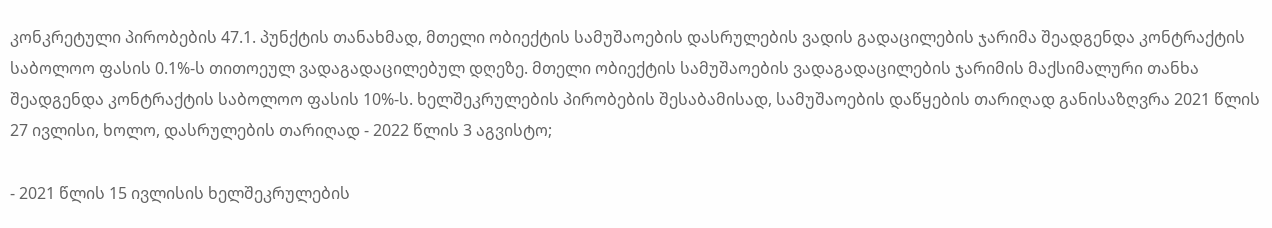კონკრეტული პირობების 47.1. პუნქტის თანახმად, მთელი ობიექტის სამუშაოების დასრულების ვადის გადაცილების ჯარიმა შეადგენდა კონტრაქტის საბოლოო ფასის 0.1%-ს თითოეულ ვადაგადაცილებულ დღეზე. მთელი ობიექტის სამუშაოების ვადაგადაცილების ჯარიმის მაქსიმალური თანხა შეადგენდა კონტრაქტის საბოლოო ფასის 10%-ს. ხელშეკრულების პირობების შესაბამისად, სამუშაოების დაწყების თარიღად განისაზღვრა 2021 წლის 27 ივლისი, ხოლო, დასრულების თარიღად - 2022 წლის 3 აგვისტო;

- 2021 წლის 15 ივლისის ხელშეკრულების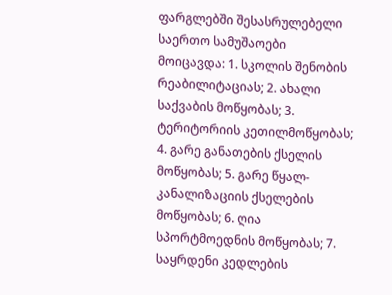ფარგლებში შესასრულებელი საერთო სამუშაოები მოიცავდა: 1. სკოლის შენობის რეაბილიტაციას; 2. ახალი საქვაბის მოწყობას; 3. ტერიტორიის კეთილმოწყობას; 4. გარე განათების ქსელის მოწყობას; 5. გარე წყალ-კანალიზაციის ქსელების მოწყობას; 6. ღია სპორტმოედნის მოწყობას; 7. საყრდენი კედლების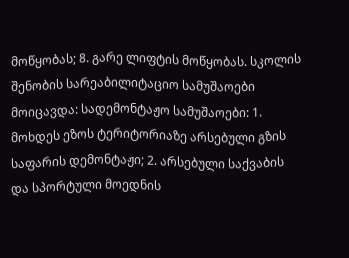მოწყობას; 8. გარე ლიფტის მოწყობას. სკოლის შენობის სარეაბილიტაციო სამუშაოები მოიცავდა: სადემონტაჟო სამუშაოები: 1. მოხდეს ეზოს ტერიტორიაზე არსებული გზის საფარის დემონტაჟი; 2. არსებული საქვაბის და სპორტული მოედნის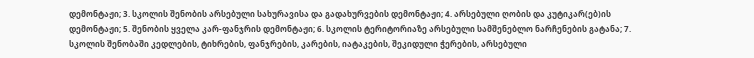დემონტაჟი; 3. სკოლის შენობის არსებული სახურავისა და გადახურვების დემონტაჟი; 4. არსებული ღობის და კუტიკარ(ებ)ის დემონტაჟი; 5. შენობის ყველა კარ-ფანჯრის დემონტაჟი; 6. სკოლის ტერიტორიაზე არსებული სამშენებლო ნარჩენების გატანა; 7. სკოლის შენობაში კედლების, ტიხრების, ფანჯრების, კარების, იატაკების, შეკიდული ჭერების, არსებული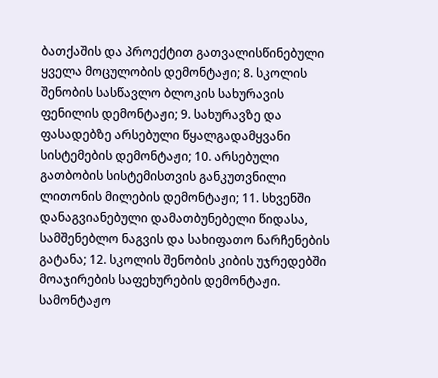ბათქაშის და პროექტით გათვალისწინებული ყველა მოცულობის დემონტაჟი; 8. სკოლის შენობის სასწავლო ბლოკის სახურავის ფენილის დემონტაჟი; 9. სახურავზე და ფასადებზე არსებული წყალგადამყვანი სისტემების დემონტაჟი; 10. არსებული გათბობის სისტემისთვის განკუთვნილი ლითონის მილების დემონტაჟი; 11. სხვენში დანაგვიანებული დამათბუნებელი წიდასა, სამშენებლო ნაგვის და სახიფათო ნარჩენების გატანა; 12. სკოლის შენობის კიბის უჯრედებში მოაჯირების საფეხურების დემონტაჟი. სამონტაჟო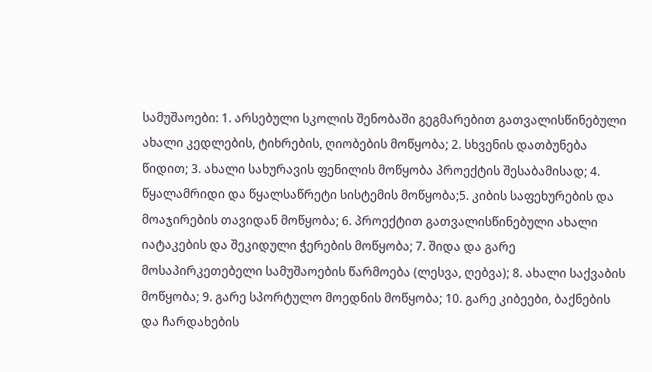სამუშაოები: 1. არსებული სკოლის შენობაში გეგმარებით გათვალისწინებული ახალი კედლების, ტიხრების, ღიობების მოწყობა; 2. სხვენის დათბუნება წიდით; 3. ახალი სახურავის ფენილის მოწყობა პროექტის შესაბამისად; 4. წყალამრიდი და წყალსაწრეტი სისტემის მოწყობა;5. კიბის საფეხურების და მოაჯირების თავიდან მოწყობა; 6. პროექტით გათვალისწინებული ახალი იატაკების და შეკიდული ჭერების მოწყობა; 7. შიდა და გარე მოსაპირკეთებელი სამუშაოების წარმოება (ლესვა, ღებვა); 8. ახალი საქვაბის მოწყობა; 9. გარე სპორტულო მოედნის მოწყობა; 10. გარე კიბეები, ბაქნების და ჩარდახების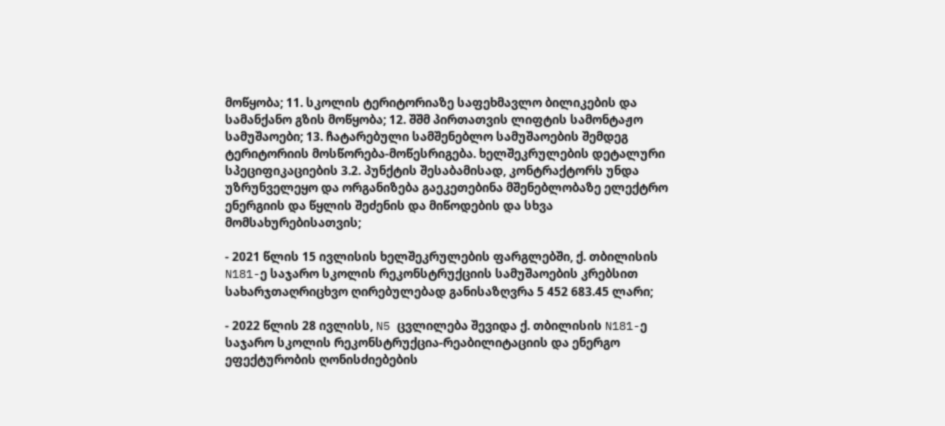მოწყობა; 11. სკოლის ტერიტორიაზე საფეხმავლო ბილიკების და სამანქანო გზის მოწყობა; 12. შშმ პირთათვის ლიფტის სამონტაჟო სამუშაოები; 13. ჩატარებული სამშენებლო სამუშაოების შემდეგ ტერიტორიის მოსწორება-მოწესრიგება. ხელშეკრულების დეტალური სპეციფიკაციების 3.2. პუნქტის შესაბამისად, კონტრაქტორს უნდა უზრუნველეყო და ორგანიზება გაეკეთებინა მშენებლობაზე ელექტრო ენერგიის და წყლის შეძენის და მიწოდების და სხვა მომსახურებისათვის;

- 2021 წლის 15 ივლისის ხელშეკრულების ფარგლებში, ქ. თბილისის N181-ე საჯარო სკოლის რეკონსტრუქციის სამუშაოების კრებსით სახარჯთაღრიცხვო ღირებულებად განისაზღვრა 5 452 683.45 ლარი;

- 2022 წლის 28 ივლისს, N5 ცვლილება შევიდა ქ. თბილისის N181-ე საჯარო სკოლის რეკონსტრუქცია-რეაბილიტაციის და ენერგო ეფექტურობის ღონისძიებების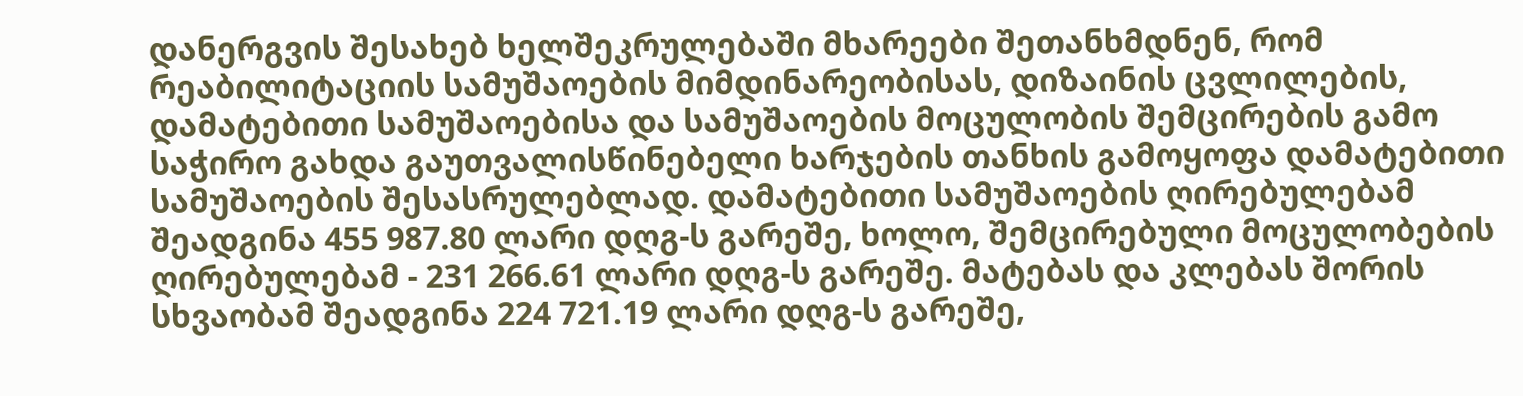დანერგვის შესახებ ხელშეკრულებაში მხარეები შეთანხმდნენ, რომ რეაბილიტაციის სამუშაოების მიმდინარეობისას, დიზაინის ცვლილების, დამატებითი სამუშაოებისა და სამუშაოების მოცულობის შემცირების გამო საჭირო გახდა გაუთვალისწინებელი ხარჯების თანხის გამოყოფა დამატებითი სამუშაოების შესასრულებლად. დამატებითი სამუშაოების ღირებულებამ შეადგინა 455 987.80 ლარი დღგ-ს გარეშე, ხოლო, შემცირებული მოცულობების ღირებულებამ - 231 266.61 ლარი დღგ-ს გარეშე. მატებას და კლებას შორის სხვაობამ შეადგინა 224 721.19 ლარი დღგ-ს გარეშე,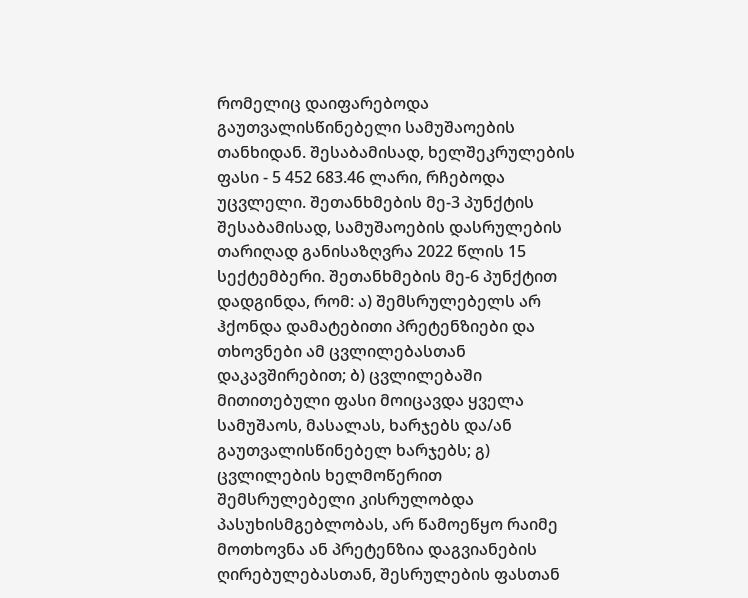რომელიც დაიფარებოდა გაუთვალისწინებელი სამუშაოების თანხიდან. შესაბამისად, ხელშეკრულების ფასი - 5 452 683.46 ლარი, რჩებოდა უცვლელი. შეთანხმების მე-3 პუნქტის შესაბამისად, სამუშაოების დასრულების თარიღად განისაზღვრა 2022 წლის 15 სექტემბერი. შეთანხმების მე-6 პუნქტით დადგინდა, რომ: ა) შემსრულებელს არ ჰქონდა დამატებითი პრეტენზიები და თხოვნები ამ ცვლილებასთან დაკავშირებით; ბ) ცვლილებაში მითითებული ფასი მოიცავდა ყველა სამუშაოს, მასალას, ხარჯებს და/ან გაუთვალისწინებელ ხარჯებს; გ) ცვლილების ხელმოწერით შემსრულებელი კისრულობდა პასუხისმგებლობას, არ წამოეწყო რაიმე მოთხოვნა ან პრეტენზია დაგვიანების ღირებულებასთან, შესრულების ფასთან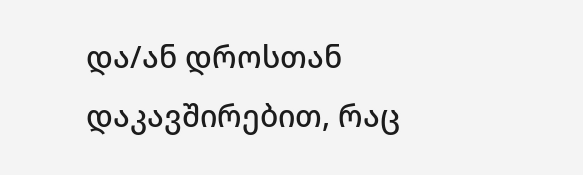და/ან დროსთან დაკავშირებით, რაც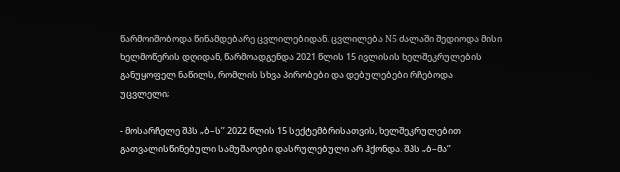წარმოიშობოდა წინამდებარე ცვლილებიდან. ცვლილება N5 ძალაში შედიოდა მისი ხელმოწერის დღიდან, წარმოადგენდა 2021 წლის 15 ივლისის ხელშეკრულების განუყოფელ ნაწილს, რომლის სხვა პირობები და დებულებები რჩებოდა უცვლელი;

- მოსარჩელე შპს „ბ–ს’’ 2022 წლის 15 სექტემბრისათვის, ხელშეკრულებით გათვალისწინებული სამუშაოები დასრულებული არ ჰქონდა. შპს „ბ–მა’’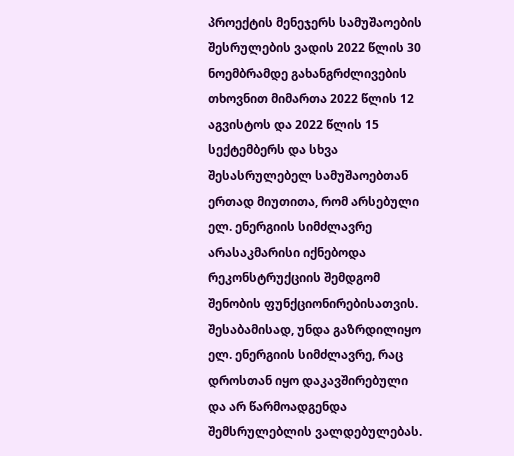პროექტის მენეჯერს სამუშაოების შესრულების ვადის 2022 წლის 30 ნოემბრამდე გახანგრძლივების თხოვნით მიმართა 2022 წლის 12 აგვისტოს და 2022 წლის 15 სექტემბერს და სხვა შესასრულებელ სამუშაოებთან ერთად მიუთითა, რომ არსებული ელ. ენერგიის სიმძლავრე არასაკმარისი იქნებოდა რეკონსტრუქციის შემდგომ შენობის ფუნქციონირებისათვის. შესაბამისად, უნდა გაზრდილიყო ელ. ენერგიის სიმძლავრე, რაც დროსთან იყო დაკავშირებული და არ წარმოადგენდა შემსრულებლის ვალდებულებას.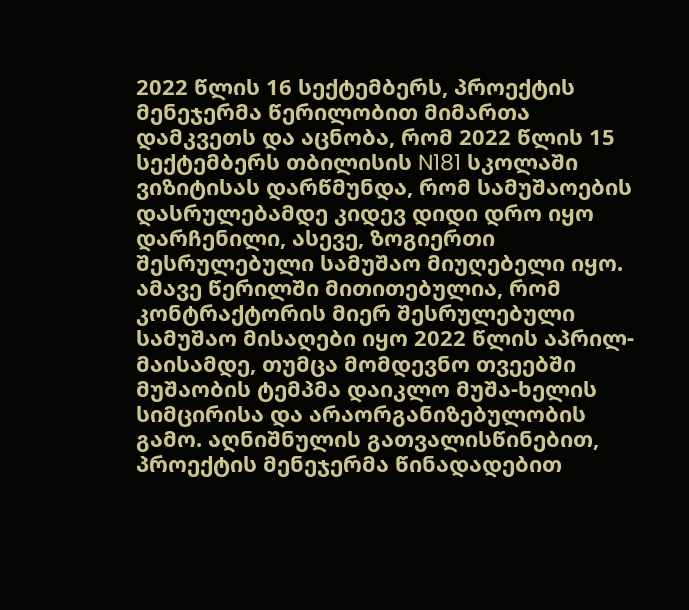2022 წლის 16 სექტემბერს, პროექტის მენეჯერმა წერილობით მიმართა დამკვეთს და აცნობა, რომ 2022 წლის 15 სექტემბერს თბილისის N181 სკოლაში ვიზიტისას დარწმუნდა, რომ სამუშაოების დასრულებამდე კიდევ დიდი დრო იყო დარჩენილი, ასევე, ზოგიერთი შესრულებული სამუშაო მიუღებელი იყო. ამავე წერილში მითითებულია, რომ კონტრაქტორის მიერ შესრულებული სამუშაო მისაღები იყო 2022 წლის აპრილ-მაისამდე, თუმცა მომდევნო თვეებში მუშაობის ტემპმა დაიკლო მუშა-ხელის სიმცირისა და არაორგანიზებულობის გამო. აღნიშნულის გათვალისწინებით, პროექტის მენეჯერმა წინადადებით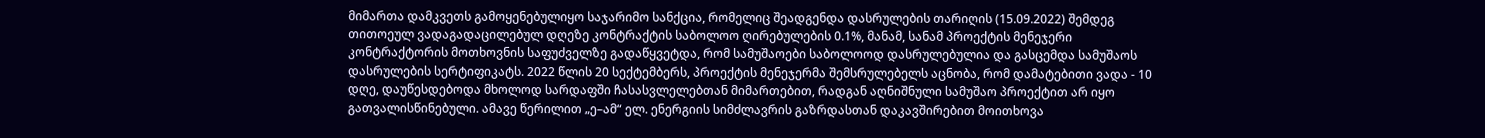მიმართა დამკვეთს გამოყენებულიყო საჯარიმო სანქცია, რომელიც შეადგენდა დასრულების თარიღის (15.09.2022) შემდეგ თითოეულ ვადაგადაცილებულ დღეზე კონტრაქტის საბოლოო ღირებულების 0.1%, მანამ, სანამ პროექტის მენეჯერი კონტრაქტორის მოთხოვნის საფუძველზე გადაწყვეტდა, რომ სამუშაოები საბოლოოდ დასრულებულია და გასცემდა სამუშაოს დასრულების სერტიფიკატს. 2022 წლის 20 სექტემბერს, პროექტის მენეჯერმა შემსრულებელს აცნობა, რომ დამატებითი ვადა - 10 დღე, დაუწესდებოდა მხოლოდ სარდაფში ჩასასვლელებთან მიმართებით, რადგან აღნიშნული სამუშაო პროექტით არ იყო გათვალისწინებული. ამავე წერილით „ე–ამ“ ელ. ენერგიის სიმძლავრის გაზრდასთან დაკავშირებით მოითხოვა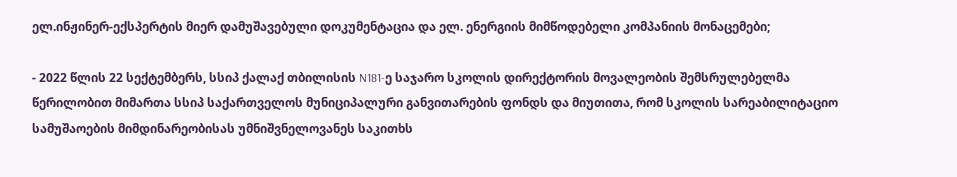ელ.ინჟინერ-ექსპერტის მიერ დამუშავებული დოკუმენტაცია და ელ. ენერგიის მიმწოდებელი კომპანიის მონაცემები;

- 2022 წლის 22 სექტემბერს, სსიპ ქალაქ თბილისის N181-ე საჯარო სკოლის დირექტორის მოვალეობის შემსრულებელმა წერილობით მიმართა სსიპ საქართველოს მუნიციპალური განვითარების ფონდს და მიუთითა, რომ სკოლის სარეაბილიტაციო სამუშაოების მიმდინარეობისას უმნიშვნელოვანეს საკითხს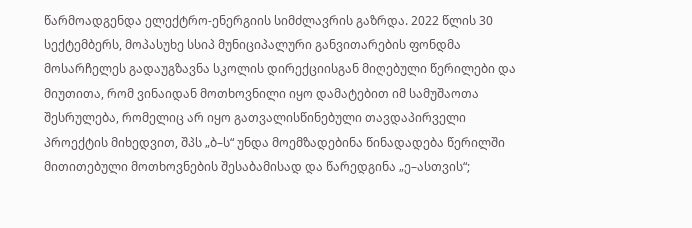წარმოადგენდა ელექტრო-ენერგიის სიმძლავრის გაზრდა. 2022 წლის 30 სექტემბერს, მოპასუხე სსიპ მუნიციპალური განვითარების ფონდმა მოსარჩელეს გადაუგზავნა სკოლის დირექციისგან მიღებული წერილები და მიუთითა, რომ ვინაიდან მოთხოვნილი იყო დამატებით იმ სამუშაოთა შესრულება, რომელიც არ იყო გათვალისწინებული თავდაპირველი პროექტის მიხედვით, შპს „ბ–ს“ უნდა მოემზადებინა წინადადება წერილში მითითებული მოთხოვნების შესაბამისად და წარედგინა „ე–ასთვის“;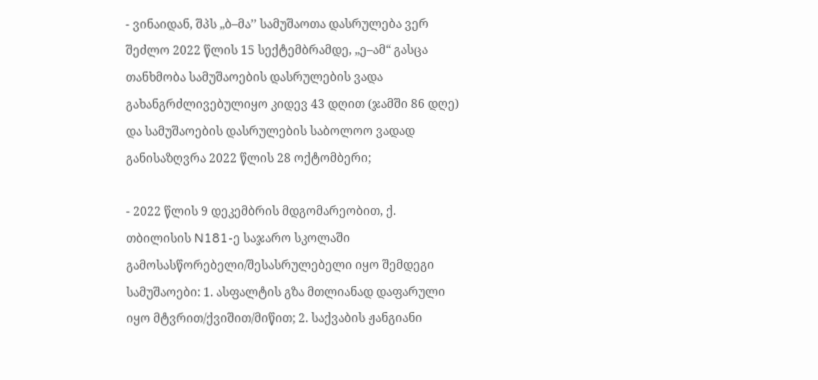- ვინაიდან, შპს „ბ–მა’’ სამუშაოთა დასრულება ვერ შეძლო 2022 წლის 15 სექტემბრამდე, „ე–ამ“ გასცა თანხმობა სამუშაოების დასრულების ვადა გახანგრძლივებულიყო კიდევ 43 დღით (ჯამში 86 დღე) და სამუშაოების დასრულების საბოლოო ვადად განისაზღვრა 2022 წლის 28 ოქტომბერი;

- 2022 წლის 9 დეკემბრის მდგომარეობით, ქ. თბილისის N181-ე საჯარო სკოლაში გამოსასწორებელი/შესასრულებელი იყო შემდეგი სამუშაოები: 1. ასფალტის გზა მთლიანად დაფარული იყო მტვრით/ქვიშით/მიწით; 2. საქვაბის ჟანგიანი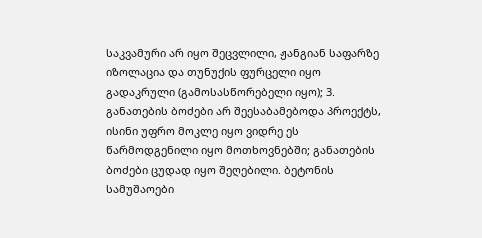საკვამური არ იყო შეცვლილი, ჟანგიან საფარზე იზოლაცია და თუნუქის ფურცელი იყო გადაკრული (გამოსასწორებელი იყო); 3. განათების ბოძები არ შეესაბამებოდა პროექტს, ისინი უფრო მოკლე იყო ვიდრე ეს წარმოდგენილი იყო მოთხოვნებში; განათების ბოძები ცუდად იყო შეღებილი. ბეტონის სამუშაოები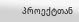პროექტთან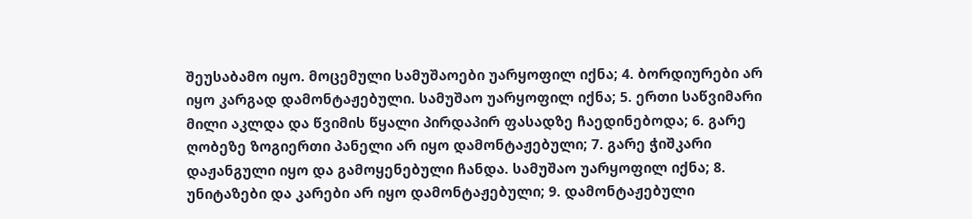შეუსაბამო იყო. მოცემული სამუშაოები უარყოფილ იქნა; 4. ბორდიურები არ იყო კარგად დამონტაჟებული. სამუშაო უარყოფილ იქნა; 5. ერთი საწვიმარი მილი აკლდა და წვიმის წყალი პირდაპირ ფასადზე ჩაედინებოდა; 6. გარე ღობეზე ზოგიერთი პანელი არ იყო დამონტაჟებული; 7. გარე ჭიშკარი დაჟანგული იყო და გამოყენებული ჩანდა. სამუშაო უარყოფილ იქნა; 8. უნიტაზები და კარები არ იყო დამონტაჟებული; 9. დამონტაჟებული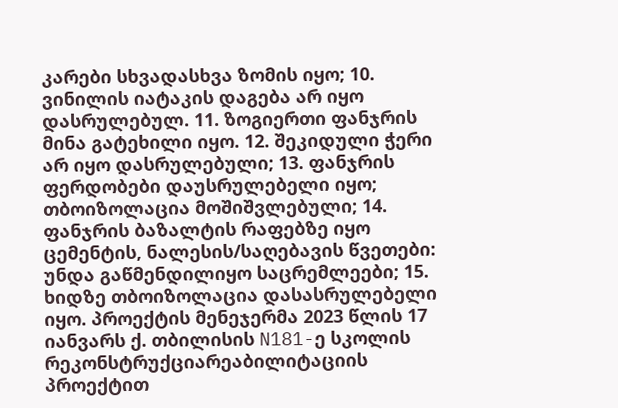კარები სხვადასხვა ზომის იყო; 10. ვინილის იატაკის დაგება არ იყო დასრულებულ. 11. ზოგიერთი ფანჯრის მინა გატეხილი იყო. 12. შეკიდული ჭერი არ იყო დასრულებული; 13. ფანჯრის ფერდობები დაუსრულებელი იყო; თბოიზოლაცია მოშიშვლებული; 14. ფანჯრის ბაზალტის რაფებზე იყო ცემენტის, ნალესის/საღებავის წვეთები: უნდა გაწმენდილიყო საცრემლეები; 15. ხიდზე თბოიზოლაცია დასასრულებელი იყო. პროექტის მენეჯერმა 2023 წლის 17 იანვარს ქ. თბილისის N181-ე სკოლის რეკონსტრუქციარეაბილიტაციის პროექტით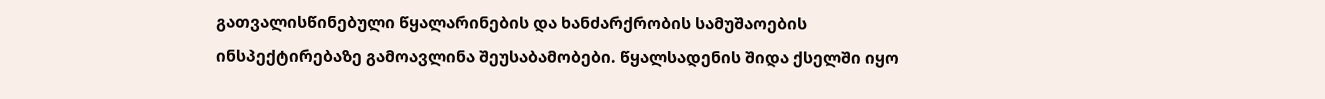გათვალისწინებული წყალარინების და ხანძარქრობის სამუშაოების ინსპექტირებაზე გამოავლინა შეუსაბამობები. წყალსადენის შიდა ქსელში იყო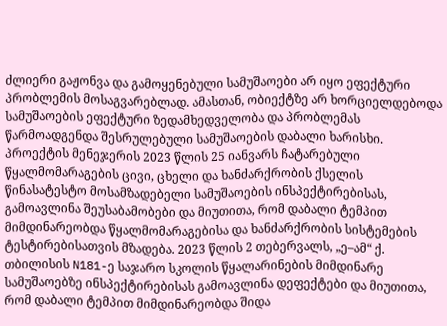ძლიერი გაჟონვა და გამოყენებული სამუშაოები არ იყო ეფექტური პრობლემის მოსაგვარებლად. ამასთან, ობიექტზე არ ხორციელდებოდა სამუშაოების ეფექტური ზედამხედველობა და პრობლემას წარმოადგენდა შესრულებული სამუშაოების დაბალი ხარისხი. პროექტის მენეჯერის 2023 წლის 25 იანვარს ჩატარებული წყალმომარაგების ცივი, ცხელი და ხანძარქრობის ქსელის წინასატესტო მოსამზადებელი სამუშაოების ინსპექტირებისას, გამოავლინა შეუსაბამობები და მიუთითა, რომ დაბალი ტემპით მიმდინარეობდა წყალმომარაგებისა და ხანძარქრობის სისტემების ტესტირებისათვის მზადება. 2023 წლის 2 თებერვალს, „ე–ამ“ ქ. თბილისის N181-ე საჯარო სკოლის წყალარინების მიმდინარე სამუშაოებზე ინსპექტირებისას გამოავლინა დეფექტები და მიუთითა, რომ დაბალი ტემპით მიმდინარეობდა შიდა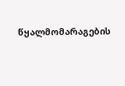წყალმომარაგების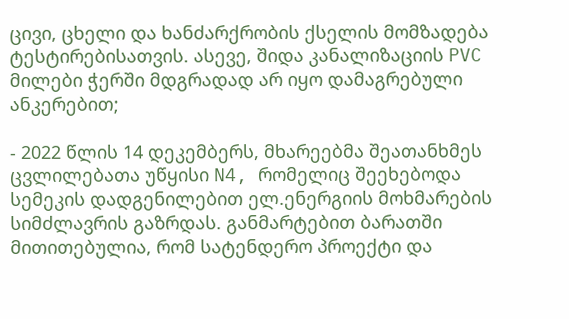ცივი, ცხელი და ხანძარქრობის ქსელის მომზადება ტესტირებისათვის. ასევე, შიდა კანალიზაციის PVC მილები ჭერში მდგრადად არ იყო დამაგრებული ანკერებით;

- 2022 წლის 14 დეკემბერს, მხარეებმა შეათანხმეს ცვლილებათა უწყისი N4, რომელიც შეეხებოდა სემეკის დადგენილებით ელ.ენერგიის მოხმარების სიმძლავრის გაზრდას. განმარტებით ბარათში მითითებულია, რომ სატენდერო პროექტი და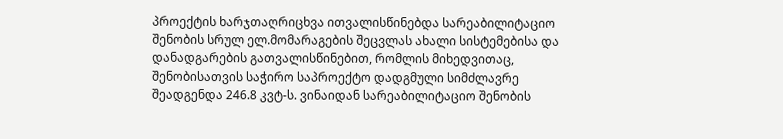პროექტის ხარჯთაღრიცხვა ითვალისწინებდა სარეაბილიტაციო შენობის სრულ ელ.მომარაგების შეცვლას ახალი სისტემებისა და დანადგარების გათვალისწინებით, რომლის მიხედვითაც, შენობისათვის საჭირო საპროექტო დადგმული სიმძლავრე შეადგენდა 246.8 კვტ-ს. ვინაიდან სარეაბილიტაციო შენობის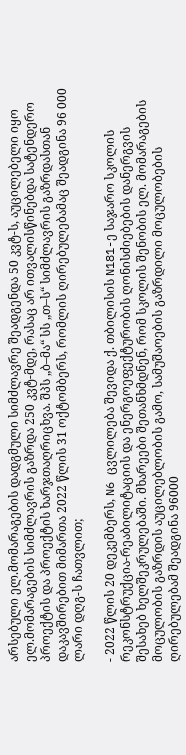არსებული ელ.მომარაგების დადგმული სიმძლავრე შეადგენდა 50 კვტ-ს, აუცილებელი იყო ელ.მომარაგების სიმძლავრის გაზრდა 250 კვტ-მდე, რასაც არ ითვალისწინებდა სატენდერო პროექტის და პროექტის ხარჯთაღრიცხვა. შპს „ბ–მა“ სს „თ–ს“ სიმძლავრის გაზრდასთან დაკავშირებით მიმართა 2022 წლის 31 ოქტომბერს, რომლის ღირებულებამაც შეადგინა 96 000 ლარი დღგ-ს ჩათვლით;

- 2022 წლის 20 დეკემბერს, N6 ცვლილება შევიდა ქ. თბილისის N181-ე საჯარო სკოლის რეკონსტრუქცია-რეაბილიტაციის და ენერგოეფექტურობის ღონისძიებების დანერგვის შესახებ ხელშეკრულებაში. მხარეები შეთანხმდნენ, რომ სკოლის შენობის ელ. მომარაგების მოცულობის გაზრდის აუცილებლობის გამო, სამუშაოების გაზრდილი მოცულობების ღირებულებამ შეადგინა 96000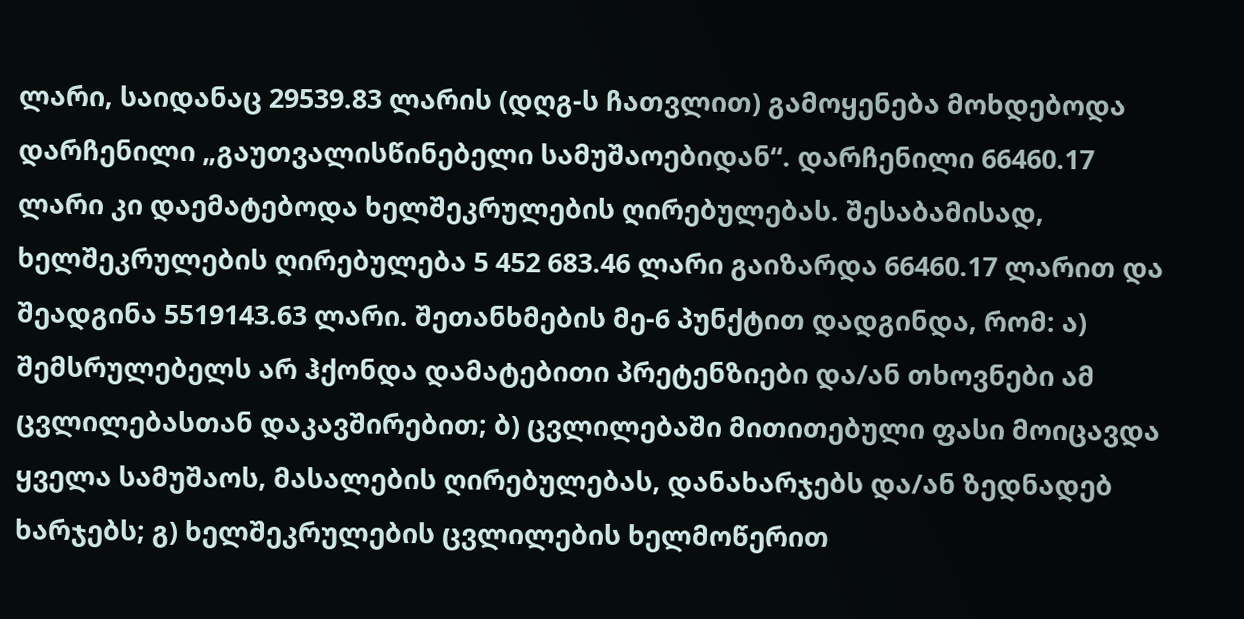ლარი, საიდანაც 29539.83 ლარის (დღგ-ს ჩათვლით) გამოყენება მოხდებოდა დარჩენილი „გაუთვალისწინებელი სამუშაოებიდან“. დარჩენილი 66460.17 ლარი კი დაემატებოდა ხელშეკრულების ღირებულებას. შესაბამისად, ხელშეკრულების ღირებულება 5 452 683.46 ლარი გაიზარდა 66460.17 ლარით და შეადგინა 5519143.63 ლარი. შეთანხმების მე-6 პუნქტით დადგინდა, რომ: ა) შემსრულებელს არ ჰქონდა დამატებითი პრეტენზიები და/ან თხოვნები ამ ცვლილებასთან დაკავშირებით; ბ) ცვლილებაში მითითებული ფასი მოიცავდა ყველა სამუშაოს, მასალების ღირებულებას, დანახარჯებს და/ან ზედნადებ ხარჯებს; გ) ხელშეკრულების ცვლილების ხელმოწერით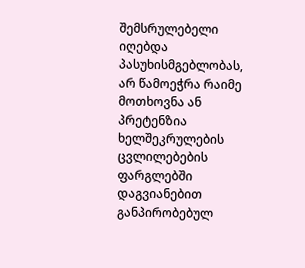შემსრულებელი იღებდა პასუხისმგებლობას, არ წამოეჭრა რაიმე მოთხოვნა ან პრეტენზია ხელშეკრულების ცვლილებების ფარგლებში დაგვიანებით განპირობებულ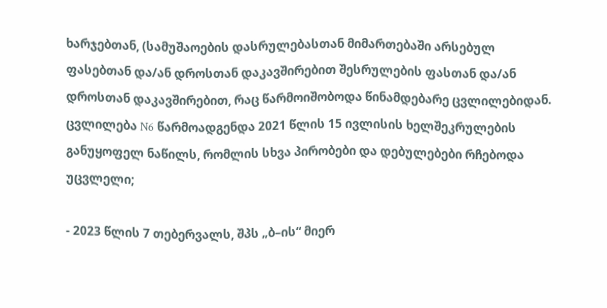ხარჯებთან, (სამუშაოების დასრულებასთან მიმართებაში არსებულ ფასებთან და/ან დროსთან დაკავშირებით შესრულების ფასთან და/ან დროსთან დაკავშირებით, რაც წარმოიშობოდა წინამდებარე ცვლილებიდან. ცვლილება N6 წარმოადგენდა 2021 წლის 15 ივლისის ხელშეკრულების განუყოფელ ნაწილს, რომლის სხვა პირობები და დებულებები რჩებოდა უცვლელი;

- 2023 წლის 7 თებერვალს, შპს „ბ–ის“ მიერ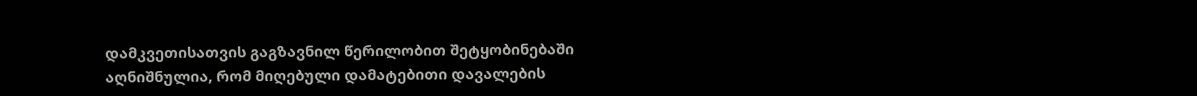დამკვეთისათვის გაგზავნილ წერილობით შეტყობინებაში აღნიშნულია, რომ მიღებული დამატებითი დავალების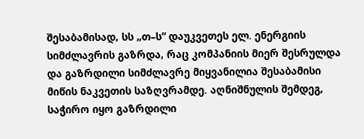შესაბამისად, სს „თ–ს“ დაუკვეთეს ელ. ენერგიის სიმძლავრის გაზრდა, რაც კომპანიის მიერ შესრულდა და გაზრდილი სიმძლავრე მიყვანილია შესაბამისი მიწის ნაკვეთის საზღვრამდე. აღნიშნულის შემდეგ, საჭირო იყო გაზრდილი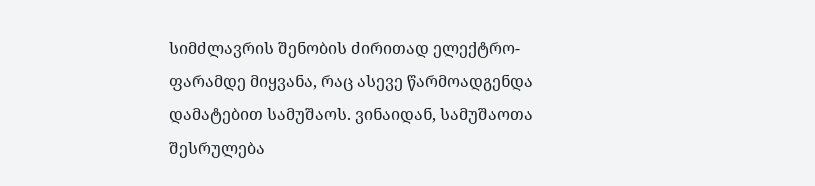სიმძლავრის შენობის ძირითად ელექტრო-ფარამდე მიყვანა, რაც ასევე წარმოადგენდა დამატებით სამუშაოს. ვინაიდან, სამუშაოთა შესრულება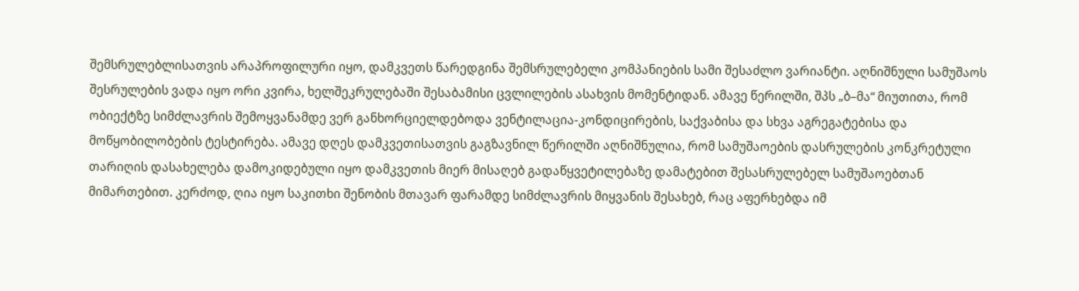შემსრულებლისათვის არაპროფილური იყო, დამკვეთს წარედგინა შემსრულებელი კომპანიების სამი შესაძლო ვარიანტი. აღნიშნული სამუშაოს შესრულების ვადა იყო ორი კვირა, ხელშეკრულებაში შესაბამისი ცვლილების ასახვის მომენტიდან. ამავე წერილში, შპს „ბ–მა“ მიუთითა, რომ ობიექტზე სიმძლავრის შემოყვანამდე ვერ განხორციელდებოდა ვენტილაცია-კონდიცირების, საქვაბისა და სხვა აგრეგატებისა და მოწყობილობების ტესტირება. ამავე დღეს დამკვეთისათვის გაგზავნილ წერილში აღნიშნულია, რომ სამუშაოების დასრულების კონკრეტული თარიღის დასახელება დამოკიდებული იყო დამკვეთის მიერ მისაღებ გადაწყვეტილებაზე დამატებით შესასრულებელ სამუშაოებთან მიმართებით. კერძოდ, ღია იყო საკითხი შენობის მთავარ ფარამდე სიმძლავრის მიყვანის შესახებ, რაც აფერხებდა იმ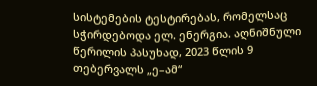სისტემების ტესტირებას, რომელსაც სჭირდებოდა ელ. ენერგია. აღნიშნული წერილის პასუხად, 2023 წლის 9 თებერვალს „ე–ამ“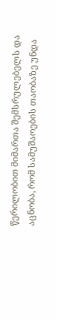წერილობით მიმართა შემსრულებელს და აცნობა, რომ სამუშაოების თაობაზე უნდა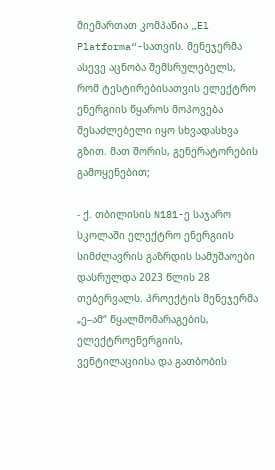მიემართათ კომპანია „El Platforma“-სათვის. მენეჯერმა ასევე აცნობა შემსრულებელს, რომ ტესტირებისათვის ელექტრო ენერგიის წყაროს მოპოვება შესაძლებელი იყო სხვადასხვა გზით. მათ შორის, გენერატორების გამოყენებით;

- ქ. თბილისის N181-ე საჯარო სკოლაში ელექტრო ენერგიის სიმძლავრის გაზრდის სამუშაოები დასრულდა 2023 წლის 28 თებერვალს. პროექტის მენეჯერმა „ე–ამ“ წყალმომარაგების, ელექტროენერგიის, ვენტილაციისა და გათბობის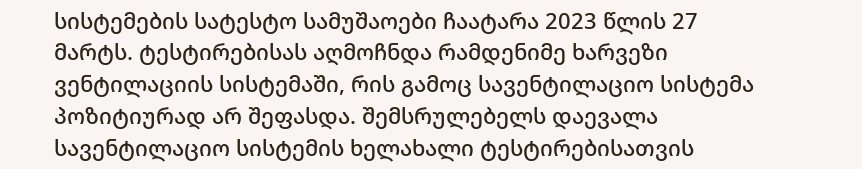სისტემების სატესტო სამუშაოები ჩაატარა 2023 წლის 27 მარტს. ტესტირებისას აღმოჩნდა რამდენიმე ხარვეზი ვენტილაციის სისტემაში, რის გამოც სავენტილაციო სისტემა პოზიტიურად არ შეფასდა. შემსრულებელს დაევალა სავენტილაციო სისტემის ხელახალი ტესტირებისათვის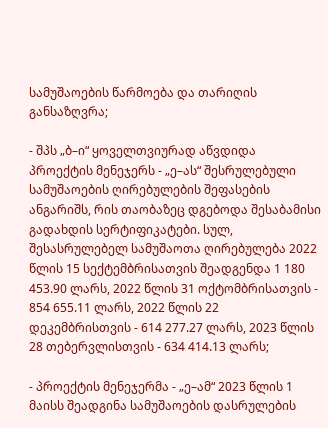სამუშაოების წარმოება და თარიღის განსაზღვრა;

- შპს „ბ–ი“ ყოველთვიურად აწვდიდა პროექტის მენეჯერს - „ე–ას“ შესრულებული სამუშაოების ღირებულების შეფასების ანგარიშს, რის თაობაზეც დგებოდა შესაბამისი გადახდის სერტიფიკატები. სულ, შესასრულებელ სამუშაოთა ღირებულება 2022 წლის 15 სექტემბრისათვის შეადგენდა 1 180 453.90 ლარს, 2022 წლის 31 ოქტომბრისათვის - 854 655.11 ლარს, 2022 წლის 22 დეკემბრისთვის - 614 277.27 ლარს, 2023 წლის 28 თებერვლისთვის - 634 414.13 ლარს;

- პროექტის მენეჯერმა - „ე–ამ“ 2023 წლის 1 მაისს შეადგინა სამუშაოების დასრულების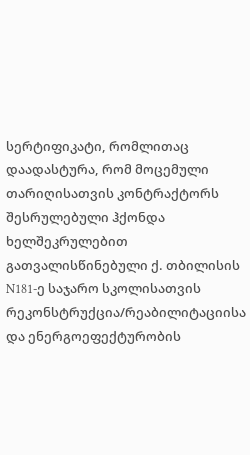სერტიფიკატი, რომლითაც დაადასტურა, რომ მოცემული თარიღისათვის კონტრაქტორს შესრულებული ჰქონდა ხელშეკრულებით გათვალისწინებული ქ. თბილისის N181-ე საჯარო სკოლისათვის რეკონსტრუქცია/რეაბილიტაციისა და ენერგოეფექტურობის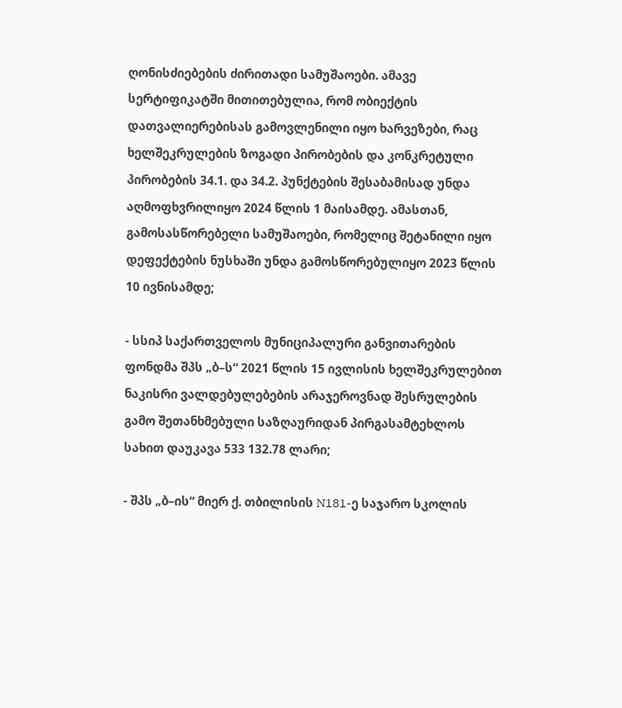ღონისძიებების ძირითადი სამუშაოები. ამავე სერტიფიკატში მითითებულია, რომ ობიექტის დათვალიერებისას გამოვლენილი იყო ხარვეზები, რაც ხელშეკრულების ზოგადი პირობების და კონკრეტული პირობების 34.1. და 34.2. პუნქტების შესაბამისად უნდა აღმოფხვრილიყო 2024 წლის 1 მაისამდე. ამასთან, გამოსასწორებელი სამუშაოები, რომელიც შეტანილი იყო დეფექტების ნუსხაში უნდა გამოსწორებულიყო 2023 წლის 10 ივნისამდე;

- სსიპ საქართველოს მუნიციპალური განვითარების ფონდმა შპს „ბ–ს“ 2021 წლის 15 ივლისის ხელშეკრულებით ნაკისრი ვალდებულებების არაჯეროვნად შესრულების გამო შეთანხმებული საზღაურიდან პირგასამტეხლოს სახით დაუკავა 533 132.78 ლარი;

- შპს „ბ–ის“ მიერ ქ. თბილისის N181-ე საჯარო სკოლის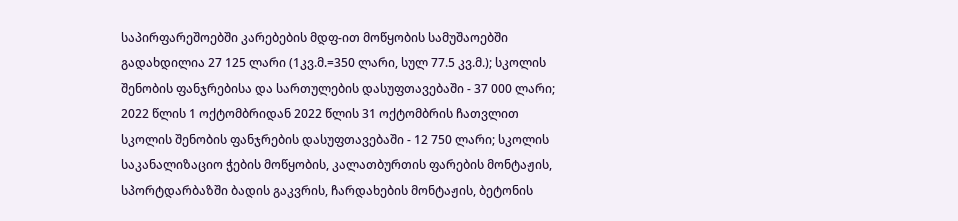საპირფარეშოებში კარებების მდფ-ით მოწყობის სამუშაოებში გადახდილია 27 125 ლარი (1კვ.მ.=350 ლარი, სულ 77.5 კვ.მ.); სკოლის შენობის ფანჯრებისა და სართულების დასუფთავებაში - 37 000 ლარი; 2022 წლის 1 ოქტომბრიდან 2022 წლის 31 ოქტომბრის ჩათვლით სკოლის შენობის ფანჯრების დასუფთავებაში - 12 750 ლარი; სკოლის საკანალიზაციო ჭების მოწყობის, კალათბურთის ფარების მონტაჟის, სპორტდარბაზში ბადის გაკვრის, ჩარდახების მონტაჟის, ბეტონის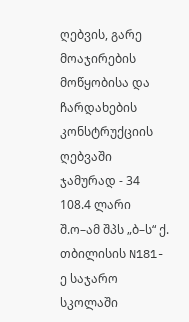ღებვის, გარე მოაჯირების მოწყობისა და ჩარდახების კონსტრუქციის ღებვაში ჯამურად - 34 108.4 ლარი შ.ო–ამ შპს „ბ–ს“ ქ. თბილისის N181-ე საჯარო სკოლაში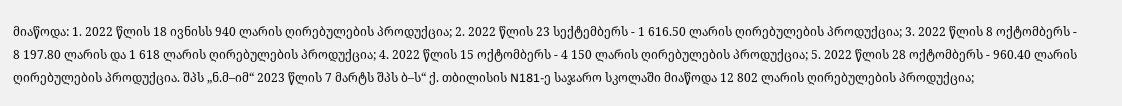მიაწოდა: 1. 2022 წლის 18 ივნისს 940 ლარის ღირებულების პროდუქცია; 2. 2022 წლის 23 სექტემბერს - 1 616.50 ლარის ღირებულების პროდუქცია; 3. 2022 წლის 8 ოქტომბერს - 8 197.80 ლარის და 1 618 ლარის ღირებულების პროდუქცია; 4. 2022 წლის 15 ოქტომბერს - 4 150 ლარის ღირებულების პროდუქცია; 5. 2022 წლის 28 ოქტომბერს - 960.40 ლარის ღირებულების პროდუქცია. შპს „ნ.მ–იმ“ 2023 წლის 7 მარტს შპს ბ–ს“ ქ. თბილისის N181-ე საჯარო სკოლაში მიაწოდა 12 802 ლარის ღირებულების პროდუქცია;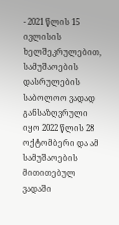- 2021 წლის 15 ივლისის ხელშეკრულებით, სამუშაოების დასრულების საბოლოო ვადად განსაზღვრული იყო 2022 წლის 28 ოქტომბერი და ამ სამუშაოების მითითებულ ვადაში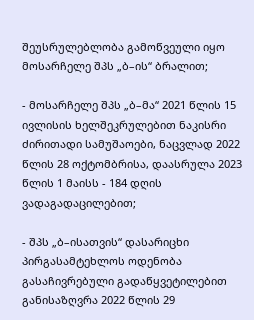შეუსრულებლობა გამოწვეული იყო მოსარჩელე შპს „ბ–ის“ ბრალით;

- მოსარჩელე შპს „ბ–მა“ 2021 წლის 15 ივლისის ხელშეკრულებით ნაკისრი ძირითადი სამუშაოები, ნაცვლად 2022 წლის 28 ოქტომბრისა, დაასრულა 2023 წლის 1 მაისს - 184 დღის ვადაგადაცილებით;

- შპს „ბ–ისათვის“ დასარიცხი პირგასამტეხლოს ოდენობა გასაჩივრებული გადაწყვეტილებით განისაზღვრა 2022 წლის 29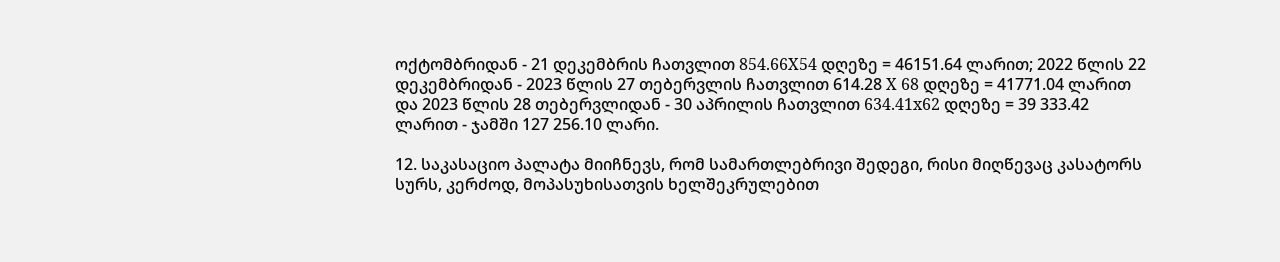ოქტომბრიდან - 21 დეკემბრის ჩათვლით 854.66X54 დღეზე = 46151.64 ლარით; 2022 წლის 22 დეკემბრიდან - 2023 წლის 27 თებერვლის ჩათვლით 614.28 X 68 დღეზე = 41771.04 ლარით და 2023 წლის 28 თებერვლიდან - 30 აპრილის ჩათვლით 634.41x62 დღეზე = 39 333.42 ლარით - ჯამში 127 256.10 ლარი.

12. საკასაციო პალატა მიიჩნევს, რომ სამართლებრივი შედეგი, რისი მიღწევაც კასატორს სურს, კერძოდ, მოპასუხისათვის ხელშეკრულებით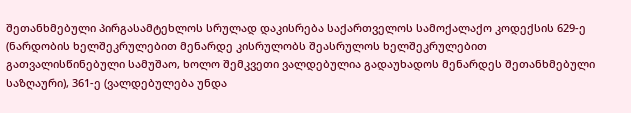შეთანხმებული პირგასამტეხლოს სრულად დაკისრება საქართველოს სამოქალაქო კოდექსის 629-ე (ნარდობის ხელშეკრულებით მენარდე კისრულობს შეასრულოს ხელშეკრულებით გათვალისწინებული სამუშაო, ხოლო შემკვეთი ვალდებულია გადაუხადოს მენარდეს შეთანხმებული საზღაური), 361-ე (ვალდებულება უნდა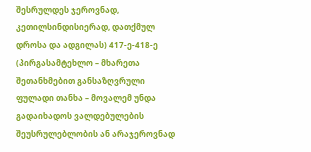შესრულდეს ჯეროვნად, კეთილსინდისიერად, დათქმულ დროსა და ადგილას) 417-ე-418-ე (პირგასამტეხლო – მხარეთა შეთანხმებით განსაზღვრული ფულადი თანხა – მოვალემ უნდა გადაიხადოს ვალდებულების შეუსრულებლობის ან არაჯეროვნად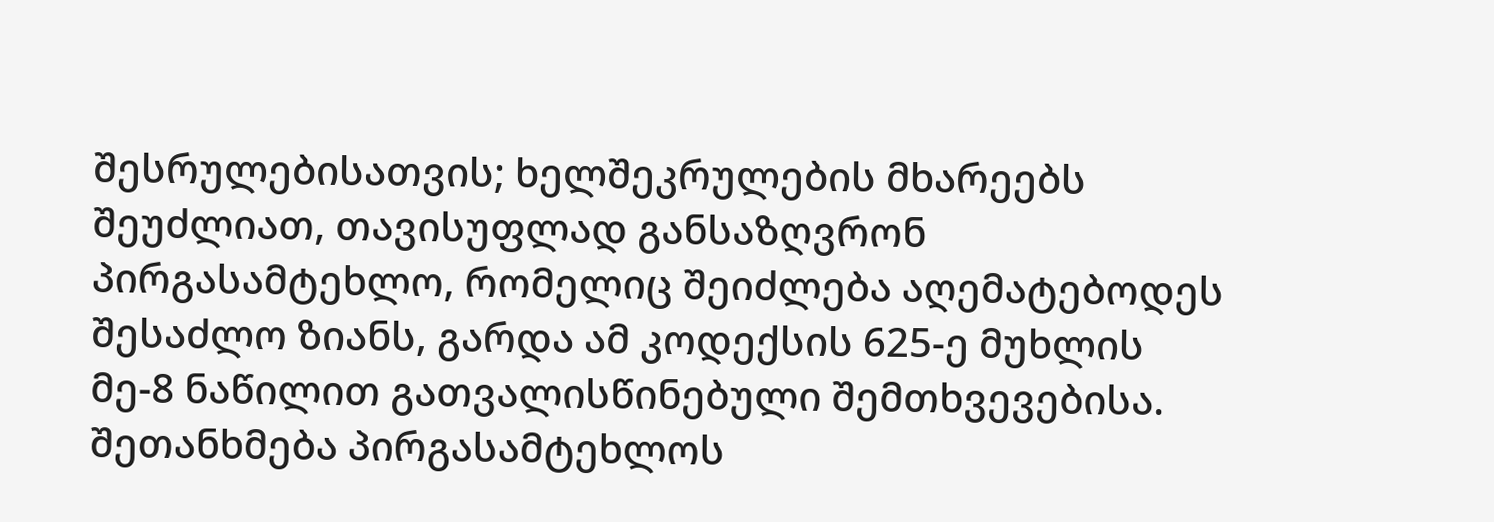შესრულებისათვის; ხელშეკრულების მხარეებს შეუძლიათ, თავისუფლად განსაზღვრონ პირგასამტეხლო, რომელიც შეიძლება აღემატებოდეს შესაძლო ზიანს, გარდა ამ კოდექსის 625-ე მუხლის მე-8 ნაწილით გათვალისწინებული შემთხვევებისა. შეთანხმება პირგასამტეხლოს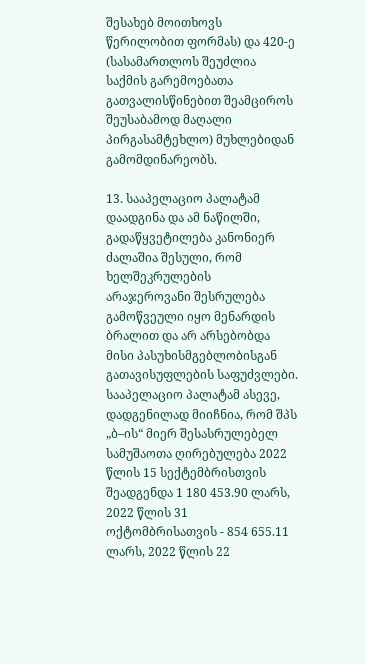შესახებ მოითხოვს წერილობით ფორმას) და 420-ე (სასამართლოს შეუძლია საქმის გარემოებათა გათვალისწინებით შეამციროს შეუსაბამოდ მაღალი პირგასამტეხლო) მუხლებიდან გამომდინარეობს.

13. სააპელაციო პალატამ დაადგინა და ამ ნაწილში, გადაწყვეტილება კანონიერ ძალაშია შესული, რომ ხელშეკრულების არაჯეროვანი შესრულება გამოწვეული იყო მენარდის ბრალით და არ არსებობდა მისი პასუხისმგებლობისგან გათავისუფლების საფუძვლები. სააპელაციო პალატამ ასევე, დადგენილად მიიჩნია, რომ შპს „ბ–ის“ მიერ შესასრულებელ სამუშაოთა ღირებულება 2022 წლის 15 სექტემბრისთვის შეადგენდა 1 180 453.90 ლარს, 2022 წლის 31 ოქტომბრისათვის - 854 655.11 ლარს, 2022 წლის 22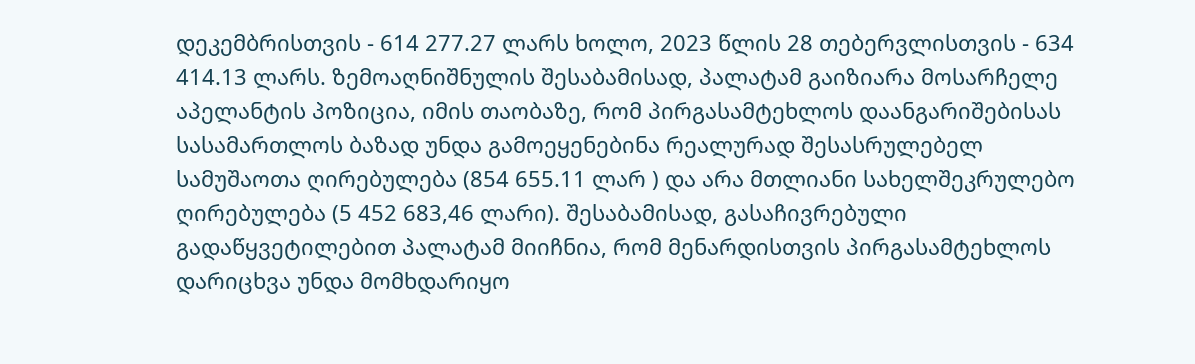დეკემბრისთვის - 614 277.27 ლარს ხოლო, 2023 წლის 28 თებერვლისთვის - 634 414.13 ლარს. ზემოაღნიშნულის შესაბამისად, პალატამ გაიზიარა მოსარჩელე აპელანტის პოზიცია, იმის თაობაზე, რომ პირგასამტეხლოს დაანგარიშებისას სასამართლოს ბაზად უნდა გამოეყენებინა რეალურად შესასრულებელ სამუშაოთა ღირებულება (854 655.11 ლარ ) და არა მთლიანი სახელშეკრულებო ღირებულება (5 452 683,46 ლარი). შესაბამისად, გასაჩივრებული გადაწყვეტილებით პალატამ მიიჩნია, რომ მენარდისთვის პირგასამტეხლოს დარიცხვა უნდა მომხდარიყო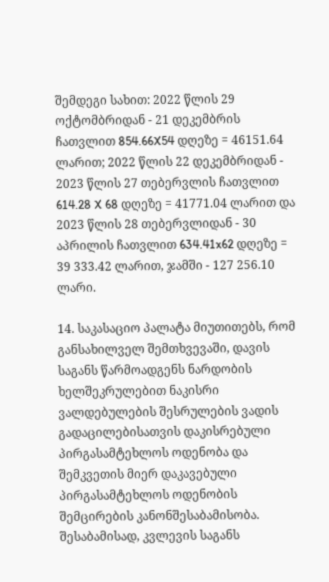შემდეგი სახით: 2022 წლის 29 ოქტომბრიდან - 21 დეკემბრის ჩათვლით 854.66X54 დღეზე = 46151.64 ლარით; 2022 წლის 22 დეკემბრიდან - 2023 წლის 27 თებერვლის ჩათვლით 614.28 X 68 დღეზე = 41771.04 ლარით და 2023 წლის 28 თებერვლიდან - 30 აპრილის ჩათვლით 634.41x62 დღეზე = 39 333.42 ლარით, ჯამში - 127 256.10 ლარი.

14. საკასაციო პალატა მიუთითებს, რომ განსახილველ შემთხვევაში, დავის საგანს წარმოადგენს ნარდობის ხელშეკრულებით ნაკისრი ვალდებულების შესრულების ვადის გადაცილებისათვის დაკისრებული პირგასამტეხლოს ოდენობა და შემკვეთის მიერ დაკავებული პირგასამტეხლოს ოდენობის შემცირების კანონშესაბამისობა. შესაბამისად, კვლევის საგანს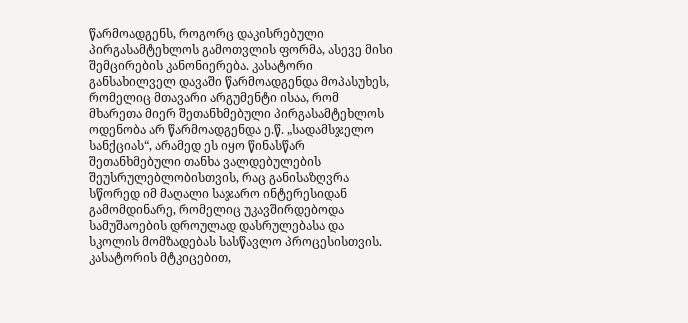წარმოადგენს, როგორც დაკისრებული პირგასამტეხლოს გამოთვლის ფორმა, ასევე მისი შემცირების კანონიერება. კასატორი განსახილველ დავაში წარმოადგენდა მოპასუხეს, რომელიც მთავარი არგუმენტი ისაა, რომ მხარეთა მიერ შეთანხმებული პირგასამტეხლოს ოდენობა არ წარმოადგენდა ე.წ. „სადამსჯელო სანქციას“, არამედ ეს იყო წინასწარ შეთანხმებული თანხა ვალდებულების შეუსრულებლობისთვის, რაც განისაზღვრა სწორედ იმ მაღალი საჯარო ინტერესიდან გამომდინარე, რომელიც უკავშირდებოდა სამუშაოების დროულად დასრულებასა და სკოლის მომზადებას სასწავლო პროცესისთვის. კასატორის მტკიცებით,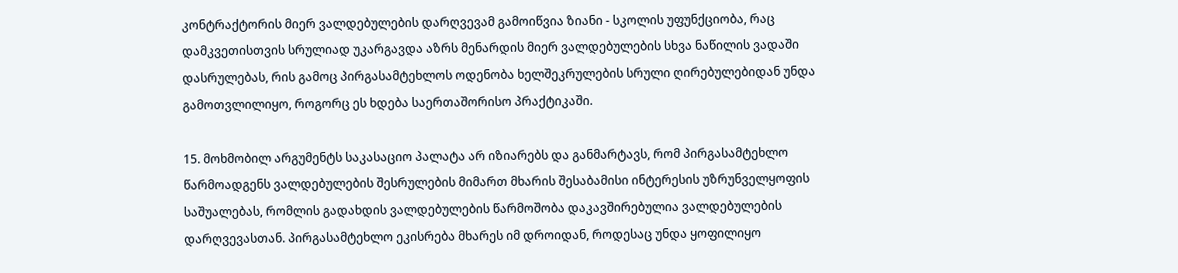კონტრაქტორის მიერ ვალდებულების დარღვევამ გამოიწვია ზიანი - სკოლის უფუნქციობა, რაც დამკვეთისთვის სრულიად უკარგავდა აზრს მენარდის მიერ ვალდებულების სხვა ნაწილის ვადაში დასრულებას, რის გამოც პირგასამტეხლოს ოდენობა ხელშეკრულების სრული ღირებულებიდან უნდა გამოთვლილიყო, როგორც ეს ხდება საერთაშორისო პრაქტიკაში.

15. მოხმობილ არგუმენტს საკასაციო პალატა არ იზიარებს და განმარტავს, რომ პირგასამტეხლო წარმოადგენს ვალდებულების შესრულების მიმართ მხარის შესაბამისი ინტერესის უზრუნველყოფის საშუალებას, რომლის გადახდის ვალდებულების წარმოშობა დაკავშირებულია ვალდებულების დარღვევასთან. პირგასამტეხლო ეკისრება მხარეს იმ დროიდან, როდესაც უნდა ყოფილიყო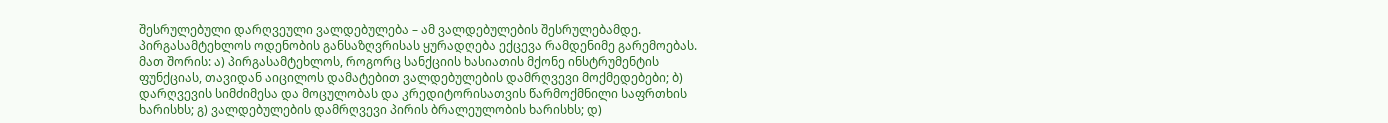შესრულებული დარღვეული ვალდებულება – ამ ვალდებულების შესრულებამდე. პირგასამტეხლოს ოდენობის განსაზღვრისას ყურადღება ექცევა რამდენიმე გარემოებას. მათ შორის: ა) პირგასამტეხლოს, როგორც სანქციის ხასიათის მქონე ინსტრუმენტის ფუნქციას, თავიდან აიცილოს დამატებით ვალდებულების დამრღვევი მოქმედებები; ბ) დარღვევის სიმძიმესა და მოცულობას და კრედიტორისათვის წარმოქმნილი საფრთხის ხარისხს; გ) ვალდებულების დამრღვევი პირის ბრალეულობის ხარისხს; დ)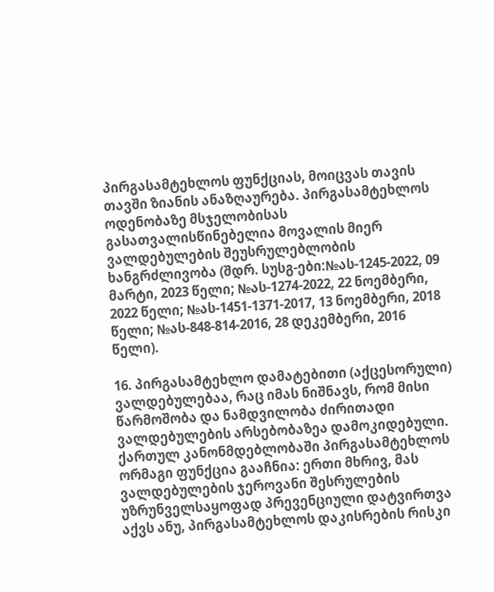პირგასამტეხლოს ფუნქციას, მოიცვას თავის თავში ზიანის ანაზღაურება. პირგასამტეხლოს ოდენობაზე მსჯელობისას გასათვალისწინებელია მოვალის მიერ ვალდებულების შეუსრულებლობის ხანგრძლივობა (შდრ. სუსგ-ები:№ას-1245-2022, 09 მარტი, 2023 წელი; №ას-1274-2022, 22 ნოემბერი, 2022 წელი; №ას-1451-1371-2017, 13 ნოემბერი, 2018 წელი; №ას-848-814-2016, 28 დეკემბერი, 2016 წელი).

16. პირგასამტეხლო დამატებითი (აქცესორული) ვალდებულებაა, რაც იმას ნიშნავს, რომ მისი წარმოშობა და ნამდვილობა ძირითადი ვალდებულების არსებობაზეა დამოკიდებული. ქართულ კანონმდებლობაში პირგასამტეხლოს ორმაგი ფუნქცია გააჩნია: ერთი მხრივ, მას ვალდებულების ჯეროვანი შესრულების უზრუნველსაყოფად პრევენციული დატვირთვა აქვს ანუ, პირგასამტეხლოს დაკისრების რისკი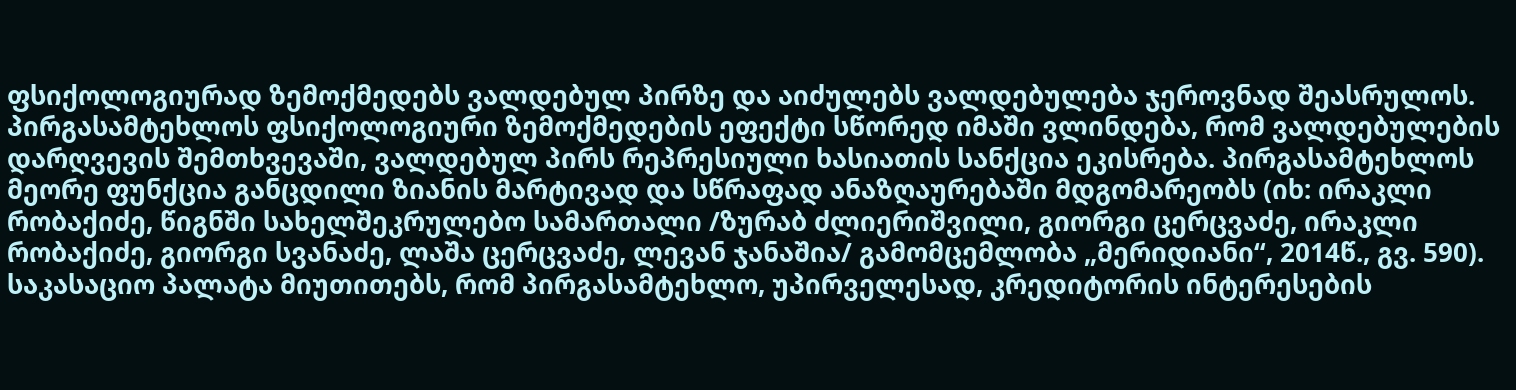ფსიქოლოგიურად ზემოქმედებს ვალდებულ პირზე და აიძულებს ვალდებულება ჯეროვნად შეასრულოს. პირგასამტეხლოს ფსიქოლოგიური ზემოქმედების ეფექტი სწორედ იმაში ვლინდება, რომ ვალდებულების დარღვევის შემთხვევაში, ვალდებულ პირს რეპრესიული ხასიათის სანქცია ეკისრება. პირგასამტეხლოს მეორე ფუნქცია განცდილი ზიანის მარტივად და სწრაფად ანაზღაურებაში მდგომარეობს (იხ: ირაკლი რობაქიძე, წიგნში სახელშეკრულებო სამართალი /ზურაბ ძლიერიშვილი, გიორგი ცერცვაძე, ირაკლი რობაქიძე, გიორგი სვანაძე, ლაშა ცერცვაძე, ლევან ჯანაშია/ გამომცემლობა „მერიდიანი“, 2014წ., გვ. 590). საკასაციო პალატა მიუთითებს, რომ პირგასამტეხლო, უპირველესად, კრედიტორის ინტერესების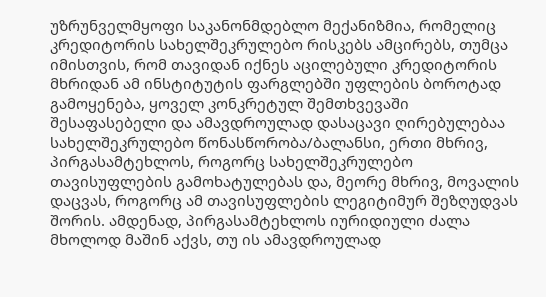უზრუნველმყოფი საკანონმდებლო მექანიზმია, რომელიც კრედიტორის სახელშეკრულებო რისკებს ამცირებს, თუმცა იმისთვის, რომ თავიდან იქნეს აცილებული კრედიტორის მხრიდან ამ ინსტიტუტის ფარგლებში უფლების ბოროტად გამოყენება, ყოველ კონკრეტულ შემთხვევაში შესაფასებელი და ამავდროულად დასაცავი ღირებულებაა სახელშეკრულებო წონასწორობა/ბალანსი, ერთი მხრივ, პირგასამტეხლოს, როგორც სახელშეკრულებო თავისუფლების გამოხატულებას და, მეორე მხრივ, მოვალის დაცვას, როგორც ამ თავისუფლების ლეგიტიმურ შეზღუდვას შორის. ამდენად, პირგასამტეხლოს იურიდიული ძალა მხოლოდ მაშინ აქვს, თუ ის ამავდროულად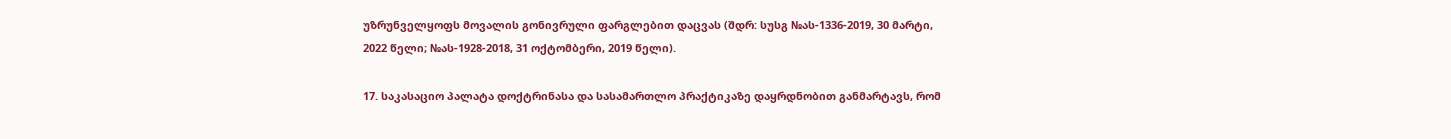უზრუნველყოფს მოვალის გონივრული ფარგლებით დაცვას (შდრ: სუსგ №ას-1336-2019, 30 მარტი, 2022 წელი; №ას-1928-2018, 31 ოქტომბერი, 2019 წელი).

17. საკასაციო პალატა დოქტრინასა და სასამართლო პრაქტიკაზე დაყრდნობით განმარტავს, რომ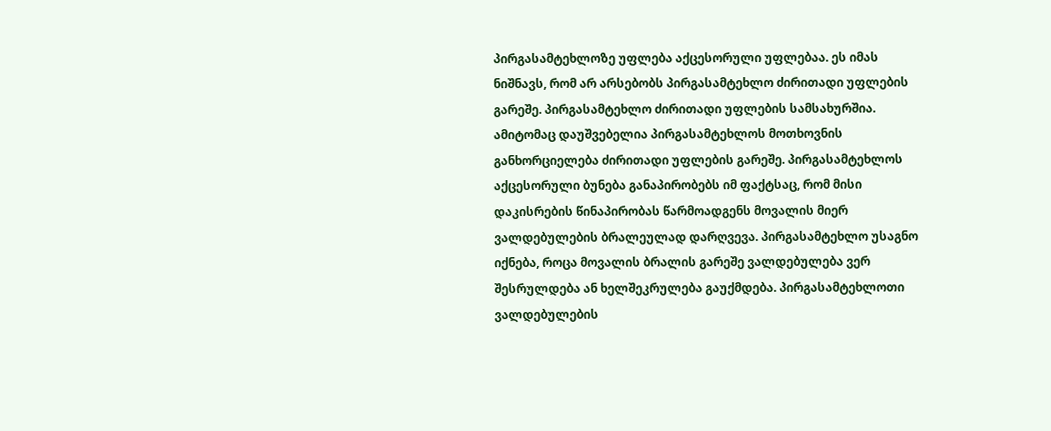პირგასამტეხლოზე უფლება აქცესორული უფლებაა. ეს იმას ნიშნავს, რომ არ არსებობს პირგასამტეხლო ძირითადი უფლების გარეშე. პირგასამტეხლო ძირითადი უფლების სამსახურშია. ამიტომაც დაუშვებელია პირგასამტეხლოს მოთხოვნის განხორციელება ძირითადი უფლების გარეშე. პირგასამტეხლოს აქცესორული ბუნება განაპირობებს იმ ფაქტსაც, რომ მისი დაკისრების წინაპირობას წარმოადგენს მოვალის მიერ ვალდებულების ბრალეულად დარღვევა. პირგასამტეხლო უსაგნო იქნება, როცა მოვალის ბრალის გარეშე ვალდებულება ვერ შესრულდება ან ხელშეკრულება გაუქმდება. პირგასამტეხლოთი ვალდებულების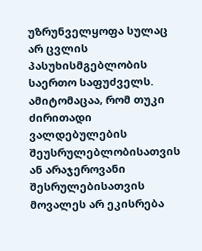უზრუნველყოფა სულაც არ ცვლის პასუხისმგებლობის საერთო საფუძველს. ამიტომაცაა, რომ თუკი ძირითადი ვალდებულების შეუსრულებლობისათვის ან არაჯეროვანი შესრულებისათვის მოვალეს არ ეკისრება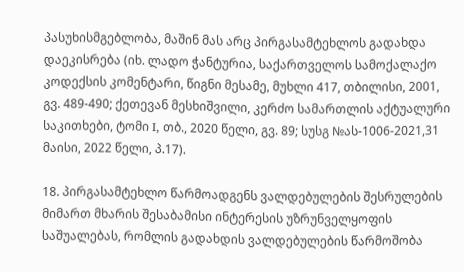პასუხისმგებლობა, მაშინ მას არც პირგასამტეხლოს გადახდა დაეკისრება (იხ. ლადო ჭანტურია, საქართველოს სამოქალაქო კოდექსის კომენტარი, წიგნი მესამე, მუხლი 417, თბილისი, 2001, გვ. 489-490; ქეთევან მესხიშვილი, კერძო სამართლის აქტუალური საკითხები, ტომი I, თბ., 2020 წელი, გვ. 89; სუსგ №ას-1006-2021,31 მაისი, 2022 წელი, პ.17).

18. პირგასამტეხლო წარმოადგენს ვალდებულების შესრულების მიმართ მხარის შესაბამისი ინტერესის უზრუნველყოფის საშუალებას, რომლის გადახდის ვალდებულების წარმოშობა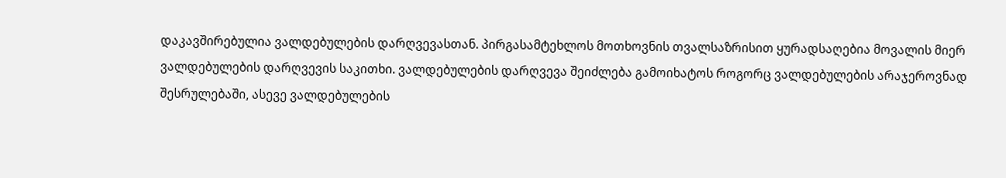დაკავშირებულია ვალდებულების დარღვევასთან. პირგასამტეხლოს მოთხოვნის თვალსაზრისით ყურადსაღებია მოვალის მიერ ვალდებულების დარღვევის საკითხი. ვალდებულების დარღვევა შეიძლება გამოიხატოს როგორც ვალდებულების არაჯეროვნად შესრულებაში, ასევე ვალდებულების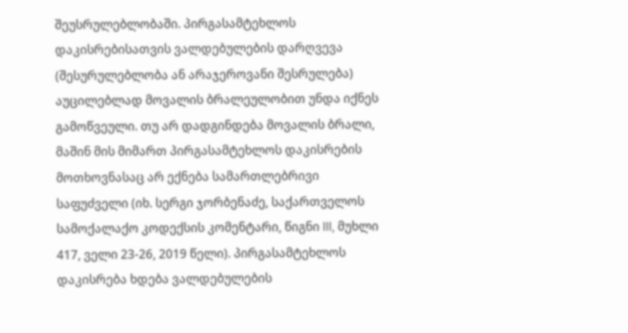შეუსრულებლობაში. პირგასამტეხლოს დაკისრებისათვის ვალდებულების დარღვევა (შესურულებლობა ან არაჯეროვანი შესრულება) აუცილებლად მოვალის ბრალეულობით უნდა იქნეს გამოწვეული. თუ არ დადგინდება მოვალის ბრალი, მაშინ მის მიმართ პირგასამტეხლოს დაკისრების მოთხოვნასაც არ ექნება სამართლებრივი საფუძველი (იხ. სერგი ჯორბენაძე, საქართველოს სამოქალაქო კოდექსის კომენტარი, წიგნი III, მუხლი 417, ველი 23-26, 2019 წელი). პირგასამტეხლოს დაკისრება ხდება ვალდებულების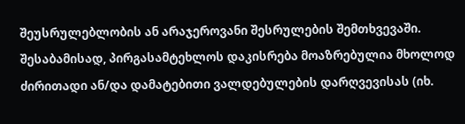შეუსრულებლობის ან არაჯეროვანი შესრულების შემთხვევაში. შესაბამისად, პირგასამტეხლოს დაკისრება მოაზრებულია მხოლოდ ძირითადი ან/და დამატებითი ვალდებულების დარღვევისას (იხ.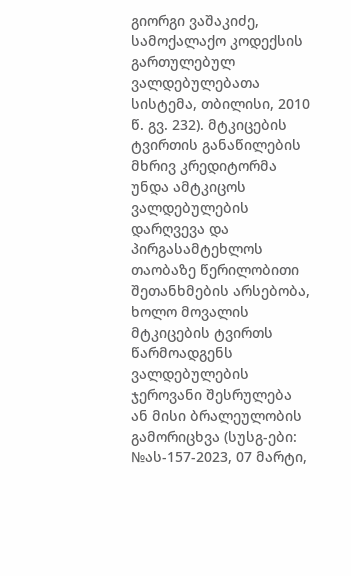გიორგი ვაშაკიძე, სამოქალაქო კოდექსის გართულებულ ვალდებულებათა სისტემა, თბილისი, 2010 წ. გვ. 232). მტკიცების ტვირთის განაწილების მხრივ კრედიტორმა უნდა ამტკიცოს ვალდებულების დარღვევა და პირგასამტეხლოს თაობაზე წერილობითი შეთანხმების არსებობა, ხოლო მოვალის მტკიცების ტვირთს წარმოადგენს ვალდებულების ჯეროვანი შესრულება ან მისი ბრალეულობის გამორიცხვა (სუსგ-ები: №ას-157-2023, 07 მარტი,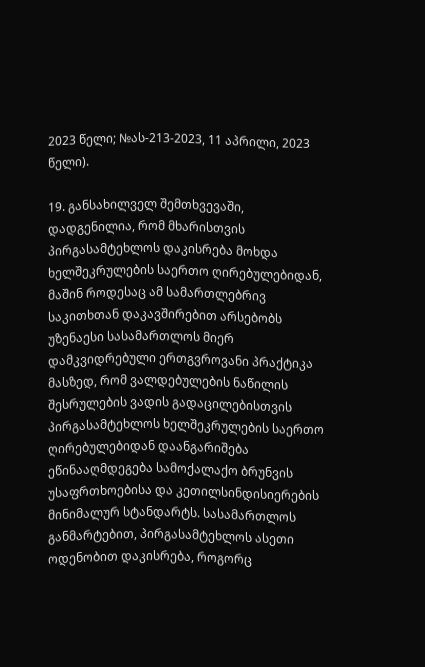2023 წელი; №ას-213-2023, 11 აპრილი, 2023 წელი).

19. განსახილველ შემთხვევაში, დადგენილია, რომ მხარისთვის პირგასამტეხლოს დაკისრება მოხდა ხელშეკრულების საერთო ღირებულებიდან, მაშინ როდესაც ამ სამართლებრივ საკითხთან დაკავშირებით არსებობს უზენაესი სასამართლოს მიერ დამკვიდრებული ერთგვროვანი პრაქტიკა მასზედ, რომ ვალდებულების ნაწილის შესრულების ვადის გადაცილებისთვის პირგასამტეხლოს ხელშეკრულების საერთო ღირებულებიდან დაანგარიშება ეწინააღმდეგება სამოქალაქო ბრუნვის უსაფრთხოებისა და კეთილსინდისიერების მინიმალურ სტანდარტს. სასამართლოს განმარტებით, პირგასამტეხლოს ასეთი ოდენობით დაკისრება, როგორც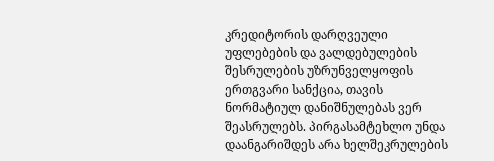კრედიტორის დარღვეული უფლებების და ვალდებულების შესრულების უზრუნველყოფის ერთგვარი სანქცია, თავის ნორმატიულ დანიშნულებას ვერ შეასრულებს. პირგასამტეხლო უნდა დაანგარიშდეს არა ხელშეკრულების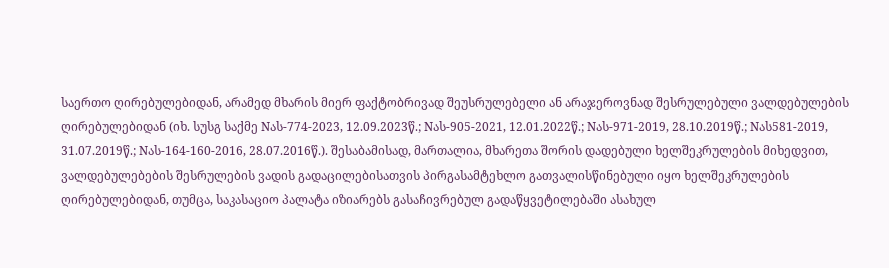საერთო ღირებულებიდან, არამედ მხარის მიერ ფაქტობრივად შეუსრულებელი ან არაჯეროვნად შესრულებული ვალდებულების ღირებულებიდან (იხ. სუსგ საქმე Nას-774-2023, 12.09.2023წ.; Nას-905-2021, 12.01.2022წ.; Nას-971-2019, 28.10.2019წ.; Nას581-2019, 31.07.2019წ.; Nას-164-160-2016, 28.07.2016წ.). შესაბამისად, მართალია, მხარეთა შორის დადებული ხელშეკრულების მიხედვით, ვალდებულებების შესრულების ვადის გადაცილებისათვის პირგასამტეხლო გათვალისწინებული იყო ხელშეკრულების ღირებულებიდან, თუმცა, საკასაციო პალატა იზიარებს გასაჩივრებულ გადაწყვეტილებაში ასახულ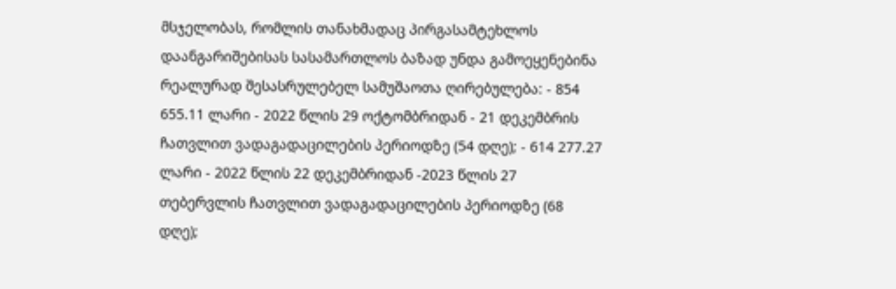მსჯელობას, რომლის თანახმადაც პირგასამტეხლოს დაანგარიშებისას სასამართლოს ბაზად უნდა გამოეყენებინა რეალურად შესასრულებელ სამუშაოთა ღირებულება: - 854 655.11 ლარი - 2022 წლის 29 ოქტომბრიდან - 21 დეკემბრის ჩათვლით ვადაგადაცილების პერიოდზე (54 დღე); - 614 277.27 ლარი - 2022 წლის 22 დეკემბრიდან -2023 წლის 27 თებერვლის ჩათვლით ვადაგადაცილების პერიოდზე (68 დღე);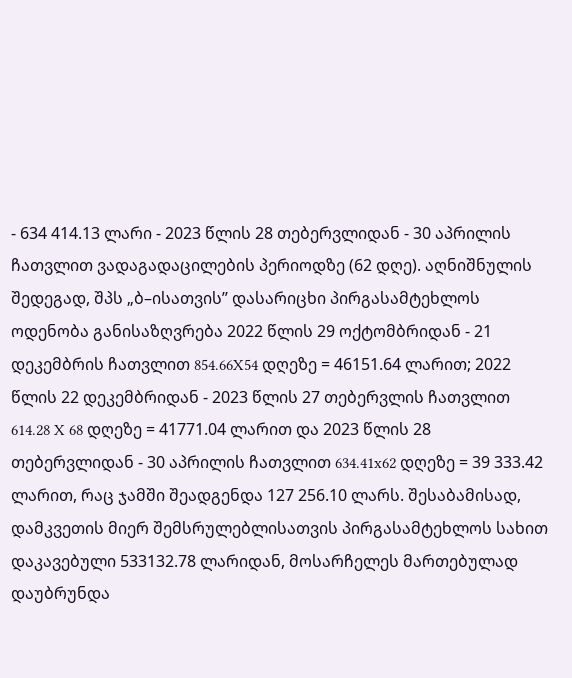- 634 414.13 ლარი - 2023 წლის 28 თებერვლიდან - 30 აპრილის ჩათვლით ვადაგადაცილების პერიოდზე (62 დღე). აღნიშნულის შედეგად, შპს „ბ–ისათვის’’ დასარიცხი პირგასამტეხლოს ოდენობა განისაზღვრება 2022 წლის 29 ოქტომბრიდან - 21 დეკემბრის ჩათვლით 854.66X54 დღეზე = 46151.64 ლარით; 2022 წლის 22 დეკემბრიდან - 2023 წლის 27 თებერვლის ჩათვლით 614.28 X 68 დღეზე = 41771.04 ლარით და 2023 წლის 28 თებერვლიდან - 30 აპრილის ჩათვლით 634.41x62 დღეზე = 39 333.42 ლარით, რაც ჯამში შეადგენდა 127 256.10 ლარს. შესაბამისად, დამკვეთის მიერ შემსრულებლისათვის პირგასამტეხლოს სახით დაკავებული 533132.78 ლარიდან, მოსარჩელეს მართებულად დაუბრუნდა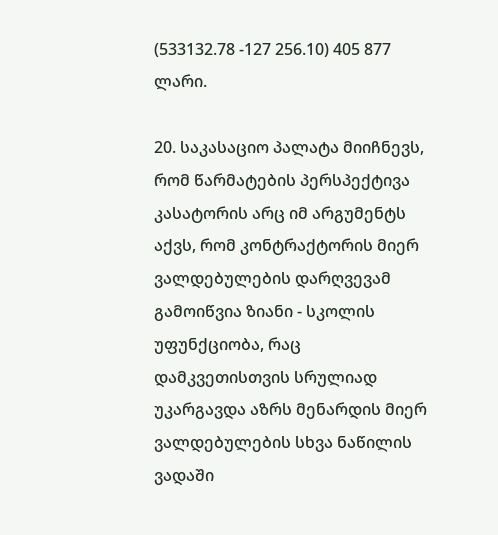(533132.78 -127 256.10) 405 877 ლარი.

20. საკასაციო პალატა მიიჩნევს, რომ წარმატების პერსპექტივა კასატორის არც იმ არგუმენტს აქვს, რომ კონტრაქტორის მიერ ვალდებულების დარღვევამ გამოიწვია ზიანი - სკოლის უფუნქციობა, რაც დამკვეთისთვის სრულიად უკარგავდა აზრს მენარდის მიერ ვალდებულების სხვა ნაწილის ვადაში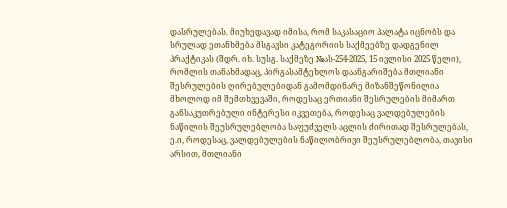დასრულებას. მიუხედავად იმისა, რომ საკასაციო პალატა იცნობს და სრულად ეთანხმება მსგავსი კატეგორიის საქმეებზე დადგენილ პრაქტიკას (შდრ. იხ. სუსგ. საქმეზე №ას-254-2025, 15 ივლისი 2025 წელი), რომლის თანახმადაც, პირგასამტეხლოს დაანგარიშება მთლიანი შესრულების ღირებულებიდან გამომდინარე მიზანშეწონილია მხოლოდ იმ შემთხვევაში, როდესაც ერთიანი შესრულების მიმართ განსაკუთრებული ინტერესი იკვეთება, როდესაც ვალდებულების ნაწილის შეუსრულებლობა საფუძველს აცლის ძირითად შესრულებას, ე.ი, როდესაც, ვალდებულების ნაწილობრივი შეუსრულებლობა, თავისი არსით, მთლიანი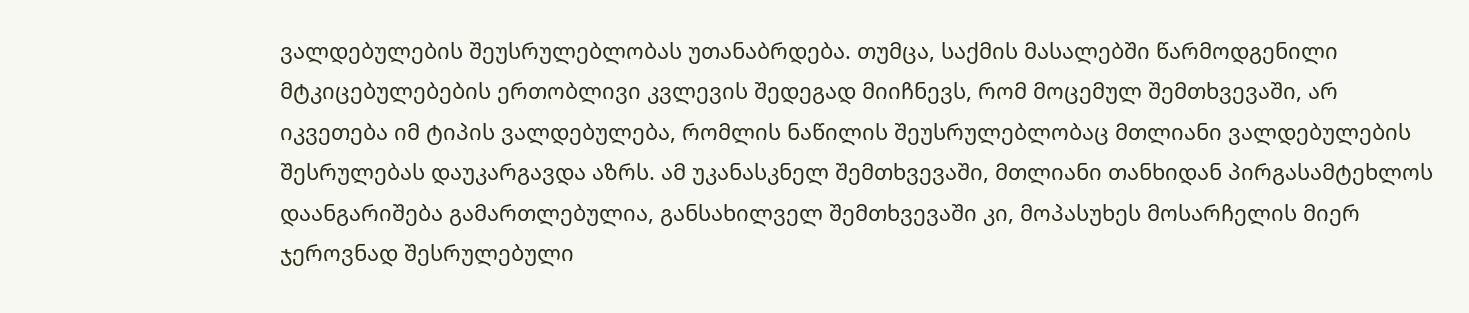ვალდებულების შეუსრულებლობას უთანაბრდება. თუმცა, საქმის მასალებში წარმოდგენილი მტკიცებულებების ერთობლივი კვლევის შედეგად მიიჩნევს, რომ მოცემულ შემთხვევაში, არ იკვეთება იმ ტიპის ვალდებულება, რომლის ნაწილის შეუსრულებლობაც მთლიანი ვალდებულების შესრულებას დაუკარგავდა აზრს. ამ უკანასკნელ შემთხვევაში, მთლიანი თანხიდან პირგასამტეხლოს დაანგარიშება გამართლებულია, განსახილველ შემთხვევაში კი, მოპასუხეს მოსარჩელის მიერ ჯეროვნად შესრულებული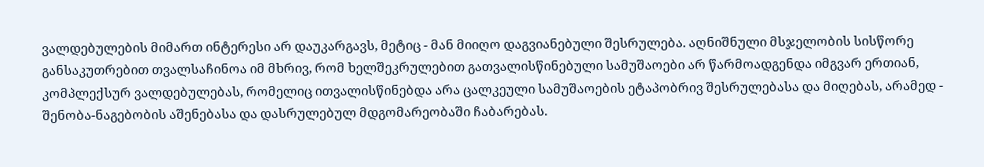ვალდებულების მიმართ ინტერესი არ დაუკარგავს, მეტიც - მან მიიღო დაგვიანებული შესრულება. აღნიშნული მსჯელობის სისწორე განსაკუთრებით თვალსაჩინოა იმ მხრივ, რომ ხელშეკრულებით გათვალისწინებული სამუშაოები არ წარმოადგენდა იმგვარ ერთიან, კომპლექსურ ვალდებულებას, რომელიც ითვალისწინებდა არა ცალკეული სამუშაოების ეტაპობრივ შესრულებასა და მიღებას, არამედ - შენობა-ნაგებობის აშენებასა და დასრულებულ მდგომარეობაში ჩაბარებას.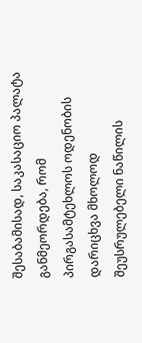შესაბამისად, საკასაციო პალატა განმეორდება, რომ პირგასამტეხლოს ოდენობის დარიცხვა მხოლოდ შეუსრულებელი ნაწილის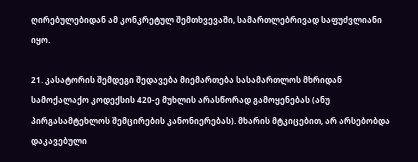ღირებულებიდან ამ კონკრეტულ შემთხვევაში, სამართლებრივად საფუძვლიანი იყო.

21. კასატორის შემდეგი შედავება მიემართება სასამართლოს მხრიდან სამოქალაქო კოდექსის 420-ე მუხლის არასწორად გამოყენებას (ანუ პირგასამტეხლოს შემცირების კანონიერებას). მხარის მტკიცებით, არ არსებობდა დაკავებული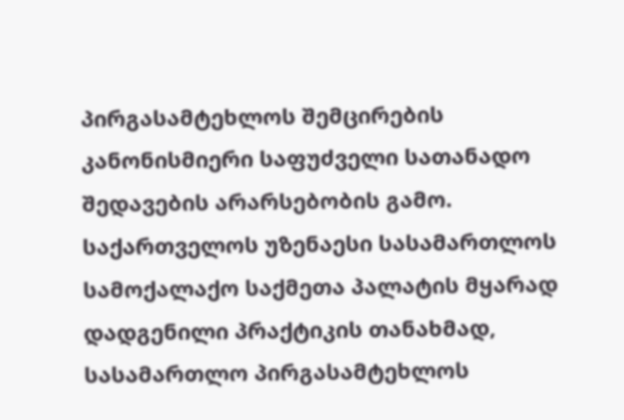პირგასამტეხლოს შემცირების კანონისმიერი საფუძველი სათანადო შედავების არარსებობის გამო. საქართველოს უზენაესი სასამართლოს სამოქალაქო საქმეთა პალატის მყარად დადგენილი პრაქტიკის თანახმად, სასამართლო პირგასამტეხლოს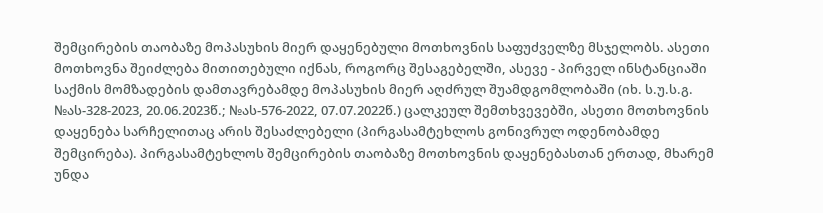შემცირების თაობაზე მოპასუხის მიერ დაყენებული მოთხოვნის საფუძველზე მსჯელობს. ასეთი მოთხოვნა შეიძლება მითითებული იქნას, როგორც შესაგებელში, ასევე - პირველ ინსტანციაში საქმის მომზადების დამთავრებამდე მოპასუხის მიერ აღძრულ შუამდგომლობაში (იხ. ს.უ.ს.გ. №ას-328-2023, 20.06.2023წ.; №ას-576-2022, 07.07.2022წ.) ცალკეულ შემთხვევებში, ასეთი მოთხოვნის დაყენება სარჩელითაც არის შესაძლებელი (პირგასამტეხლოს გონივრულ ოდენობამდე შემცირება). პირგასამტეხლოს შემცირების თაობაზე მოთხოვნის დაყენებასთან ერთად, მხარემ უნდა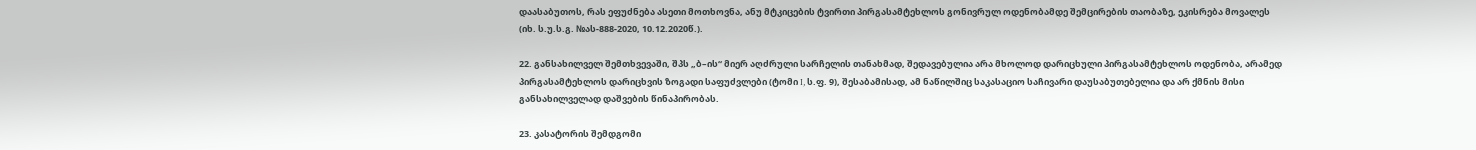დაასაბუთოს, რას ეფუძნება ასეთი მოთხოვნა, ანუ მტკიცების ტვირთი პირგასამტეხლოს გონივრულ ოდენობამდე შემცირების თაობაზე, ეკისრება მოვალეს (იხ. ს.უ.ს.გ. №ას-888-2020, 10.12.2020წ.).

22. განსახილველ შემთხვევაში, შპს „ბ–ის“ მიერ აღძრული სარჩელის თანახმად, შედავებულია არა მხოლოდ დარიცხული პირგასამტეხლოს ოდენობა, არამედ პირგასამტეხლოს დარიცხვის ზოგადი საფუძვლები (ტომი I, ს.ფ. 9), შესაბამისად, ამ ნაწილშიც საკასაციო საჩივარი დაუსაბუთებელია და არ ქმნის მისი განსახილველად დაშვების წინაპირობას.

23. კასატორის შემდგომი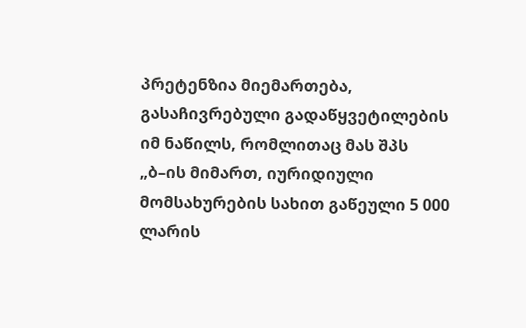პრეტენზია მიემართება, გასაჩივრებული გადაწყვეტილების იმ ნაწილს, რომლითაც მას შპს „ბ–ის მიმართ, იურიდიული მომსახურების სახით გაწეული 5 000 ლარის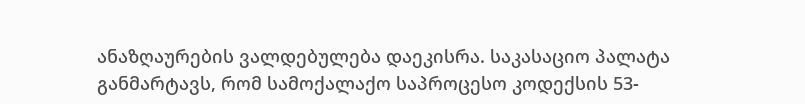ანაზღაურების ვალდებულება დაეკისრა. საკასაციო პალატა განმარტავს, რომ სამოქალაქო საპროცესო კოდექსის 53-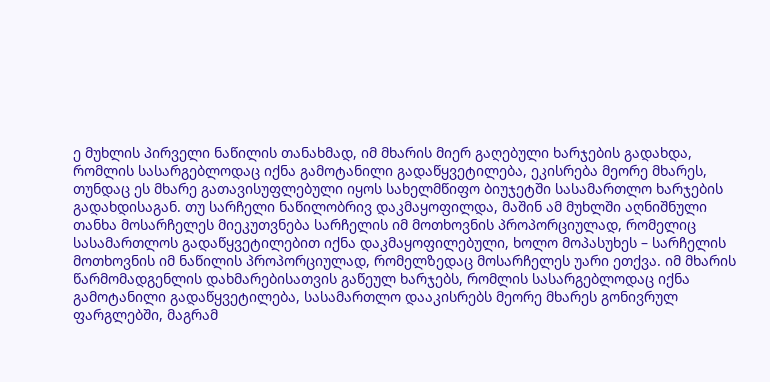ე მუხლის პირველი ნაწილის თანახმად, იმ მხარის მიერ გაღებული ხარჯების გადახდა, რომლის სასარგებლოდაც იქნა გამოტანილი გადაწყვეტილება, ეკისრება მეორე მხარეს, თუნდაც ეს მხარე გათავისუფლებული იყოს სახელმწიფო ბიუჯეტში სასამართლო ხარჯების გადახდისაგან. თუ სარჩელი ნაწილობრივ დაკმაყოფილდა, მაშინ ამ მუხლში აღნიშნული თანხა მოსარჩელეს მიეკუთვნება სარჩელის იმ მოთხოვნის პროპორციულად, რომელიც სასამართლოს გადაწყვეტილებით იქნა დაკმაყოფილებული, ხოლო მოპასუხეს – სარჩელის მოთხოვნის იმ ნაწილის პროპორციულად, რომელზედაც მოსარჩელეს უარი ეთქვა. იმ მხარის წარმომადგენლის დახმარებისათვის გაწეულ ხარჯებს, რომლის სასარგებლოდაც იქნა გამოტანილი გადაწყვეტილება, სასამართლო დააკისრებს მეორე მხარეს გონივრულ ფარგლებში, მაგრამ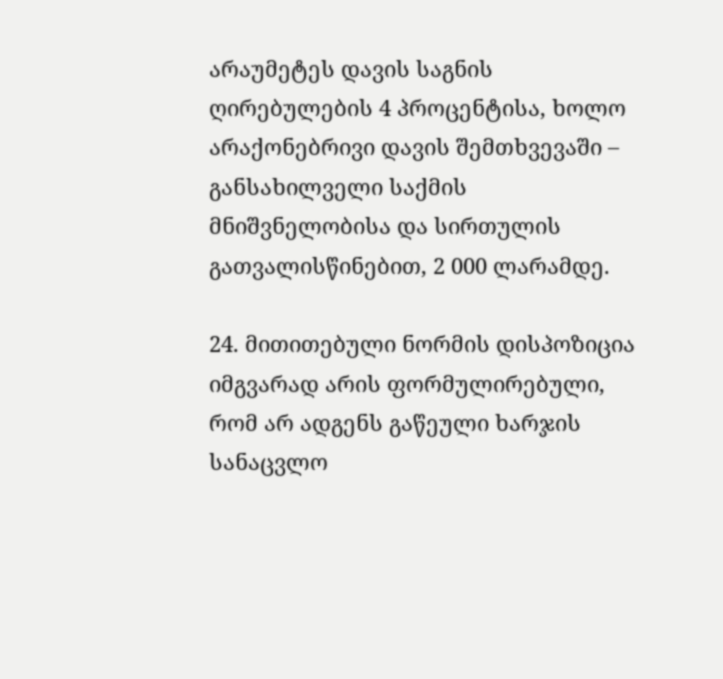არაუმეტეს დავის საგნის ღირებულების 4 პროცენტისა, ხოლო არაქონებრივი დავის შემთხვევაში – განსახილველი საქმის მნიშვნელობისა და სირთულის გათვალისწინებით, 2 000 ლარამდე.

24. მითითებული ნორმის დისპოზიცია იმგვარად არის ფორმულირებული, რომ არ ადგენს გაწეული ხარჯის სანაცვლო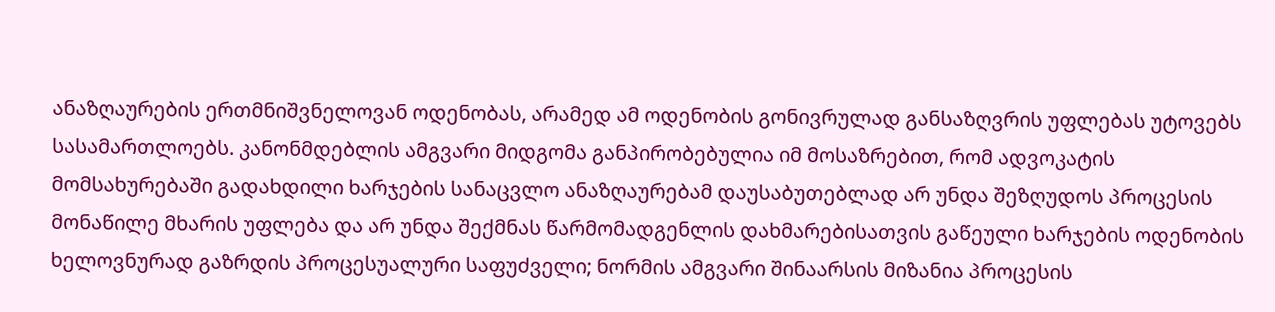ანაზღაურების ერთმნიშვნელოვან ოდენობას, არამედ ამ ოდენობის გონივრულად განსაზღვრის უფლებას უტოვებს სასამართლოებს. კანონმდებლის ამგვარი მიდგომა განპირობებულია იმ მოსაზრებით, რომ ადვოკატის მომსახურებაში გადახდილი ხარჯების სანაცვლო ანაზღაურებამ დაუსაბუთებლად არ უნდა შეზღუდოს პროცესის მონაწილე მხარის უფლება და არ უნდა შექმნას წარმომადგენლის დახმარებისათვის გაწეული ხარჯების ოდენობის ხელოვნურად გაზრდის პროცესუალური საფუძველი; ნორმის ამგვარი შინაარსის მიზანია პროცესის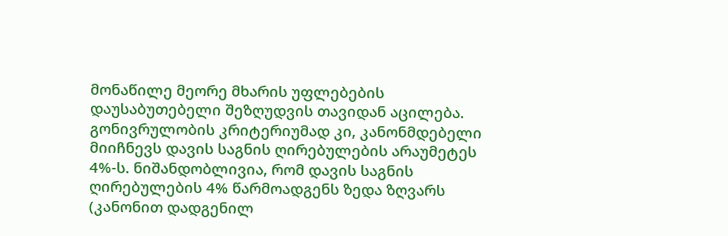მონაწილე მეორე მხარის უფლებების დაუსაბუთებელი შეზღუდვის თავიდან აცილება. გონივრულობის კრიტერიუმად კი, კანონმდებელი მიიჩნევს დავის საგნის ღირებულების არაუმეტეს 4%-ს. ნიშანდობლივია, რომ დავის საგნის ღირებულების 4% წარმოადგენს ზედა ზღვარს (კანონით დადგენილ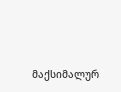მაქსიმალურ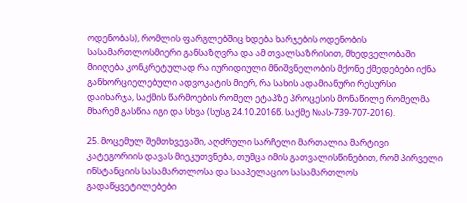ოდენობას), რომლის ფარგლებშიც ხდება ხარჯების ოდენობის სასამართლოსმიერი განსაზღვრა და ამ თვალსაზრისით, მხედველობაში მიიღება კონკრეტულად რა იურიდიული მნიშვნელობის მქონე ქმედებები იქნა განხორციელებული ადვოკატის მიერ, რა სახის ადამიანური რესურსი დაიხარჯა, საქმის წარმოების რომელ ეტაპზე პროცესის მონაწილე რომელმა მხარემ გასწია იგი და სხვა (სუსგ 24.10.2016წ. საქმე №ას-739-707-2016).

25. მოცემულ შემთხვევაში, აღძრული სარჩელი მართალია მარტივი კატეგორიის დავას მიეკუთვნება, თუმცა იმის გათვალისწინებით, რომ პირველი ინსტანციის სასამართლოსა და სააპელაციო სასამართლოს გადაწყვეტილებები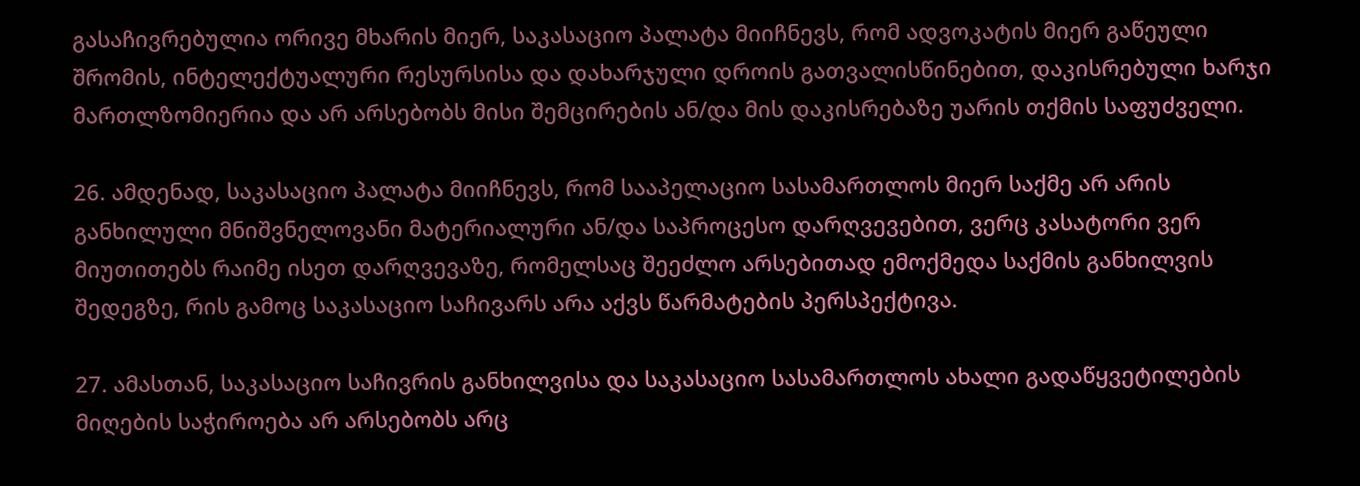გასაჩივრებულია ორივე მხარის მიერ, საკასაციო პალატა მიიჩნევს, რომ ადვოკატის მიერ გაწეული შრომის, ინტელექტუალური რესურსისა და დახარჯული დროის გათვალისწინებით, დაკისრებული ხარჯი მართლზომიერია და არ არსებობს მისი შემცირების ან/და მის დაკისრებაზე უარის თქმის საფუძველი.

26. ამდენად, საკასაციო პალატა მიიჩნევს, რომ სააპელაციო სასამართლოს მიერ საქმე არ არის განხილული მნიშვნელოვანი მატერიალური ან/და საპროცესო დარღვევებით, ვერც კასატორი ვერ მიუთითებს რაიმე ისეთ დარღვევაზე, რომელსაც შეეძლო არსებითად ემოქმედა საქმის განხილვის შედეგზე, რის გამოც საკასაციო საჩივარს არა აქვს წარმატების პერსპექტივა.

27. ამასთან, საკასაციო საჩივრის განხილვისა და საკასაციო სასამართლოს ახალი გადაწყვეტილების მიღების საჭიროება არ არსებობს არც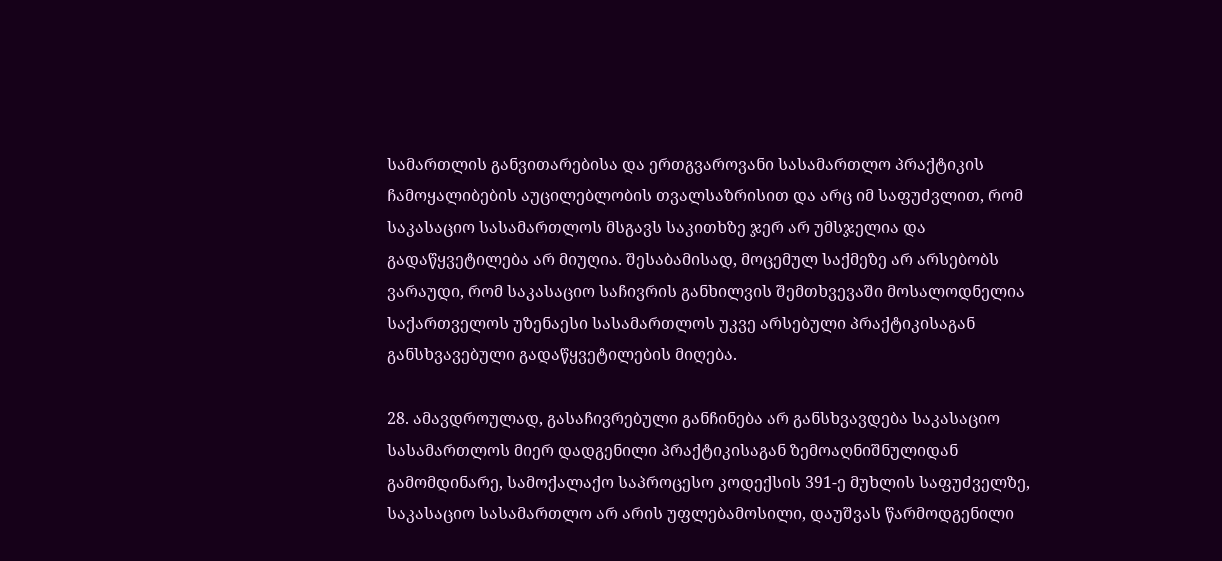სამართლის განვითარებისა და ერთგვაროვანი სასამართლო პრაქტიკის ჩამოყალიბების აუცილებლობის თვალსაზრისით და არც იმ საფუძვლით, რომ საკასაციო სასამართლოს მსგავს საკითხზე ჯერ არ უმსჯელია და გადაწყვეტილება არ მიუღია. შესაბამისად, მოცემულ საქმეზე არ არსებობს ვარაუდი, რომ საკასაციო საჩივრის განხილვის შემთხვევაში მოსალოდნელია საქართველოს უზენაესი სასამართლოს უკვე არსებული პრაქტიკისაგან განსხვავებული გადაწყვეტილების მიღება.

28. ამავდროულად, გასაჩივრებული განჩინება არ განსხვავდება საკასაციო სასამართლოს მიერ დადგენილი პრაქტიკისაგან ზემოაღნიშნულიდან გამომდინარე, სამოქალაქო საპროცესო კოდექსის 391-ე მუხლის საფუძველზე, საკასაციო სასამართლო არ არის უფლებამოსილი, დაუშვას წარმოდგენილი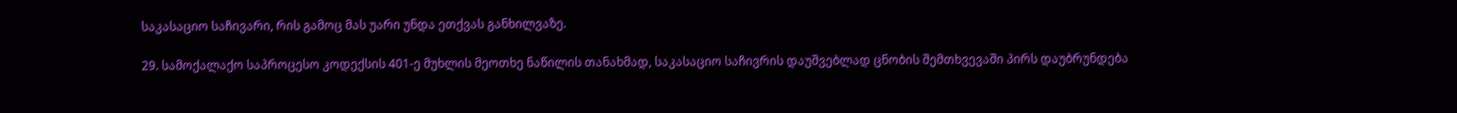საკასაციო საჩივარი, რის გამოც მას უარი უნდა ეთქვას განხილვაზე.

29. სამოქალაქო საპროცესო კოდექსის 401-ე მუხლის მეოთხე ნაწილის თანახმად, საკასაციო საჩივრის დაუშვებლად ცნობის შემთხვევაში პირს დაუბრუნდება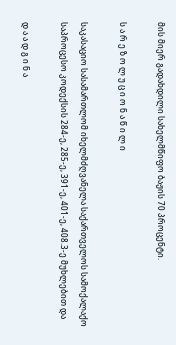მის მიერ გადახდილი სახელმწიფო ბაჟის 70 პროცენტი.

ს ა რ ე ზ ო ლ უ ც ი ო ნ ა წ ი ლ ი

საკასაციო სასამართლომ იხელმძღვანელა საქართველოს სამოქალაქო საპროცესო კოდექსის 284-ე, 285-ე, 391-ე, 401-ე, 408.3-ე მუხლებით და

დ ა ა დ გ ი ნ ა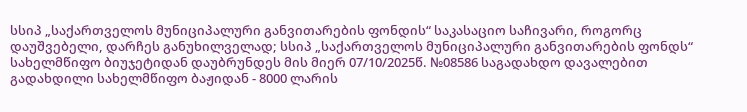სსიპ „საქართველოს მუნიციპალური განვითარების ფონდის“ საკასაციო საჩივარი, როგორც დაუშვებელი, დარჩეს განუხილველად; სსიპ „საქართველოს მუნიციპალური განვითარების ფონდს“ სახელმწიფო ბიუჯეტიდან დაუბრუნდეს მის მიერ 07/10/2025წ. №08586 საგადახდო დავალებით გადახდილი სახელმწიფო ბაჟიდან - 8000 ლარის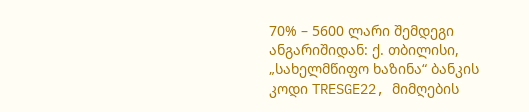70% – 5600 ლარი შემდეგი ანგარიშიდან: ქ. თბილისი, „სახელმწიფო ხაზინა“ ბანკის კოდი TRESGE22, მიმღების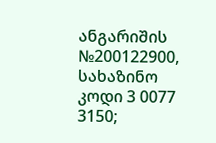ანგარიშის №200122900, სახაზინო კოდი 3 0077 3150;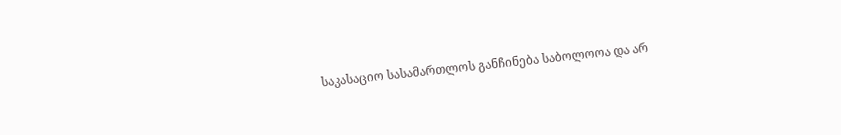საკასაციო სასამართლოს განჩინება საბოლოოა და არ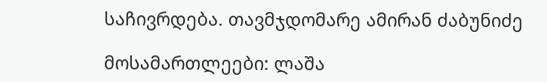საჩივრდება. თავმჯდომარე ამირან ძაბუნიძე

მოსამართლეები: ლაშა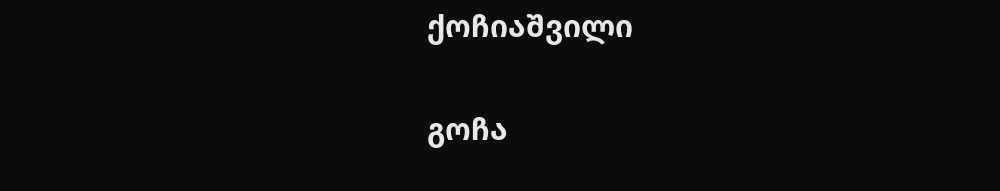ქოჩიაშვილი

გოჩა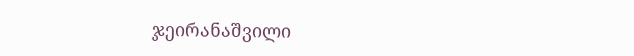ჯეირანაშვილი